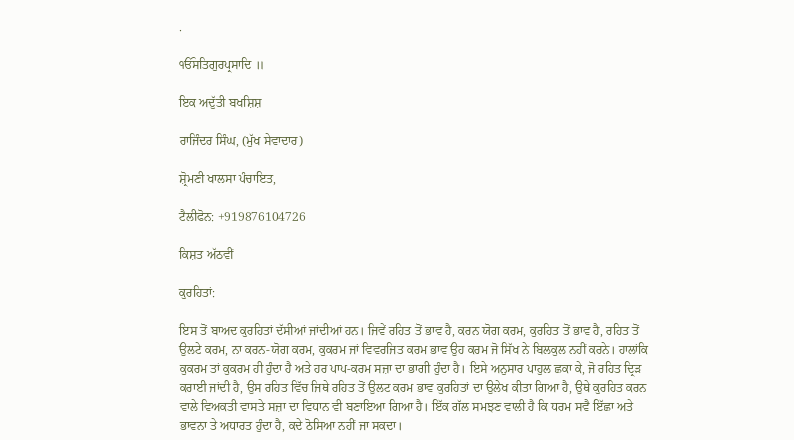.

ੴਸਤਿਗੁਰਪ੍ਰਸਾਦਿ ॥

ਇਕ ਅਦੁੱਤੀ ਬਖਸ਼ਿਸ਼

ਰਾਜਿੰਦਰ ਸਿੰਘ, (ਮੁੱਖ ਸੇਵਾਦਾਰ)

ਸ਼੍ਰੋਮਣੀ ਖਾਲਸਾ ਪੰਚਾਇਤ,

ਟੈਲੀਫੋਨ: +919876104726

ਕਿਸ਼ਤ ਅੱਠਵੀਂ

ਕੁਰਹਿਤਾਂ:

ਇਸ ਤੋਂ ਬਾਅਦ ਕੁਰਹਿਤਾਂ ਦੱਸੀਆਂ ਜਾਂਦੀਆਂ ਹਨ। ਜਿਵੇਂ ਰਹਿਤ ਤੋਂ ਭਾਵ ਹੈ, ਕਰਨ ਯੋਗ ਕਰਮ, ਕੁਰਹਿਤ ਤੋਂ ਭਾਵ ਹੈ, ਰਹਿਤ ਤੋਂ ਉਲਟੇ ਕਰਮ, ਨਾ ਕਰਨ-ਯੋਗ ਕਰਮ, ਕੁਕਰਮ ਜਾਂ ਵਿਵਰਜਿਤ ਕਰਮ ਭਾਵ ਉਹ ਕਰਮ ਜੋ ਸਿੱਖ ਨੇ ਬਿਲਕੁਲ ਨਹੀਂ ਕਰਨੇ। ਹਾਲਾਂਕਿ ਕੁਕਰਮ ਤਾਂ ਕੁਕਰਮ ਹੀ ਹੁੰਦਾ ਹੈ ਅਤੇ ਹਰ ਪਾਪ-ਕਰਮ ਸਜ਼ਾ ਦਾ ਭਾਗੀ ਹੁੰਦਾ ਹੈ। ਇਸੇ ਅਨੁਸਾਰ ਪਾਹੁਲ ਛਕਾ ਕੇ, ਜੋ ਰਹਿਤ ਦ੍ਰਿੜ ਕਰਾਈ ਜਾਂਦੀ ਹੈ, ਉਸ ਰਹਿਤ ਵਿੱਚ ਜਿਥੇ ਰਹਿਤ ਤੋਂ ਉਲਟ ਕਰਮ ਭਾਵ ਕੁਰਹਿਤਾਂ ਦਾ ਉਲੇਖ ਕੀਤਾ ਗਿਆ ਹੈ, ਉਥੇ ਕੁਰਹਿਤ ਕਰਨ ਵਾਲੇ ਵਿਅਕਤੀ ਵਾਸਤੇ ਸਜ਼ਾ ਦਾ ਵਿਧਾਨ ਵੀ ਬਣਾਇਆ ਗਿਆ ਹੈ। ਇੱਕ ਗੱਲ ਸਮਝਣ ਵਾਲੀ ਹੈ ਕਿ ਧਰਮ ਸਵੈ ਇੱਛਾ ਅਤੇ ਭਾਵਨਾ ਤੇ ਅਧਾਰਤ ਹੁੰਦਾ ਹੈ, ਕਦੇ ਠੋਸਿਆ ਨਹੀਂ ਜਾ ਸਕਦਾ।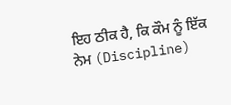ਇਹ ਠੀਕ ਹੈ, ਕਿ ਕੌਮ ਨੂੰ ਇੱਕ ਨੇਮ (Discipline)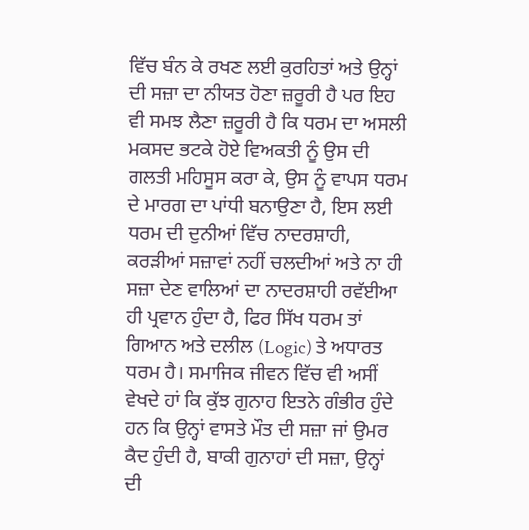ਵਿੱਚ ਬੰਨ ਕੇ ਰਖਣ ਲਈ ਕੁਰਹਿਤਾਂ ਅਤੇ ਉਨ੍ਹਾਂ ਦੀ ਸਜ਼ਾ ਦਾ ਨੀਯਤ ਹੋਣਾ ਜ਼ਰੂਰੀ ਹੈ ਪਰ ਇਹ ਵੀ ਸਮਝ ਲੈਣਾ ਜ਼ਰੂਰੀ ਹੈ ਕਿ ਧਰਮ ਦਾ ਅਸਲੀ ਮਕਸਦ ਭਟਕੇ ਹੋਏ ਵਿਅਕਤੀ ਨੂੰ ਉਸ ਦੀ ਗਲਤੀ ਮਹਿਸੂਸ ਕਰਾ ਕੇ, ਉਸ ਨੂੰ ਵਾਪਸ ਧਰਮ ਦੇ ਮਾਰਗ ਦਾ ਪਾਂਧੀ ਬਨਾਉਣਾ ਹੈ, ਇਸ ਲਈ ਧਰਮ ਦੀ ਦੁਨੀਆਂ ਵਿੱਚ ਨਾਦਰਸ਼ਾਹੀ, ਕਰੜੀਆਂ ਸਜ਼ਾਵਾਂ ਨਹੀਂ ਚਲਦੀਆਂ ਅਤੇ ਨਾ ਹੀ ਸਜ਼ਾ ਦੇਣ ਵਾਲਿਆਂ ਦਾ ਨਾਦਰਸ਼ਾਹੀ ਰਵੱਈਆ ਹੀ ਪ੍ਰਵਾਨ ਹੁੰਦਾ ਹੈ, ਫਿਰ ਸਿੱਖ ਧਰਮ ਤਾਂ ਗਿਆਨ ਅਤੇ ਦਲੀਲ (Logic) ਤੇ ਅਧਾਰਤ ਧਰਮ ਹੈ। ਸਮਾਜਿਕ ਜੀਵਨ ਵਿੱਚ ਵੀ ਅਸੀਂ ਵੇਖਦੇ ਹਾਂ ਕਿ ਕੁੱਝ ਗੁਨਾਹ ਇਤਨੇ ਗੰਭੀਰ ਹੁੰਦੇ ਹਨ ਕਿ ਉਨ੍ਹਾਂ ਵਾਸਤੇ ਮੌਤ ਦੀ ਸਜ਼ਾ ਜਾਂ ਉਮਰ ਕੈਦ ਹੁੰਦੀ ਹੈ, ਬਾਕੀ ਗੁਨਾਹਾਂ ਦੀ ਸਜ਼ਾ, ਉਨ੍ਹਾਂ ਦੀ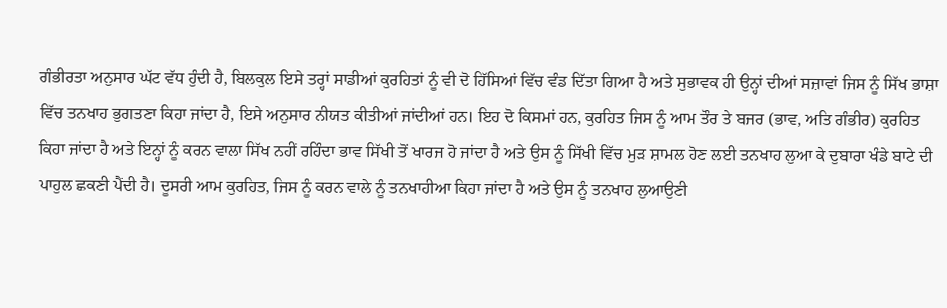ਗੰਭੀਰਤਾ ਅਨੁਸਾਰ ਘੱਟ ਵੱਧ ਹੁੰਦੀ ਹੈ, ਬਿਲਕੁਲ ਇਸੇ ਤਰ੍ਹਾਂ ਸਾਡੀਆਂ ਕੁਰਹਿਤਾਂ ਨੂੰ ਵੀ ਦੋ ਹਿੱਸਿਆਂ ਵਿੱਚ ਵੰਡ ਦਿੱਤਾ ਗਿਆ ਹੈ ਅਤੇ ਸੁਭਾਵਕ ਹੀ ਉਨ੍ਹਾਂ ਦੀਆਂ ਸਜ਼ਾਵਾਂ ਜਿਸ ਨੂੰ ਸਿੱਖ ਭਾਸ਼ਾ ਵਿੱਚ ਤਨਖਾਹ ਭੁਗਤਣਾ ਕਿਹਾ ਜਾਂਦਾ ਹੈ, ਇਸੇ ਅਨੁਸਾਰ ਨੀਯਤ ਕੀਤੀਆਂ ਜਾਂਦੀਆਂ ਹਨ। ਇਹ ਦੋ ਕਿਸਮਾਂ ਹਨ, ਕੁਰਹਿਤ ਜਿਸ ਨੂੰ ਆਮ ਤੌਰ ਤੇ ਬਜਰ (ਭਾਵ, ਅਤਿ ਗੰਭੀਰ) ਕੁਰਹਿਤ ਕਿਹਾ ਜਾਂਦਾ ਹੈ ਅਤੇ ਇਨ੍ਹਾਂ ਨੂੰ ਕਰਨ ਵਾਲਾ ਸਿੱਖ ਨਹੀਂ ਰਹਿੰਦਾ ਭਾਵ ਸਿੱਖੀ ਤੋਂ ਖਾਰਜ ਹੋ ਜਾਂਦਾ ਹੈ ਅਤੇ ਉਸ ਨੂੰ ਸਿੱਖੀ ਵਿੱਚ ਮੁੜ ਸ਼ਾਮਲ ਹੋਣ ਲਈ ਤਨਖਾਹ ਲੁਆ ਕੇ ਦੁਬਾਰਾ ਖੰਡੇ ਬਾਟੇ ਦੀ ਪਾਹੁਲ ਛਕਣੀ ਪੈਂਦੀ ਹੈ। ਦੂਸਰੀ ਆਮ ਕੁਰਹਿਤ, ਜਿਸ ਨੂੰ ਕਰਨ ਵਾਲੇ ਨੂੰ ਤਨਖਾਹੀਆ ਕਿਹਾ ਜਾਂਦਾ ਹੈ ਅਤੇ ਉਸ ਨੂੰ ਤਨਖਾਹ ਲੁਆਉਣੀ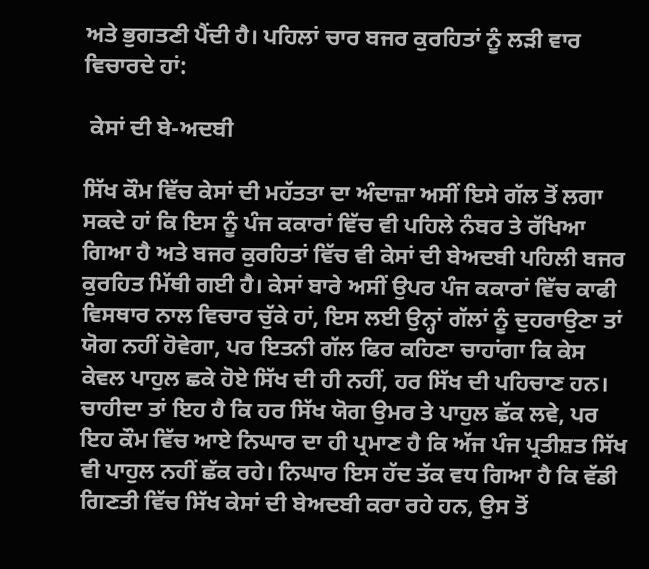ਅਤੇ ਭੁਗਤਣੀ ਪੈਂਦੀ ਹੈ। ਪਹਿਲਾਂ ਚਾਰ ਬਜਰ ਕੁਰਹਿਤਾਂ ਨੂੰ ਲੜੀ ਵਾਰ ਵਿਚਾਰਦੇ ਹਾਂ:

 ਕੇਸਾਂ ਦੀ ਬੇ-ਅਦਬੀ

ਸਿੱਖ ਕੌਮ ਵਿੱਚ ਕੇਸਾਂ ਦੀ ਮਹੱਤਤਾ ਦਾ ਅੰਦਾਜ਼ਾ ਅਸੀਂ ਇਸੇ ਗੱਲ ਤੋਂ ਲਗਾ ਸਕਦੇ ਹਾਂ ਕਿ ਇਸ ਨੂੰ ਪੰਜ ਕਕਾਰਾਂ ਵਿੱਚ ਵੀ ਪਹਿਲੇ ਨੰਬਰ ਤੇ ਰੱਖਿਆ ਗਿਆ ਹੈ ਅਤੇ ਬਜਰ ਕੁਰਹਿਤਾਂ ਵਿੱਚ ਵੀ ਕੇਸਾਂ ਦੀ ਬੇਅਦਬੀ ਪਹਿਲੀ ਬਜਰ ਕੁਰਹਿਤ ਮਿੱਥੀ ਗਈ ਹੈ। ਕੇਸਾਂ ਬਾਰੇ ਅਸੀਂ ਉਪਰ ਪੰਜ ਕਕਾਰਾਂ ਵਿੱਚ ਕਾਫੀ ਵਿਸਥਾਰ ਨਾਲ ਵਿਚਾਰ ਚੁੱਕੇ ਹਾਂ, ਇਸ ਲਈ ਉਨ੍ਹਾਂ ਗੱਲਾਂ ਨੂੰ ਦੁਹਰਾਉਣਾ ਤਾਂ ਯੋਗ ਨਹੀਂ ਹੋਵੇਗਾ, ਪਰ ਇਤਨੀ ਗੱਲ ਫਿਰ ਕਹਿਣਾ ਚਾਹਾਂਗਾ ਕਿ ਕੇਸ ਕੇਵਲ ਪਾਹੁਲ ਛਕੇ ਹੋਏ ਸਿੱਖ ਦੀ ਹੀ ਨਹੀਂ, ਹਰ ਸਿੱਖ ਦੀ ਪਹਿਚਾਣ ਹਨ। ਚਾਹੀਦਾ ਤਾਂ ਇਹ ਹੈ ਕਿ ਹਰ ਸਿੱਖ ਯੋਗ ਉਮਰ ਤੇ ਪਾਹੁਲ ਛੱਕ ਲਵੇ, ਪਰ ਇਹ ਕੌਮ ਵਿੱਚ ਆਏ ਨਿਘਾਰ ਦਾ ਹੀ ਪ੍ਰਮਾਣ ਹੈ ਕਿ ਅੱਜ ਪੰਜ ਪ੍ਰਤੀਸ਼ਤ ਸਿੱਖ ਵੀ ਪਾਹੁਲ ਨਹੀਂ ਛੱਕ ਰਹੇ। ਨਿਘਾਰ ਇਸ ਹੱਦ ਤੱਕ ਵਧ ਗਿਆ ਹੈ ਕਿ ਵੱਡੀ ਗਿਣਤੀ ਵਿੱਚ ਸਿੱਖ ਕੇਸਾਂ ਦੀ ਬੇਅਦਬੀ ਕਰਾ ਰਹੇ ਹਨ, ਉਸ ਤੋਂ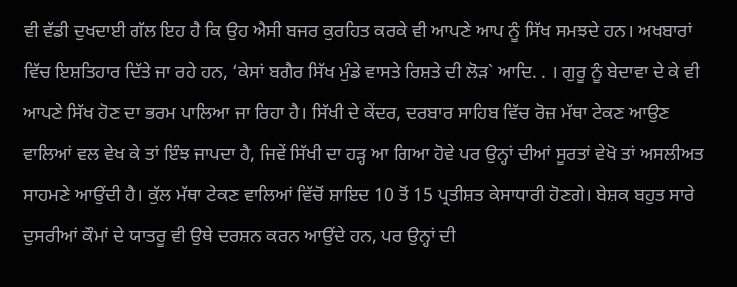ਵੀ ਵੱਡੀ ਦੁਖਦਾਈ ਗੱਲ ਇਹ ਹੈ ਕਿ ਉਹ ਐਸੀ ਬਜਰ ਕੁਰਹਿਤ ਕਰਕੇ ਵੀ ਆਪਣੇ ਆਪ ਨੂੰ ਸਿੱਖ ਸਮਝਦੇ ਹਨ। ਅਖਬਾਰਾਂ ਵਿੱਚ ਇਸ਼ਤਿਹਾਰ ਦਿੱਤੇ ਜਾ ਰਹੇ ਹਨ, ‘ਕੇਸਾਂ ਬਗੈਰ ਸਿੱਖ ਮੁੰਡੇ ਵਾਸਤੇ ਰਿਸ਼ਤੇ ਦੀ ਲੋੜ` ਆਦਿ. . । ਗੁਰੂ ਨੂੰ ਬੇਦਾਵਾ ਦੇ ਕੇ ਵੀ ਆਪਣੇ ਸਿੱਖ ਹੋਣ ਦਾ ਭਰਮ ਪਾਲਿਆ ਜਾ ਰਿਹਾ ਹੈ। ਸਿੱਖੀ ਦੇ ਕੇਂਦਰ, ਦਰਬਾਰ ਸਾਹਿਬ ਵਿੱਚ ਰੋਜ਼ ਮੱਥਾ ਟੇਕਣ ਆਉਣ ਵਾਲਿਆਂ ਵਲ ਵੇਖ ਕੇ ਤਾਂ ਇੰਝ ਜਾਪਦਾ ਹੈ, ਜਿਵੇਂ ਸਿੱਖੀ ਦਾ ਹੜ੍ਹ ਆ ਗਿਆ ਹੋਵੇ ਪਰ ਉਨ੍ਹਾਂ ਦੀਆਂ ਸੂਰਤਾਂ ਵੇਖੋ ਤਾਂ ਅਸਲੀਅਤ ਸਾਹਮਣੇ ਆਉਂਦੀ ਹੈ। ਕੁੱਲ ਮੱਥਾ ਟੇਕਣ ਵਾਲਿਆਂ ਵਿੱਚੋਂ ਸ਼ਾਇਦ 10 ਤੋਂ 15 ਪ੍ਰਤੀਸ਼ਤ ਕੇਸਾਧਾਰੀ ਹੋਣਗੇ। ਬੇਸ਼ਕ ਬਹੁਤ ਸਾਰੇ ਦੁਸਰੀਆਂ ਕੌਮਾਂ ਦੇ ਯਾਤਰੂ ਵੀ ਉਥੇ ਦਰਸ਼ਨ ਕਰਨ ਆਉਂਦੇ ਹਨ, ਪਰ ਉਨ੍ਹਾਂ ਦੀ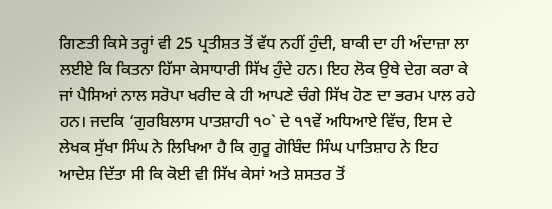ਗਿਣਤੀ ਕਿਸੇ ਤਰ੍ਹਾਂ ਵੀ 25 ਪ੍ਰਤੀਸ਼ਤ ਤੋਂ ਵੱਧ ਨਹੀਂ ਹੁੰਦੀ, ਬਾਕੀ ਦਾ ਹੀ ਅੰਦਾਜ਼ਾ ਲਾ ਲਈਏ ਕਿ ਕਿਤਨਾ ਹਿੱਸਾ ਕੇਸਾਧਾਰੀ ਸਿੱਖ ਹੁੰਦੇ ਹਨ। ਇਹ ਲੋਕ ਉਥੇ ਦੇਗ ਕਰਾ ਕੇ ਜਾਂ ਪੈਸਿਆਂ ਨਾਲ ਸਰੋਪਾ ਖਰੀਦ ਕੇ ਹੀ ਆਪਣੇ ਚੰਗੇ ਸਿੱਖ ਹੋਣ ਦਾ ਭਰਮ ਪਾਲ ਰਹੇ ਹਨ। ਜਦਕਿ ‘ਗੁਰਬਿਲਾਸ ਪਾਤਸ਼ਾਹੀ ੧੦` ਦੇ ੧੧ਵੇਂ ਅਧਿਆਏ ਵਿੱਚ, ਇਸ ਦੇ ਲੇਖਕ ਸੁੱਖਾ ਸਿੰਘ ਨੇ ਲਿਖਿਆ ਹੈ ਕਿ ਗੁਰੂ ਗੋਬਿੰਦ ਸਿੰਘ ਪਾਤਿਸ਼ਾਹ ਨੇ ਇਹ ਆਦੇਸ਼ ਦਿੱਤਾ ਸੀ ਕਿ ਕੋਈ ਵੀ ਸਿੱਖ ਕੇਸਾਂ ਅਤੇ ਸ਼ਸਤਰ ਤੋਂ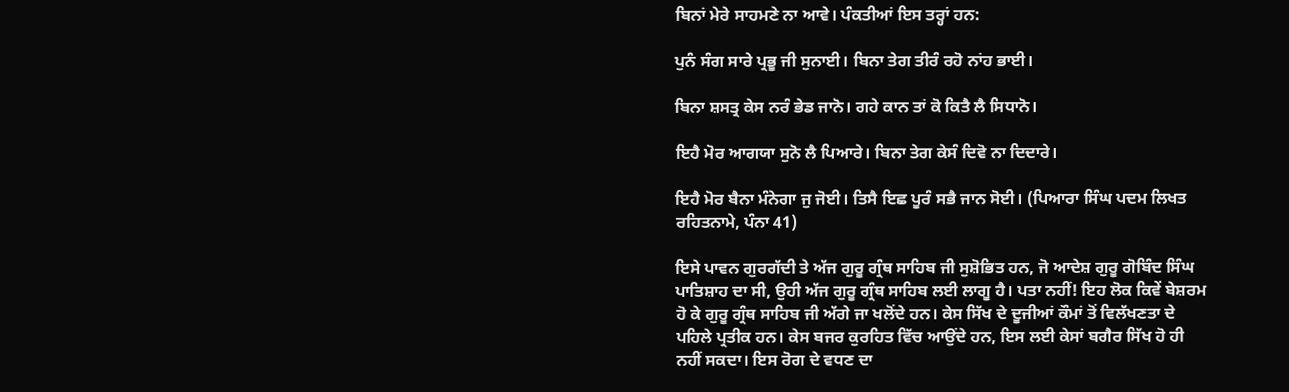ਬਿਨਾਂ ਮੇਰੇ ਸਾਹਮਣੇ ਨਾ ਆਵੇ। ਪੰਕਤੀਆਂ ਇਸ ਤਰ੍ਹਾਂ ਹਨ:

ਪੁਨੰ ਸੰਗ ਸਾਰੇ ਪ੍ਰਭੂ ਜੀ ਸੁਨਾਈ। ਬਿਨਾ ਤੇਗ ਤੀਰੰ ਰਹੋ ਨਾਂਹ ਭਾਈ।

ਬਿਨਾ ਸ਼ਸਤ੍ਰ ਕੇਸ ਨਰੰ ਭੇਡ ਜਾਨੋ। ਗਹੇ ਕਾਨ ਤਾਂ ਕੋ ਕਿਤੈ ਲੈ ਸਿਧਾਨੋ।

ਇਹੈ ਮੋਰ ਆਗਯਾ ਸੁਨੋ ਲੈ ਪਿਆਰੇ। ਬਿਨਾ ਤੇਗ ਕੇਸੰ ਦਿਵੋ ਨਾ ਦਿਦਾਰੇ।

ਇਹੈ ਮੋਰ ਬੈਨਾ ਮੰਨੇਗਾ ਜੁ ਜੋਈ। ਤਿਸੈ ਇਛ ਪੂਰੰ ਸਭੈ ਜਾਨ ਸੋਈ। (ਪਿਆਰਾ ਸਿੰਘ ਪਦਮ ਲਿਖਤ ਰਹਿਤਨਾਮੇ, ਪੰਨਾ 41)

ਇਸੇ ਪਾਵਨ ਗੁਰਗੱਦੀ ਤੇ ਅੱਜ ਗੁਰੂ ਗ੍ਰੰਥ ਸਾਹਿਬ ਜੀ ਸੁਸ਼ੋਭਿਤ ਹਨ, ਜੋ ਆਦੇਸ਼ ਗੁਰੂ ਗੋਬਿੰਦ ਸਿੰਘ ਪਾਤਿਸ਼ਾਹ ਦਾ ਸੀ, ਉਹੀ ਅੱਜ ਗੁਰੂ ਗ੍ਰੰਥ ਸਾਹਿਬ ਲਈ ਲਾਗੂ ਹੈ। ਪਤਾ ਨਹੀਂ! ਇਹ ਲੋਕ ਕਿਵੇਂ ਬੇਸ਼ਰਮ ਹੋ ਕੇ ਗੁਰੂ ਗ੍ਰੰਥ ਸਾਹਿਬ ਜੀ ਅੱਗੇ ਜਾ ਖਲੋਂਦੇ ਹਨ। ਕੇਸ ਸਿੱਖ ਦੇ ਦੂਜੀਆਂ ਕੌਮਾਂ ਤੋਂ ਵਿਲੱਖਣਤਾ ਦੇ ਪਹਿਲੇ ਪ੍ਰਤੀਕ ਹਨ। ਕੇਸ ਬਜਰ ਕੁਰਹਿਤ ਵਿੱਚ ਆਉਂਦੇ ਹਨ, ਇਸ ਲਈ ਕੇਸਾਂ ਬਗੈਰ ਸਿੱਖ ਹੋ ਹੀ ਨਹੀਂ ਸਕਦਾ। ਇਸ ਰੋਗ ਦੇ ਵਧਣ ਦਾ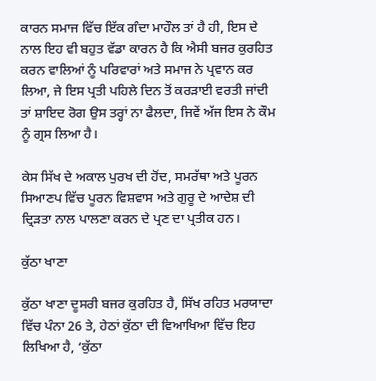ਕਾਰਨ ਸਮਾਜ ਵਿੱਚ ਇੱਕ ਗੰਦਾ ਮਾਹੌਲ ਤਾਂ ਹੈ ਹੀ, ਇਸ ਦੇ ਨਾਲ ਇਹ ਵੀ ਬਹੁਤ ਵੱਡਾ ਕਾਰਨ ਹੈ ਕਿ ਐਸੀ ਬਜਰ ਕੁਰਹਿਤ ਕਰਨ ਵਾਲਿਆਂ ਨੂੰ ਪਰਿਵਾਰਾਂ ਅਤੇ ਸਮਾਜ ਨੇ ਪ੍ਰਵਾਨ ਕਰ ਲਿਆ, ਜੇ ਇਸ ਪ੍ਰਤੀ ਪਹਿਲੇ ਦਿਨ ਤੋਂ ਕਰੜਾਈ ਵਰਤੀ ਜਾਂਦੀ ਤਾਂ ਸ਼ਾਇਦ ਰੋਗ ਉਸ ਤਰ੍ਹਾਂ ਨਾ ਫੈਲਦਾ, ਜਿਵੇਂ ਅੱਜ ਇਸ ਨੇ ਕੌਮ ਨੂੰ ਗ੍ਰਸ ਲਿਆ ਹੈ।

ਕੇਸ ਸਿੱਖ ਦੇ ਅਕਾਲ ਪੁਰਖ ਦੀ ਹੋਂਦ, ਸਮਰੱਥਾ ਅਤੇ ਪੂਰਨ ਸਿਆਣਪ ਵਿੱਚ ਪੂਰਨ ਵਿਸ਼ਵਾਸ ਅਤੇ ਗੁਰੂ ਦੇ ਆਦੇਸ਼ ਦੀ ਦ੍ਰਿੜਤਾ ਨਾਲ ਪਾਲਣਾ ਕਰਨ ਦੇ ਪ੍ਰਣ ਦਾ ਪ੍ਰਤੀਕ ਹਨ।

ਕੁੱਠਾ ਖਾਣਾ

ਕੁੱਠਾ ਖਾਣਾ ਦੂਸਰੀ ਬਜਰ ਕੁਰਹਿਤ ਹੈ, ਸਿੱਖ ਰਹਿਤ ਮਰਯਾਦਾ ਵਿੱਚ ਪੰਨਾ 26 ਤੇ, ਹੇਠਾਂ ਕੁੱਠਾ ਦੀ ਵਿਆਖਿਆ ਵਿੱਚ ਇਹ ਲਿਖਿਆ ਹੈ, ‘ਕੁੱਠਾ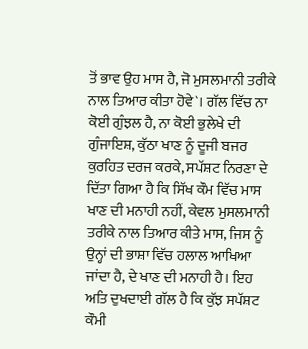ਤੋਂ ਭਾਵ ਉਹ ਮਾਸ ਹੈ, ਜੋ ਮੁਸਲਮਾਨੀ ਤਰੀਕੇ ਨਾਲ ਤਿਆਰ ਕੀਤਾ ਹੋਵੇ`। ਗੱਲ ਵਿੱਚ ਨਾ ਕੋਈ ਗੁੰਝਲ ਹੈ, ਨਾ ਕੋਈ ਭੁਲੇਖੇ ਦੀ ਗੁੰਜਾਇਸ਼, ਕੁੱਠਾ ਖਾਣ ਨੂੰ ਦੂਜੀ ਬਜਰ ਕੁਰਹਿਤ ਦਰਜ ਕਰਕੇ, ਸਪੱਸ਼ਟ ਨਿਰਣਾ ਦੇ ਦਿੱਤਾ ਗਿਆ ਹੈ ਕਿ ਸਿੱਖ ਕੌਮ ਵਿੱਚ ਮਾਸ ਖਾਣ ਦੀ ਮਨਾਹੀ ਨਹੀਂ, ਕੇਵਲ ਮੁਸਲਮਾਨੀ ਤਰੀਕੇ ਨਾਲ ਤਿਆਰ ਕੀਤੇ ਮਾਸ, ਜਿਸ ਨੂੰ ਉਨ੍ਹਾਂ ਦੀ ਭਾਸ਼ਾ ਵਿੱਚ ਹਲਾਲ ਆਖਿਆ ਜਾਂਦਾ ਹੈ, ਦੇ ਖਾਣ ਦੀ ਮਨਾਹੀ ਹੈ। ਇਹ ਅਤਿ ਦੁਖਦਾਈ ਗੱਲ ਹੈ ਕਿ ਕੁੱਝ ਸਪੱਸ਼ਟ ਕੌਮੀ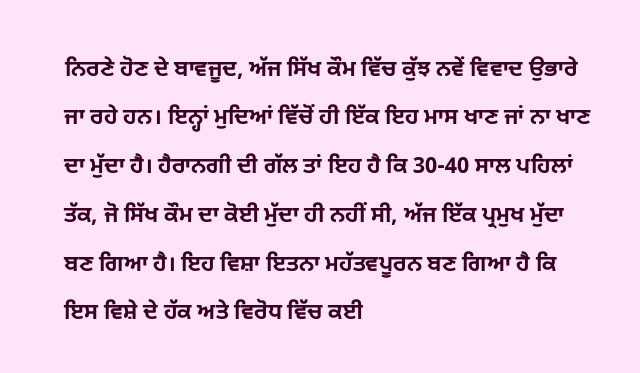ਨਿਰਣੇ ਹੋਣ ਦੇ ਬਾਵਜੂਦ, ਅੱਜ ਸਿੱਖ ਕੌਮ ਵਿੱਚ ਕੁੱਝ ਨਵੇਂ ਵਿਵਾਦ ਉਭਾਰੇ ਜਾ ਰਹੇ ਹਨ। ਇਨ੍ਹਾਂ ਮੁਦਿਆਂ ਵਿੱਚੋਂ ਹੀ ਇੱਕ ਇਹ ਮਾਸ ਖਾਣ ਜਾਂ ਨਾ ਖਾਣ ਦਾ ਮੁੱਦਾ ਹੈ। ਹੈਰਾਨਗੀ ਦੀ ਗੱਲ ਤਾਂ ਇਹ ਹੈ ਕਿ 30-40 ਸਾਲ ਪਹਿਲਾਂ ਤੱਕ, ਜੋ ਸਿੱਖ ਕੌਮ ਦਾ ਕੋਈ ਮੁੱਦਾ ਹੀ ਨਹੀਂ ਸੀ, ਅੱਜ ਇੱਕ ਪ੍ਰਮੁਖ ਮੁੱਦਾ ਬਣ ਗਿਆ ਹੈ। ਇਹ ਵਿਸ਼ਾ ਇਤਨਾ ਮਹੱਤਵਪੂਰਨ ਬਣ ਗਿਆ ਹੈ ਕਿ ਇਸ ਵਿਸ਼ੇ ਦੇ ਹੱਕ ਅਤੇ ਵਿਰੋਧ ਵਿੱਚ ਕਈ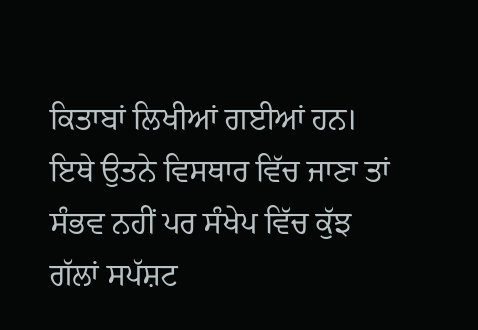ਕਿਤਾਬਾਂ ਲਿਖੀਆਂ ਗਈਆਂ ਹਨ। ਇਥੇ ਉਤਨੇ ਵਿਸਥਾਰ ਵਿੱਚ ਜਾਣਾ ਤਾਂ ਸੰਭਵ ਨਹੀਂ ਪਰ ਸੰਖੇਪ ਵਿੱਚ ਕੁੱਝ ਗੱਲਾਂ ਸਪੱਸ਼ਟ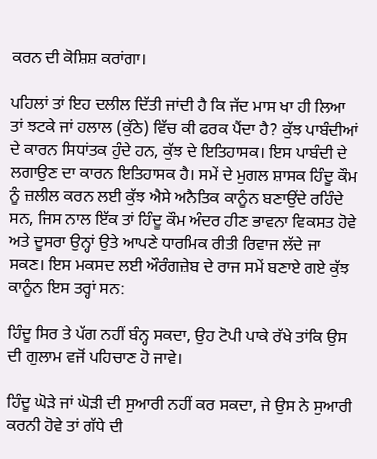ਕਰਨ ਦੀ ਕੋਸ਼ਿਸ਼ ਕਰਾਂਗਾ।

ਪਹਿਲਾਂ ਤਾਂ ਇਹ ਦਲੀਲ ਦਿੱਤੀ ਜਾਂਦੀ ਹੈ ਕਿ ਜੱਦ ਮਾਸ ਖਾ ਹੀ ਲਿਆ ਤਾਂ ਝਟਕੇ ਜਾਂ ਹਲਾਲ (ਕੁੱਠੇ) ਵਿੱਚ ਕੀ ਫਰਕ ਪੈਂਦਾ ਹੈ? ਕੁੱਝ ਪਾਬੰਦੀਆਂ ਦੇ ਕਾਰਨ ਸਿਧਾਂਤਕ ਹੁੰਦੇ ਹਨ, ਕੁੱਝ ਦੇ ਇਤਿਹਾਸਕ। ਇਸ ਪਾਬੰਦੀ ਦੇ ਲਗਾਉਣ ਦਾ ਕਾਰਨ ਇਤਿਹਾਸਕ ਹੈ। ਸਮੇਂ ਦੇ ਮੁਗਲ ਸ਼ਾਸਕ ਹਿੰਦੂ ਕੌਮ ਨੂੰ ਜ਼ਲੀਲ ਕਰਨ ਲਈ ਕੁੱਝ ਐਸੇ ਅਨੈਤਿਕ ਕਾਨੂੰਨ ਬਣਾਉਂਦੇ ਰਹਿੰਦੇ ਸਨ, ਜਿਸ ਨਾਲ ਇੱਕ ਤਾਂ ਹਿੰਦੂ ਕੌਮ ਅੰਦਰ ਹੀਣ ਭਾਵਨਾ ਵਿਕਸਤ ਹੋਵੇ ਅਤੇ ਦੂਸਰਾ ਉਨ੍ਹਾਂ ਉਤੇ ਆਪਣੇ ਧਾਰਮਿਕ ਰੀਤੀ ਰਿਵਾਜ ਲੱਦੇ ਜਾ ਸਕਣ। ਇਸ ਮਕਸਦ ਲਈ ਔਰੰਗਜ਼ੇਬ ਦੇ ਰਾਜ ਸਮੇਂ ਬਣਾਏ ਗਏ ਕੁੱਝ ਕਾਨੂੰਨ ਇਸ ਤਰ੍ਹਾਂ ਸਨ:

ਹਿੰਦੂ ਸਿਰ ਤੇ ਪੱਗ ਨਹੀਂ ਬੰਨ੍ਹ ਸਕਦਾ, ਉਹ ਟੋਪੀ ਪਾਕੇ ਰੱਖੇ ਤਾਂਕਿ ਉਸ ਦੀ ਗੁਲਾਮ ਵਜੋਂ ਪਹਿਚਾਣ ਹੋ ਜਾਵੇ।

ਹਿੰਦੂ ਘੋੜੇ ਜਾਂ ਘੋੜੀ ਦੀ ਸੁਆਰੀ ਨਹੀਂ ਕਰ ਸਕਦਾ, ਜੇ ਉਸ ਨੇ ਸੁਆਰੀ ਕਰਨੀ ਹੋਵੇ ਤਾਂ ਗੱਧੇ ਦੀ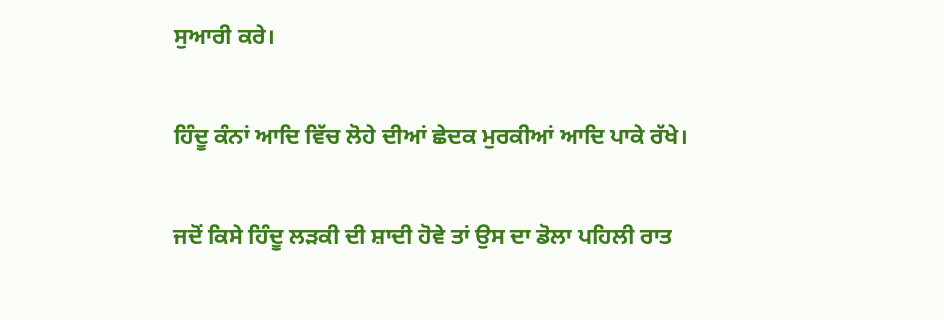ਸੁਆਰੀ ਕਰੇ।

ਹਿੰਦੂ ਕੰਨਾਂ ਆਦਿ ਵਿੱਚ ਲੋਹੇ ਦੀਆਂ ਛੇਦਕ ਮੁਰਕੀਆਂ ਆਦਿ ਪਾਕੇ ਰੱਖੇ।

ਜਦੋਂ ਕਿਸੇ ਹਿੰਦੂ ਲੜਕੀ ਦੀ ਸ਼ਾਦੀ ਹੋਵੇ ਤਾਂ ਉਸ ਦਾ ਡੋਲਾ ਪਹਿਲੀ ਰਾਤ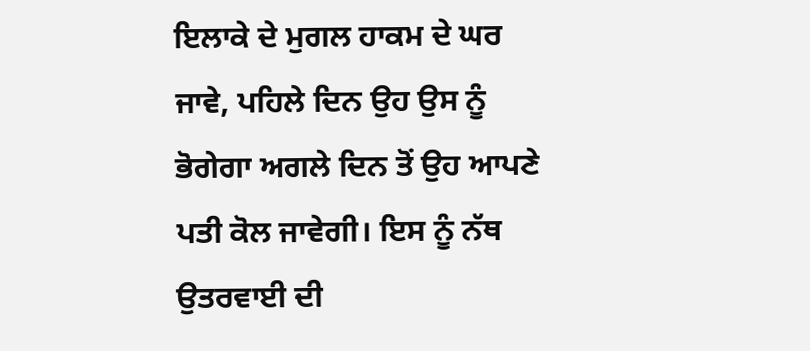ਇਲਾਕੇ ਦੇ ਮੁਗਲ ਹਾਕਮ ਦੇ ਘਰ ਜਾਵੇ, ਪਹਿਲੇ ਦਿਨ ਉਹ ਉਸ ਨੂੰ ਭੋਗੇਗਾ ਅਗਲੇ ਦਿਨ ਤੋਂ ਉਹ ਆਪਣੇ ਪਤੀ ਕੋਲ ਜਾਵੇਗੀ। ਇਸ ਨੂੰ ਨੱਥ ਉਤਰਵਾਈ ਦੀ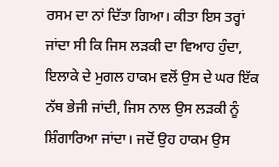ਰਸਮ ਦਾ ਨਾਂ ਦਿੱਤਾ ਗਿਆ। ਕੀਤਾ ਇਸ ਤਰ੍ਹਾਂ ਜਾਂਦਾ ਸੀ ਕਿ ਜਿਸ ਲੜਕੀ ਦਾ ਵਿਆਹ ਹੁੰਦਾ, ਇਲਾਕੇ ਦੇ ਮੁਗਲ ਹਾਕਮ ਵਲੋਂ ਉਸ ਦੇ ਘਰ ਇੱਕ ਨੱਥ ਭੇਜੀ ਜਾਂਦੀ, ਜਿਸ ਨਾਲ ਉਸ ਲੜਕੀ ਨੂੰ ਸ਼ਿੰਗਾਰਿਆ ਜਾਂਦਾ। ਜਦੋਂ ਉਹ ਹਾਕਮ ਉਸ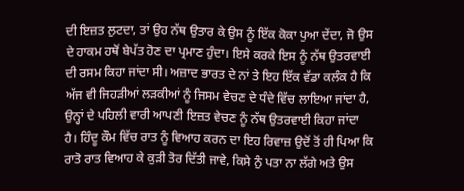ਦੀ ਇਜ਼ਤ ਲੁਟਦਾ, ਤਾਂ ਉਹ ਨੱਥ ਉਤਾਰ ਕੇ ਉਸ ਨੂੰ ਇੱਕ ਕੋਕਾ ਪੁਆ ਦੇਂਦਾ, ਜੋ ਉਸ ਦੇ ਹਾਕਮ ਹਥੋਂ ਬੇਪੱਤ ਹੋਣ ਦਾ ਪ੍ਰਮਾਣ ਹੁੰਦਾ। ਇਸੇ ਕਰਕੇ ਇਸ ਨੂੰ ਨੱਥ ਉਤਰਵਾਈ ਦੀ ਰਸਮ ਕਿਹਾ ਜਾਂਦਾ ਸੀ। ਅਜ਼ਾਦ ਭਾਰਤ ਦੇ ਨਾਂ ਤੇ ਇਹ ਇੱਕ ਵੱਡਾ ਕਲੰਕ ਹੈ ਕਿ ਅੱਜ ਵੀ ਜਿਹੜੀਆਂ ਲੜਕੀਆਂ ਨੂੰ ਜਿਸਮ ਵੇਚਣ ਦੇ ਧੰਦੇ ਵਿੱਚ ਲਾਇਆ ਜਾਂਦਾ ਹੈ, ਉਨ੍ਹਾਂ ਦੇ ਪਹਿਲੀ ਵਾਰੀ ਆਪਣੀ ਇਜ਼ਤ ਵੇਚਣ ਨੂੰ ਨੱਥ ਉਤਰਵਾਈ ਕਿਹਾ ਜਾਂਦਾ ਹੈ। ਹਿੰਦੂ ਕੌਮ ਵਿੱਚ ਰਾਤ ਨੂੰ ਵਿਆਹ ਕਰਨ ਦਾ ਇਹ ਰਿਵਾਜ਼ ਉਦੋਂ ਤੋਂ ਹੀ ਪਿਆ ਕਿ ਰਾਤੋ ਰਾਤ ਵਿਆਹ ਕੇ ਕੁੜੀ ਤੋਰ ਦਿੱਤੀ ਜਾਵੇ, ਕਿਸੇ ਨੁੰ ਪਤਾ ਨਾ ਲੱਗੇ ਅਤੇ ਉਸ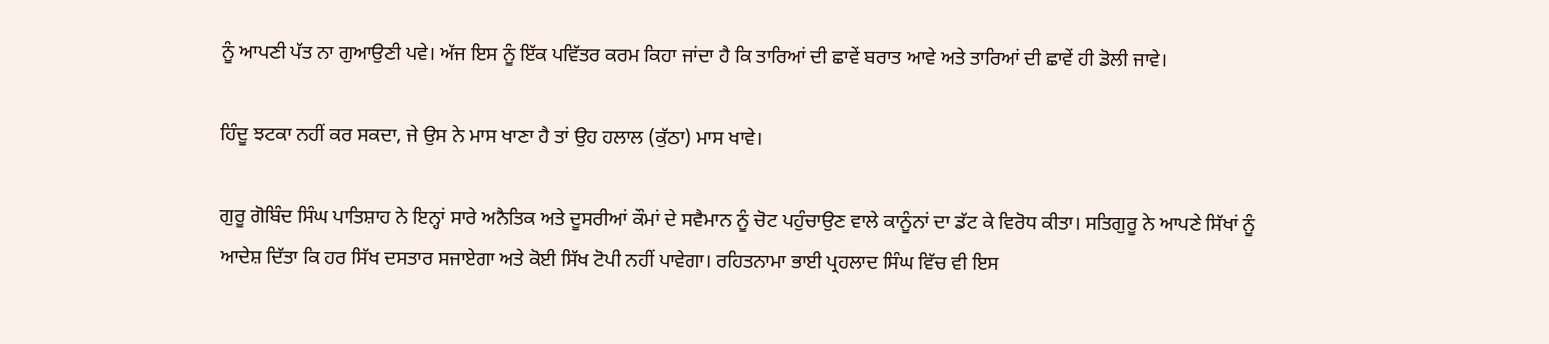ਨੂੰ ਆਪਣੀ ਪੱਤ ਨਾ ਗੁਆਉਣੀ ਪਵੇ। ਅੱਜ ਇਸ ਨੂੰ ਇੱਕ ਪਵਿੱਤਰ ਕਰਮ ਕਿਹਾ ਜਾਂਦਾ ਹੈ ਕਿ ਤਾਰਿਆਂ ਦੀ ਛਾਵੇਂ ਬਰਾਤ ਆਵੇ ਅਤੇ ਤਾਰਿਆਂ ਦੀ ਛਾਵੇਂ ਹੀ ਡੋਲੀ ਜਾਵੇ।

ਹਿੰਦੂ ਝਟਕਾ ਨਹੀਂ ਕਰ ਸਕਦਾ, ਜੇ ਉਸ ਨੇ ਮਾਸ ਖਾਣਾ ਹੈ ਤਾਂ ਉਹ ਹਲਾਲ (ਕੁੱਠਾ) ਮਾਸ ਖਾਵੇ।

ਗੁਰੂ ਗੋਬਿੰਦ ਸਿੰਘ ਪਾਤਿਸ਼ਾਹ ਨੇ ਇਨ੍ਹਾਂ ਸਾਰੇ ਅਨੈਤਿਕ ਅਤੇ ਦੂਸਰੀਆਂ ਕੌਮਾਂ ਦੇ ਸਵੈਮਾਨ ਨੂੰ ਚੋਟ ਪਹੁੰਚਾਉਣ ਵਾਲੇ ਕਾਨੂੰਨਾਂ ਦਾ ਡੱਟ ਕੇ ਵਿਰੋਧ ਕੀਤਾ। ਸਤਿਗੁਰੂ ਨੇ ਆਪਣੇ ਸਿੱਖਾਂ ਨੂੰ ਆਦੇਸ਼ ਦਿੱਤਾ ਕਿ ਹਰ ਸਿੱਖ ਦਸਤਾਰ ਸਜਾਏਗਾ ਅਤੇ ਕੋਈ ਸਿੱਖ ਟੋਪੀ ਨਹੀਂ ਪਾਵੇਗਾ। ਰਹਿਤਨਾਮਾ ਭਾਈ ਪ੍ਰਹਲਾਦ ਸਿੰਘ ਵਿੱਚ ਵੀ ਇਸ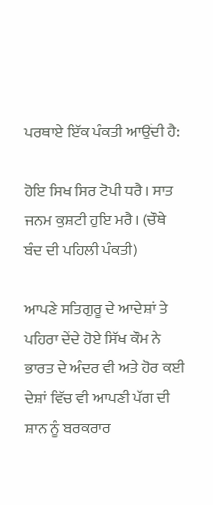ਪਰਥਾਏ ਇੱਕ ਪੰਕਤੀ ਆਉਂਦੀ ਹੈ:

ਹੋਇ ਸਿਖ ਸਿਰ ਟੋਪੀ ਧਰੈ। ਸਾਤ ਜਨਮ ਕੁਸ਼ਟੀ ਹੁਇ ਮਰੈ। (ਚੌਥੇ ਬੰਦ ਦੀ ਪਹਿਲੀ ਪੰਕਤੀ)

ਆਪਣੇ ਸਤਿਗੁਰੂ ਦੇ ਆਦੇਸ਼ਾਂ ਤੇ ਪਹਿਰਾ ਦੇਂਦੇ ਹੋਏ ਸਿੱਖ ਕੌਮ ਨੇ ਭਾਰਤ ਦੇ ਅੰਦਰ ਵੀ ਅਤੇ ਹੋਰ ਕਈ ਦੇਸ਼ਾਂ ਵਿੱਚ ਵੀ ਆਪਣੀ ਪੱਗ ਦੀ ਸ਼ਾਨ ਨੂੰ ਬਰਕਰਾਰ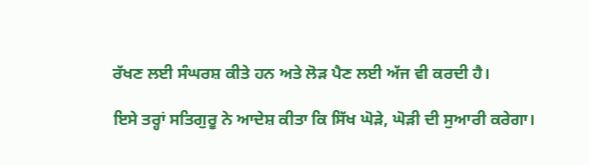ਰੱਖਣ ਲਈ ਸੰਘਰਸ਼ ਕੀਤੇ ਹਨ ਅਤੇ ਲੋੜ ਪੈਣ ਲਈ ਅੱਜ ਵੀ ਕਰਦੀ ਹੈ।

ਇਸੇ ਤਰ੍ਹਾਂ ਸਤਿਗੁਰੂ ਨੇ ਆਦੇਸ਼ ਕੀਤਾ ਕਿ ਸਿੱਖ ਘੋੜੇ, ਘੋੜੀ ਦੀ ਸੁਆਰੀ ਕਰੇਗਾ।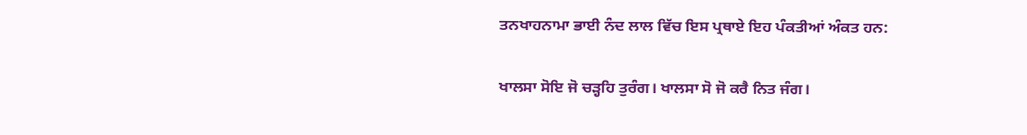ਤਨਖਾਹਨਾਮਾ ਭਾਈ ਨੰਦ ਲਾਲ ਵਿੱਚ ਇਸ ਪ੍ਰਥਾਏ ਇਹ ਪੰਕਤੀਆਂ ਅੰਕਤ ਹਨ:

ਖਾਲਸਾ ਸੋਇ ਜੋ ਚੜ੍ਹਹਿ ਤੁਰੰਗ। ਖਾਲਸਾ ਸੋ ਜੋ ਕਰੈ ਨਿਤ ਜੰਗ।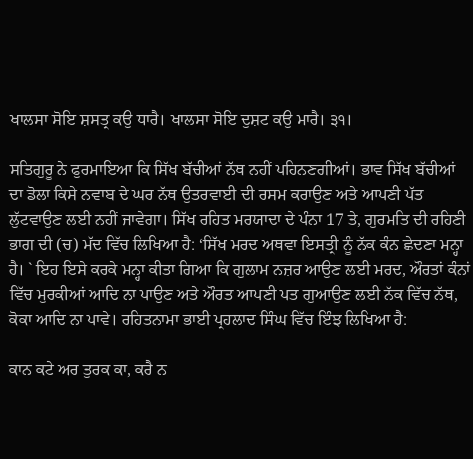ਖਾਲਸਾ ਸੋਇ ਸ਼ਸਤ੍ਰ ਕਉ ਧਾਰੈ। ਖਾਲਸਾ ਸੋਇ ਦੁਸ਼ਟ ਕਉ ਮਾਰੈ। ੩੧।

ਸਤਿਗੁਰੂ ਨੇ ਫੁਰਮਾਇਆ ਕਿ ਸਿੱਖ ਬੱਚੀਆਂ ਨੱਥ ਨਹੀਂ ਪਹਿਨਣਗੀਆਂ। ਭਾਵ ਸਿੱਖ ਬੱਚੀਆਂ ਦਾ ਡੋਲਾ ਕਿਸੇ ਨਵਾਬ ਦੇ ਘਰ ਨੱਥ ਉਤਰਵਾਈ ਦੀ ਰਸਮ ਕਰਾਉਣ ਅਤੇ ਆਪਣੀ ਪੱਤ ਲੁੱਟਵਾਉਣ ਲਈ ਨਹੀਂ ਜਾਵੇਗਾ। ਸਿੱਖ ਰਹਿਤ ਮਰਯਾਦਾ ਦੇ ਪੰਨਾ 17 ਤੇ, ਗੁਰਮਤਿ ਦੀ ਰਹਿਣੀ ਭਾਗ ਦੀ (ਚ) ਮੱਦ ਵਿੱਚ ਲਿਖਿਆ ਹੈ: ‘ਸਿੱਖ ਮਰਦ ਅਥਵਾ ਇਸਤ੍ਰੀ ਨੂੰ ਨੱਕ ਕੰਨ ਛੇਦਣਾ ਮਨ੍ਹਾ ਹੈ। ` ਇਹ ਇਸੇ ਕਰਕੇ ਮਨ੍ਹਾ ਕੀਤਾ ਗਿਆ ਕਿ ਗੁਲਾਮ ਨਜ਼ਰ ਆਉਣ ਲਈ ਮਰਦ, ਔਰਤਾਂ ਕੰਨਾਂ ਵਿੱਚ ਮੁਰਕੀਆਂ ਆਦਿ ਨਾ ਪਾਉਣ ਅਤੇ ਔਰਤ ਆਪਣੀ ਪਤ ਗੁਆਉਣ ਲਈ ਨੱਕ ਵਿੱਚ ਨੱਥ, ਕੋਕਾ ਆਦਿ ਨਾ ਪਾਵੇ। ਰਹਿਤਨਾਮਾ ਭਾਈ ਪ੍ਰਹਲਾਦ ਸਿੰਘ ਵਿੱਚ ਇੰਝ ਲਿਖਿਆ ਹੈ:

ਕਾਨ ਕਟੇ ਅਰ ਤੁਰਕ ਕਾ, ਕਰੈ ਨ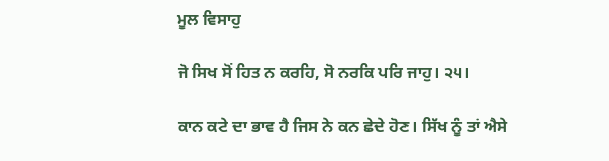ਮੂਲ ਵਿਸਾਹੁ

ਜੋ ਸਿਖ ਸੋਂ ਹਿਤ ਨ ਕਰਹਿ, ਸੋ ਨਰਕਿ ਪਰਿ ਜਾਹੁ। ੨੫।

ਕਾਨ ਕਟੇ ਦਾ ਭਾਵ ਹੈ ਜਿਸ ਨੇ ਕਨ ਛੇਦੇ ਹੋਣ। ਸਿੱਖ ਨੂੰ ਤਾਂ ਐਸੇ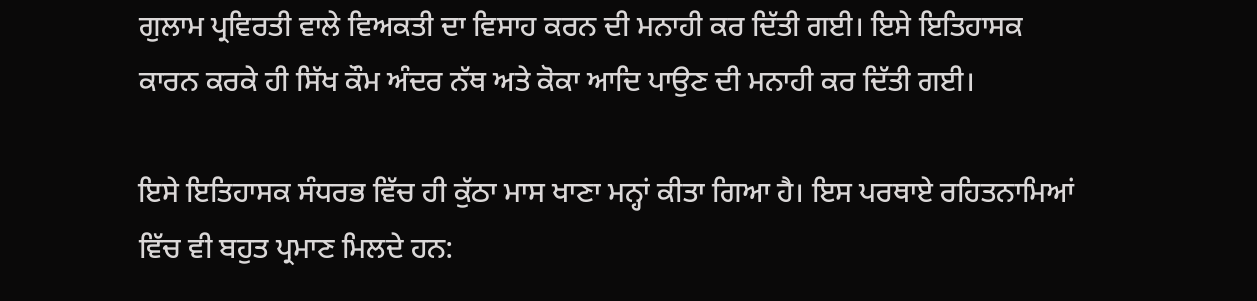ਗੁਲਾਮ ਪ੍ਰਵਿਰਤੀ ਵਾਲੇ ਵਿਅਕਤੀ ਦਾ ਵਿਸਾਹ ਕਰਨ ਦੀ ਮਨਾਹੀ ਕਰ ਦਿੱਤੀ ਗਈ। ਇਸੇ ਇਤਿਹਾਸਕ ਕਾਰਨ ਕਰਕੇ ਹੀ ਸਿੱਖ ਕੌਮ ਅੰਦਰ ਨੱਥ ਅਤੇ ਕੋਕਾ ਆਦਿ ਪਾਉਣ ਦੀ ਮਨਾਹੀ ਕਰ ਦਿੱਤੀ ਗਈ।

ਇਸੇ ਇਤਿਹਾਸਕ ਸੰਧਰਭ ਵਿੱਚ ਹੀ ਕੁੱਠਾ ਮਾਸ ਖਾਣਾ ਮਨ੍ਹਾਂ ਕੀਤਾ ਗਿਆ ਹੈ। ਇਸ ਪਰਥਾਏ ਰਹਿਤਨਾਮਿਆਂ ਵਿੱਚ ਵੀ ਬਹੁਤ ਪ੍ਰਮਾਣ ਮਿਲਦੇ ਹਨ: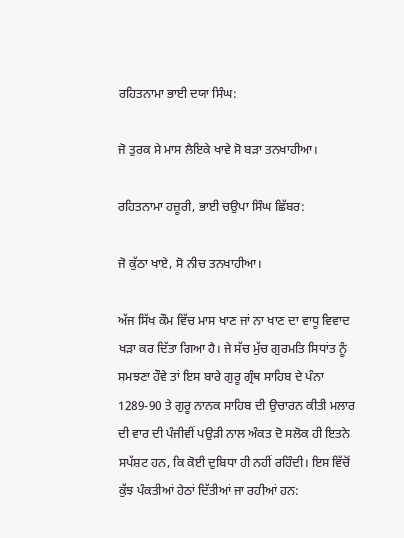ਰਹਿਤਨਾਮਾ ਭਾਈ ਦਯਾ ਸਿੰਘ:

ਜੋ ਤੁਰਕ ਸੇ ਮਾਸ ਲੈਇਕੇ ਖਾਵੇ ਸੋ ਬੜਾ ਤਨਖਾਹੀਆ।

ਰਹਿਤਨਾਮਾ ਹਜ਼ੂਰੀ, ਭਾਈ ਚਉਪਾ ਸਿੰਘ ਛਿੱਬਰ:

ਜੋ ਕੁੱਠਾ ਖਾਏ, ਸੋ ਨੀਚ ਤਨਖਾਹੀਆ।

ਅੱਜ ਸਿੱਖ ਕੌਮ ਵਿੱਚ ਮਾਸ ਖਾਣ ਜਾਂ ਨਾ ਖਾਣ ਦਾ ਵਾਧੂ ਵਿਵਾਦ ਖੜਾ ਕਰ ਦਿੱਤਾ ਗਿਆ ਹੈ। ਜੇ ਸੱਚ ਮੁੱਚ ਗੁਰਮਤਿ ਸਿਧਾਂਤ ਨੂੰ ਸਮਝਣਾ ਹੌਵੇ ਤਾਂ ਇਸ ਬਾਰੇ ਗੁਰੂ ਗ੍ਰੰਥ ਸਾਹਿਬ ਦੇ ਪੰਨਾ 1289-90 ਤੇ ਗੁਰੂ ਨਾਨਕ ਸਾਹਿਬ ਦੀ ਉਚਾਰਨ ਕੀਤੀ ਮਲਾਰ ਦੀ ਵਾਰ ਦੀ ਪੰਜੀਵੀਂ ਪਉੜੀ ਨਾਲ ਅੰਕਤ ਦੋ ਸਲੋਕ ਹੀ ਇਤਨੇ ਸਪੱਸ਼ਟ ਹਨ, ਕਿ ਕੋਈ ਦੁਬਿਧਾ ਹੀ ਨਹੀਂ ਰਹਿੰਦੀ। ਇਸ ਵਿੱਚੋਂ ਕੁੱਝ ਪੰਕਤੀਆਂ ਹੇਠਾਂ ਦਿੱਤੀਆਂ ਜਾ ਰਹੀਆਂ ਹਨ: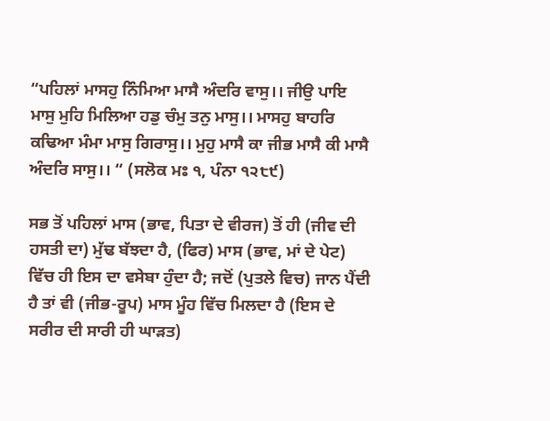“ਪਹਿਲਾਂ ਮਾਸਹੁ ਨਿੰਮਿਆ ਮਾਸੈ ਅੰਦਰਿ ਵਾਸੁ।। ਜੀਉ ਪਾਇ ਮਾਸੁ ਮੁਹਿ ਮਿਲਿਆ ਹਡੁ ਚੰਮੁ ਤਨੁ ਮਾਸੁ।। ਮਾਸਹੁ ਬਾਹਰਿ ਕਢਿਆ ਮੰਮਾ ਮਾਸੁ ਗਿਰਾਸੁ।। ਮੁਹੁ ਮਾਸੈ ਕਾ ਜੀਭ ਮਾਸੈ ਕੀ ਮਾਸੈ ਅੰਦਰਿ ਸਾਸੁ।। “ (ਸਲੋਕ ਮਃ ੧, ਪੰਨਾ ੧੨੮੯)

ਸਭ ਤੋਂ ਪਹਿਲਾਂ ਮਾਸ (ਭਾਵ, ਪਿਤਾ ਦੇ ਵੀਰਜ) ਤੋਂ ਹੀ (ਜੀਵ ਦੀ ਹਸਤੀ ਦਾ) ਮੁੱਢ ਬੱਝਦਾ ਹੈ, (ਫਿਰ) ਮਾਸ (ਭਾਵ, ਮਾਂ ਦੇ ਪੇਟ) ਵਿੱਚ ਹੀ ਇਸ ਦਾ ਵਸੇਬਾ ਹੁੰਦਾ ਹੈ; ਜਦੋਂ (ਪੁਤਲੇ ਵਿਚ) ਜਾਨ ਪੈਂਦੀ ਹੈ ਤਾਂ ਵੀ (ਜੀਭ-ਰੂਪ) ਮਾਸ ਮੂੰਹ ਵਿੱਚ ਮਿਲਦਾ ਹੈ (ਇਸ ਦੇ ਸਰੀਰ ਦੀ ਸਾਰੀ ਹੀ ਘਾੜਤ)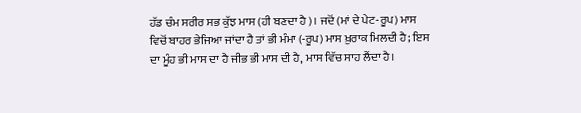ਹੱਡ ਚੰਮ ਸਰੀਰ ਸਭ ਕੁੱਝ ਮਾਸ (ਹੀ ਬਣਦਾ ਹੈ)। ਜਦੋਂ (ਮਾਂ ਦੇ ਪੇਟ-ਰੂਪ) ਮਾਸ ਵਿਚੋਂ ਬਾਹਰ ਭੇਜਿਆ ਜਾਂਦਾ ਹੈ ਤਾਂ ਭੀ ਮੰਮਾ (-ਰੂਪ) ਮਾਸ ਖ਼ੁਰਾਕ ਮਿਲਦੀ ਹੈ; ਇਸ ਦਾ ਮੂੰਹ ਭੀ ਮਾਸ ਦਾ ਹੈ ਜੀਭ ਭੀ ਮਾਸ ਦੀ ਹੈ, ਮਾਸ ਵਿੱਚ ਸਾਹ ਲੈਂਦਾ ਹੈ।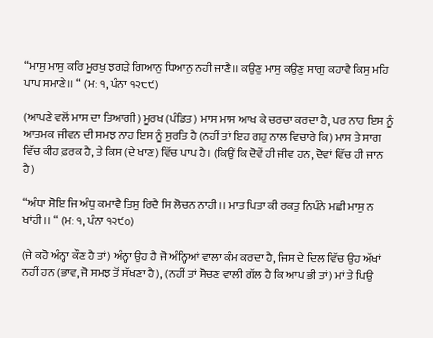“ਮਾਸੁ ਮਾਸੁ ਕਰਿ ਮੂਰਖੁ ਝਗੜੇ ਗਿਆਨੁ ਧਿਆਨੁ ਨਹੀ ਜਾਣੈ।। ਕਉਣੁ ਮਾਸੁ ਕਉਣੁ ਸਾਗੁ ਕਹਾਵੈ ਕਿਸੁ ਮਹਿ ਪਾਪ ਸਮਾਣੇ।। “ (ਮਃ ੧, ਪੰਨਾ ੧੨੮੯)

(ਆਪਣੇ ਵਲੋਂ ਮਾਸ ਦਾ ਤਿਆਗੀ) ਮੂਰਖ (ਪੰਡਿਤ) ਮਾਸ ਮਾਸ ਆਖ ਕੇ ਚਰਚਾ ਕਰਦਾ ਹੈ, ਪਰ ਨਾਹ ਇਸ ਨੂੰ ਆਤਮਕ ਜੀਵਨ ਦੀ ਸਮਝ ਨਾਹ ਇਸ ਨੂੰ ਸੁਰਤਿ ਹੈ (ਨਹੀਂ ਤਾਂ ਇਹ ਗਹੁ ਨਾਲ ਵਿਚਾਰੇ ਕਿ) ਮਾਸ ਤੇ ਸਾਗ ਵਿੱਚ ਕੀਹ ਫ਼ਰਕ ਹੈ, ਤੇ ਕਿਸ (ਦੇ ਖਾਣ) ਵਿੱਚ ਪਾਪ ਹੈ। (ਕਿਉਂ ਕਿ ਦੋਵੇਂ ਹੀ ਜੀਵ ਹਨ, ਦੋਵਾਂ ਵਿੱਚ ਹੀ ਜਾਨ ਹੈ)

“ਅੰਧਾ ਸੋਇ ਜਿ ਅੰਧੁ ਕਮਾਵੈ ਤਿਸੁ ਰਿਦੈ ਸਿ ਲੋਚਨ ਨਾਹੀ।। ਮਾਤ ਪਿਤਾ ਕੀ ਰਕਤੁ ਨਿਪੰਨੇ ਮਛੀ ਮਾਸੁ ਨ ਖਾਂਹੀ।। “ (ਮਃ ੧, ਪੰਨਾ ੧੨੯੦)

(ਜੇ ਕਹੋ ਅੰਨ੍ਹਾ ਕੌਣ ਹੈ ਤਾਂ) ਅੰਨ੍ਹਾ ਉਹ ਹੈ ਜੋ ਅੰਨ੍ਹਿਆਂ ਵਾਲਾ ਕੰਮ ਕਰਦਾ ਹੈ, ਜਿਸ ਦੇ ਦਿਲ ਵਿੱਚ ਉਹ ਅੱਖਾਂ ਨਹੀਂ ਹਨ (ਭਾਵ, ਜੋ ਸਮਝ ਤੋਂ ਸੱਖਣਾ ਹੈ), (ਨਹੀਂ ਤਾਂ ਸੋਚਣ ਵਾਲੀ ਗੱਲ ਹੈ ਕਿ ਆਪ ਭੀ ਤਾਂ) ਮਾਂ ਤੇ ਪਿਉ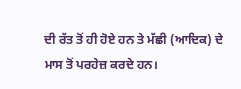ਦੀ ਰੱਤ ਤੋਂ ਹੀ ਹੋਏ ਹਨ ਤੇ ਮੱਛੀ (ਆਦਿਕ) ਦੇ ਮਾਸ ਤੋਂ ਪਰਹੇਜ਼ ਕਰਦੇ ਹਨ।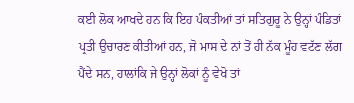ਕਈ ਲੋਕ ਆਖਦੇ ਹਨ ਕਿ ਇਹ ਪੰਕਤੀਆਂ ਤਾਂ ਸਤਿਗੁਰੂ ਨੇ ਉਨ੍ਹਾਂ ਪੰਡਿਤਾਂ ਪ੍ਰਤੀ ਉਚਾਰਣ ਕੀਤੀਆਂ ਹਨ, ਜੋ ਮਾਸ ਦੇ ਨਾਂ ਤੋਂ ਹੀ ਨੱਕ ਮੂੰਹ ਵਟੱਣ ਲੱਗ ਪੈਂਦੇ ਸਨ, ਹਾਲਾਂਕਿ ਜੇ ਉਨ੍ਹਾਂ ਲੋਕਾਂ ਨੂੰ ਵੇਖੋ ਤਾਂ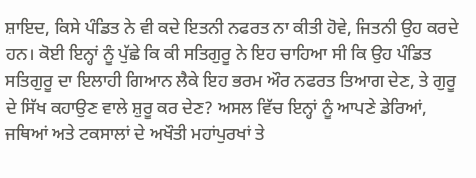ਸ਼ਾਇਦ, ਕਿਸੇ ਪੰਡਿਤ ਨੇ ਵੀ ਕਦੇ ਇਤਨੀ ਨਫਰਤ ਨਾ ਕੀਤੀ ਹੋਵੇ, ਜਿਤਨੀ ਉਹ ਕਰਦੇ ਹਨ। ਕੋਈ ਇਨ੍ਹਾਂ ਨੂੰ ਪੁੱਛੇ ਕਿ ਕੀ ਸਤਿਗੁਰੂ ਨੇ ਇਹ ਚਾਹਿਆ ਸੀ ਕਿ ਉਹ ਪੰਡਿਤ ਸਤਿਗੁਰੂ ਦਾ ਇਲਾਹੀ ਗਿਆਨ ਲੈਕੇ ਇਹ ਭਰਮ ਔਰ ਨਫਰਤ ਤਿਆਗ ਦੇਣ, ਤੇ ਗੁਰੂ ਦੇ ਸਿੱਖ ਕਹਾਉਣ ਵਾਲੇ ਸ਼ੁਰੂ ਕਰ ਦੇਣ? ਅਸਲ ਵਿੱਚ ਇਨ੍ਹਾਂ ਨੂੰ ਆਪਣੇ ਡੇਰਿਆਂ, ਜਥਿਆਂ ਅਤੇ ਟਕਸਾਲਾਂ ਦੇ ਅਖੌਤੀ ਮਹਾਂਪੁਰਖਾਂ ਤੇ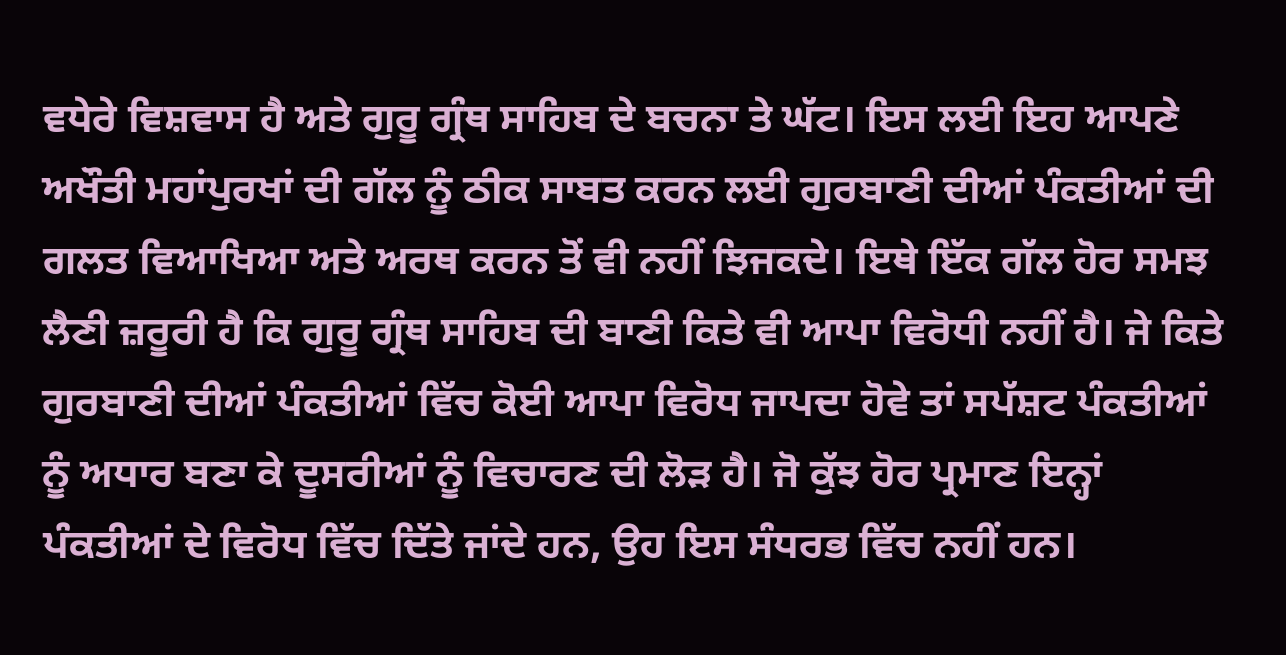ਵਧੇਰੇ ਵਿਸ਼ਵਾਸ ਹੈ ਅਤੇ ਗੁਰੂ ਗ੍ਰੰਥ ਸਾਹਿਬ ਦੇ ਬਚਨਾ ਤੇ ਘੱਟ। ਇਸ ਲਈ ਇਹ ਆਪਣੇ ਅਖੌਤੀ ਮਹਾਂਪੁਰਖਾਂ ਦੀ ਗੱਲ ਨੂੰ ਠੀਕ ਸਾਬਤ ਕਰਨ ਲਈ ਗੁਰਬਾਣੀ ਦੀਆਂ ਪੰਕਤੀਆਂ ਦੀ ਗਲਤ ਵਿਆਖਿਆ ਅਤੇ ਅਰਥ ਕਰਨ ਤੋਂ ਵੀ ਨਹੀਂ ਝਿਜਕਦੇ। ਇਥੇ ਇੱਕ ਗੱਲ ਹੋਰ ਸਮਝ ਲੈਣੀ ਜ਼ਰੂਰੀ ਹੈ ਕਿ ਗੁਰੂ ਗ੍ਰੰਥ ਸਾਹਿਬ ਦੀ ਬਾਣੀ ਕਿਤੇ ਵੀ ਆਪਾ ਵਿਰੋਧੀ ਨਹੀਂ ਹੈ। ਜੇ ਕਿਤੇ ਗੁਰਬਾਣੀ ਦੀਆਂ ਪੰਕਤੀਆਂ ਵਿੱਚ ਕੋਈ ਆਪਾ ਵਿਰੋਧ ਜਾਪਦਾ ਹੋਵੇ ਤਾਂ ਸਪੱਸ਼ਟ ਪੰਕਤੀਆਂ ਨੂੰ ਅਧਾਰ ਬਣਾ ਕੇ ਦੂਸਰੀਆਂ ਨੂੰ ਵਿਚਾਰਣ ਦੀ ਲੋੜ ਹੈ। ਜੋ ਕੁੱਝ ਹੋਰ ਪ੍ਰਮਾਣ ਇਨ੍ਹਾਂ ਪੰਕਤੀਆਂ ਦੇ ਵਿਰੋਧ ਵਿੱਚ ਦਿੱਤੇ ਜਾਂਦੇ ਹਨ, ਉਹ ਇਸ ਸੰਧਰਭ ਵਿੱਚ ਨਹੀਂ ਹਨ।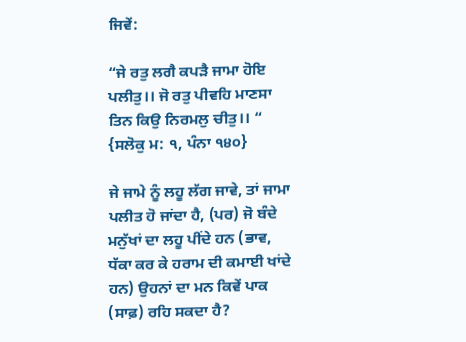ਜਿਵੇਂ:

“ਜੇ ਰਤੁ ਲਗੈ ਕਪੜੈ ਜਾਮਾ ਹੋਇ ਪਲੀਤੁ।। ਜੋ ਰਤੁ ਪੀਵਹਿ ਮਾਣਸਾ ਤਿਨ ਕਿਉ ਨਿਰਮਲੁ ਚੀਤੁ।। “ {ਸਲੋਕੁ ਮ: ੧, ਪੰਨਾ ੧੪੦}

ਜੇ ਜਾਮੇ ਨੂੰ ਲਹੂ ਲੱਗ ਜਾਵੇ, ਤਾਂ ਜਾਮਾ ਪਲੀਤ ਹੋ ਜਾਂਦਾ ਹੈ, (ਪਰ) ਜੋ ਬੰਦੇ ਮਨੁੱਖਾਂ ਦਾ ਲਹੂ ਪੀਂਦੇ ਹਨ (ਭਾਵ, ਧੱਕਾ ਕਰ ਕੇ ਹਰਾਮ ਦੀ ਕਮਾਈ ਖਾਂਦੇ ਹਨ) ਉਹਨਾਂ ਦਾ ਮਨ ਕਿਵੇਂ ਪਾਕ (ਸਾਫ਼) ਰਹਿ ਸਕਦਾ ਹੈ?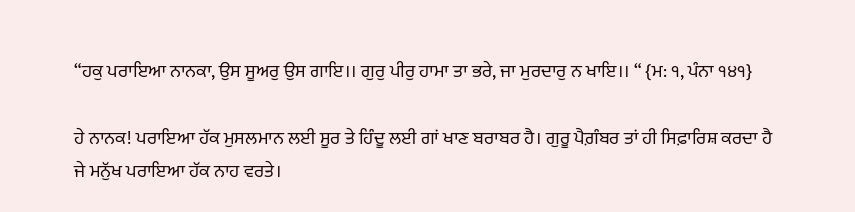“ਹਕੁ ਪਰਾਇਆ ਨਾਨਕਾ, ਉਸ ਸੂਅਰੁ ਉਸ ਗਾਇ।। ਗੁਰੁ ਪੀਰੁ ਹਾਮਾ ਤਾ ਭਰੇ, ਜਾ ਮੁਰਦਾਰੁ ਨ ਖਾਇ।। “ {ਮ: ੧, ਪੰਨਾ ੧੪੧}

ਹੇ ਨਾਨਕ! ਪਰਾਇਆ ਹੱਕ ਮੁਸਲਮਾਨ ਲਈ ਸੂਰ ਤੇ ਹਿੰਦੂ ਲਈ ਗਾਂ ਖਾਣ ਬਰਾਬਰ ਹੈ। ਗੁਰੂ ਪੈਗ਼ੰਬਰ ਤਾਂ ਹੀ ਸਿਫ਼ਾਰਿਸ਼ ਕਰਦਾ ਹੈ ਜੇ ਮਨੁੱਖ ਪਰਾਇਆ ਹੱਕ ਨਾਹ ਵਰਤੇ।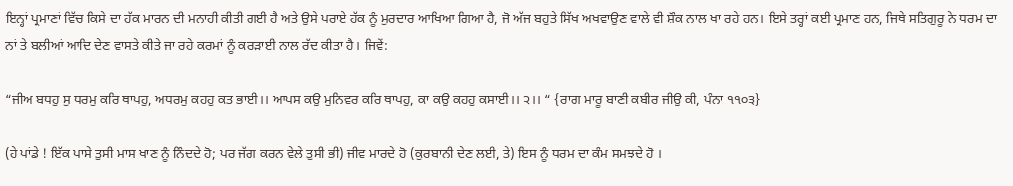ਇਨ੍ਹਾਂ ਪ੍ਰਮਾਣਾਂ ਵਿੱਚ ਕਿਸੇ ਦਾ ਹੱਕ ਮਾਰਨ ਦੀ ਮਨਾਹੀ ਕੀਤੀ ਗਈ ਹੈ ਅਤੇ ਉਸੇ ਪਰਾਏ ਹੱਕ ਨੂੰ ਮੁਰਦਾਰ ਆਖਿਆ ਗਿਆ ਹੈ, ਜੋ ਅੱਜ ਬਹੁਤੇ ਸਿੱਖ ਅਖਵਾਉਣ ਵਾਲੇ ਵੀ ਸ਼ੌਕ ਨਾਲ ਖਾ ਰਹੇ ਹਨ। ਇਸੇ ਤਰ੍ਹਾਂ ਕਈ ਪ੍ਰਮਾਣ ਹਨ, ਜਿਥੇ ਸਤਿਗੁਰੂ ਨੇ ਧਰਮ ਦਾ ਨਾਂ ਤੇ ਬਲੀਆਂ ਆਦਿ ਦੇਣ ਵਾਸਤੇ ਕੀਤੇ ਜਾ ਰਹੇ ਕਰਮਾਂ ਨੂੰ ਕਰੜਾਈ ਨਾਲ ਰੱਦ ਕੀਤਾ ਹੈ। ਜਿਵੇਂ:

“ਜੀਅ ਬਧਹੁ ਸੁ ਧਰਮੁ ਕਰਿ ਥਾਪਹੁ, ਅਧਰਮੁ ਕਹਹੁ ਕਤ ਭਾਈ।। ਆਪਸ ਕਉ ਮੁਨਿਵਰ ਕਰਿ ਥਾਪਹੁ, ਕਾ ਕਉ ਕਹਹੁ ਕਸਾਈ।। ੨।। “ {ਰਾਗ ਮਾਰੂ ਬਾਣੀ ਕਬੀਰ ਜੀਉ ਕੀ, ਪੰਨਾ ੧੧੦੩}

(ਹੇ ਪਾਂਡੇ ! ਇੱਕ ਪਾਸੇ ਤੁਸੀ ਮਾਸ ਖਾਣ ਨੂੰ ਨਿੰਦਦੇ ਹੋ; ਪਰ ਜੱਗ ਕਰਨ ਵੇਲੇ ਤੁਸੀ ਭੀ) ਜੀਵ ਮਾਰਦੇ ਹੋ (ਕੁਰਬਾਨੀ ਦੇਣ ਲਈ, ਤੇ) ਇਸ ਨੂੰ ਧਰਮ ਦਾ ਕੰਮ ਸਮਝਦੇ ਹੋ ।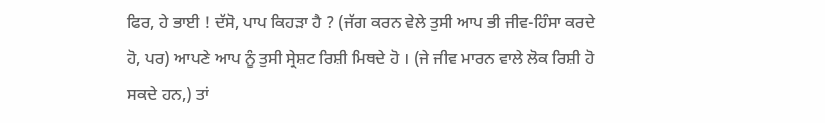ਫਿਰ, ਹੇ ਭਾਈ ! ਦੱਸੋ, ਪਾਪ ਕਿਹੜਾ ਹੈ ? (ਜੱਗ ਕਰਨ ਵੇਲੇ ਤੁਸੀ ਆਪ ਭੀ ਜੀਵ-ਹਿੰਸਾ ਕਰਦੇ ਹੋ, ਪਰ) ਆਪਣੇ ਆਪ ਨੂੰ ਤੁਸੀ ਸ੍ਰੇਸ਼ਟ ਰਿਸ਼ੀ ਮਿਥਦੇ ਹੋ । (ਜੇ ਜੀਵ ਮਾਰਨ ਵਾਲੇ ਲੋਕ ਰਿਸ਼ੀ ਹੋ ਸਕਦੇ ਹਨ,) ਤਾਂ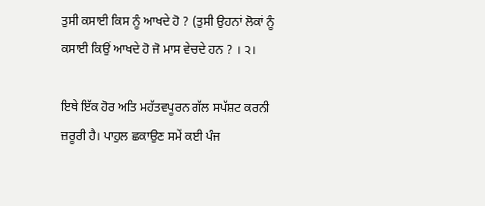ਤੁਸੀ ਕਸਾਈ ਕਿਸ ਨੂੰ ਆਖਦੇ ਹੋ ? (ਤੁਸੀ ਉਹਨਾਂ ਲੋਕਾਂ ਨੂੰ ਕਸਾਈ ਕਿਉਂ ਆਖਦੇ ਹੋ ਜੋ ਮਾਸ ਵੇਚਦੇ ਹਨ ? । ੨।

ਇਥੇ ਇੱਕ ਹੋਰ ਅਤਿ ਮਹੱਤਵਪੂਰਨ ਗੱਲ ਸਪੱਸ਼ਟ ਕਰਨੀ ਜ਼ਰੂਰੀ ਹੈ। ਪਾਹੁਲ ਛਕਾਉਣ ਸਮੇਂ ਕਈ ਪੰਜ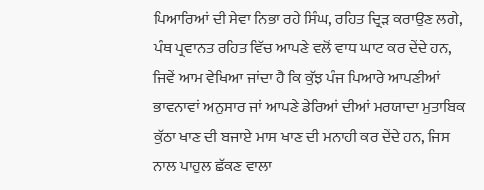ਪਿਆਰਿਆਂ ਦੀ ਸੇਵਾ ਨਿਭਾ ਰਹੇ ਸਿੰਘ, ਰਹਿਤ ਦ੍ਰਿੜ ਕਰਾਉਣ ਲਗੇ, ਪੰਥ ਪ੍ਰਵਾਨਤ ਰਹਿਤ ਵਿੱਚ ਆਪਣੇ ਵਲੋਂ ਵਾਧ ਘਾਟ ਕਰ ਦੇਂਦੇ ਹਨ, ਜਿਵੇਂ ਆਮ ਵੇਖਿਆ ਜਾਂਦਾ ਹੈ ਕਿ ਕੁੱਝ ਪੰਜ ਪਿਆਰੇ ਆਪਣੀਆਂ ਭਾਵਨਾਵਾਂ ਅਨੁਸਾਰ ਜਾਂ ਆਪਣੇ ਡੇਰਿਆਂ ਦੀਆਂ ਮਰਯਾਦਾ ਮੁਤਾਬਿਕ ਕੁੱਠਾ ਖਾਣ ਦੀ ਬਜਾਏ ਮਾਸ ਖਾਣ ਦੀ ਮਨਾਹੀ ਕਰ ਦੇਂਦੇ ਹਨ, ਜਿਸ ਨਾਲ ਪਾਹੁਲ ਛੱਕਣ ਵਾਲਾ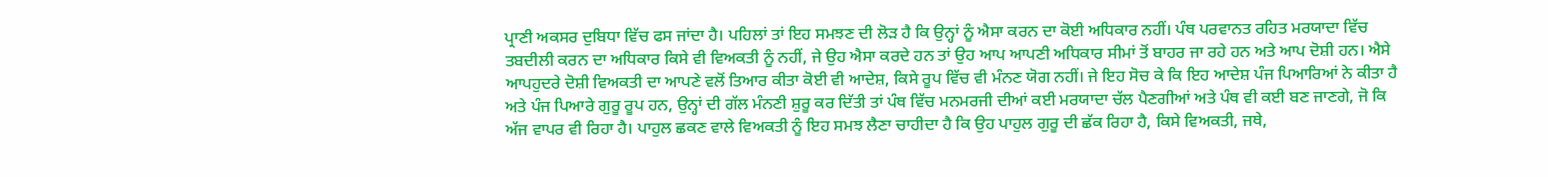ਪ੍ਰਾਣੀ ਅਕਸਰ ਦੁਬਿਧਾ ਵਿੱਚ ਫਸ ਜਾਂਦਾ ਹੈ। ਪਹਿਲਾਂ ਤਾਂ ਇਹ ਸਮਝਣ ਦੀ ਲੋੜ ਹੈ ਕਿ ਉਨ੍ਹਾਂ ਨੂੰ ਐਸਾ ਕਰਨ ਦਾ ਕੋਈ ਅਧਿਕਾਰ ਨਹੀਂ। ਪੰਥ ਪਰਵਾਨਤ ਰਹਿਤ ਮਰਯਾਦਾ ਵਿੱਚ ਤਬਦੀਲੀ ਕਰਨ ਦਾ ਅਧਿਕਾਰ ਕਿਸੇ ਵੀ ਵਿਅਕਤੀ ਨੂੰ ਨਹੀਂ, ਜੇ ਉਹ ਐਸਾ ਕਰਦੇ ਹਨ ਤਾਂ ਉਹ ਆਪ ਆਪਣੀ ਅਧਿਕਾਰ ਸੀਮਾਂ ਤੋਂ ਬਾਹਰ ਜਾ ਰਹੇ ਹਨ ਅਤੇ ਆਪ ਦੋਸ਼ੀ ਹਨ। ਐਸੇ ਆਪਹੁਦਰੇ ਦੋਸ਼ੀ ਵਿਅਕਤੀ ਦਾ ਆਪਣੇ ਵਲੋਂ ਤਿਆਰ ਕੀਤਾ ਕੋਈ ਵੀ ਆਦੇਸ਼, ਕਿਸੇ ਰੂਪ ਵਿੱਚ ਵੀ ਮੰਨਣ ਯੋਗ ਨਹੀਂ। ਜੇ ਇਹ ਸੋਚ ਕੇ ਕਿ ਇਹ ਆਦੇਸ਼ ਪੰਜ ਪਿਆਰਿਆਂ ਨੇ ਕੀਤਾ ਹੈ ਅਤੇ ਪੰਜ ਪਿਆਰੇ ਗੁਰੂ ਰੂਪ ਹਨ, ਉਨ੍ਹਾਂ ਦੀ ਗੱਲ ਮੰਨਣੀ ਸ਼ੁਰੂ ਕਰ ਦਿੱਤੀ ਤਾਂ ਪੰਥ ਵਿੱਚ ਮਨਮਰਜੀ ਦੀਆਂ ਕਈ ਮਰਯਾਦਾ ਚੱਲ ਪੈਣਗੀਆਂ ਅਤੇ ਪੰਥ ਵੀ ਕਈ ਬਣ ਜਾਣਗੇ, ਜੋ ਕਿ ਅੱਜ ਵਾਪਰ ਵੀ ਰਿਹਾ ਹੈ। ਪਾਹੁਲ ਛਕਣ ਵਾਲੇ ਵਿਅਕਤੀ ਨੂੰ ਇਹ ਸਮਝ ਲੈਣਾ ਚਾਹੀਦਾ ਹੈ ਕਿ ਉਹ ਪਾਹੁਲ ਗੁਰੂ ਦੀ ਛੱਕ ਰਿਹਾ ਹੈ, ਕਿਸੇ ਵਿਅਕਤੀ, ਜਥੇ,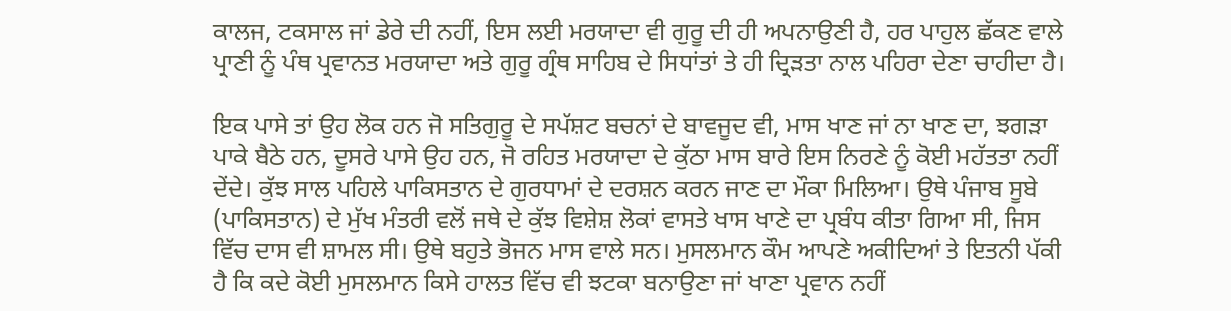ਕਾਲਜ, ਟਕਸਾਲ ਜਾਂ ਡੇਰੇ ਦੀ ਨਹੀਂ, ਇਸ ਲਈ ਮਰਯਾਦਾ ਵੀ ਗੁਰੂ ਦੀ ਹੀ ਅਪਨਾਉਣੀ ਹੈ, ਹਰ ਪਾਹੁਲ ਛੱਕਣ ਵਾਲੇ ਪ੍ਰਾਣੀ ਨੂੰ ਪੰਥ ਪ੍ਰਵਾਨਤ ਮਰਯਾਦਾ ਅਤੇ ਗੁਰੂ ਗ੍ਰੰਥ ਸਾਹਿਬ ਦੇ ਸਿਧਾਂਤਾਂ ਤੇ ਹੀ ਦ੍ਰਿੜਤਾ ਨਾਲ ਪਹਿਰਾ ਦੇਣਾ ਚਾਹੀਦਾ ਹੈ।

ਇਕ ਪਾਸੇ ਤਾਂ ਉਹ ਲੋਕ ਹਨ ਜੋ ਸਤਿਗੁਰੂ ਦੇ ਸਪੱਸ਼ਟ ਬਚਨਾਂ ਦੇ ਬਾਵਜੂਦ ਵੀ, ਮਾਸ ਖਾਣ ਜਾਂ ਨਾ ਖਾਣ ਦਾ, ਝਗੜਾ ਪਾਕੇ ਬੈਠੇ ਹਨ, ਦੂਸਰੇ ਪਾਸੇ ਉਹ ਹਨ, ਜੋ ਰਹਿਤ ਮਰਯਾਦਾ ਦੇ ਕੁੱਠਾ ਮਾਸ ਬਾਰੇ ਇਸ ਨਿਰਣੇ ਨੂੰ ਕੋਈ ਮਹੱਤਤਾ ਨਹੀਂ ਦੇਂਦੇ। ਕੁੱਝ ਸਾਲ ਪਹਿਲੇ ਪਾਕਿਸਤਾਨ ਦੇ ਗੁਰਧਾਮਾਂ ਦੇ ਦਰਸ਼ਨ ਕਰਨ ਜਾਣ ਦਾ ਮੌਕਾ ਮਿਲਿਆ। ਉਥੇ ਪੰਜਾਬ ਸੂਬੇ (ਪਾਕਿਸਤਾਨ) ਦੇ ਮੁੱਖ ਮੰਤਰੀ ਵਲੋਂ ਜਥੇ ਦੇ ਕੁੱਝ ਵਿਸ਼ੇਸ਼ ਲੋਕਾਂ ਵਾਸਤੇ ਖਾਸ ਖਾਣੇ ਦਾ ਪ੍ਰਬੰਧ ਕੀਤਾ ਗਿਆ ਸੀ, ਜਿਸ ਵਿੱਚ ਦਾਸ ਵੀ ਸ਼ਾਮਲ ਸੀ। ਉਥੇ ਬਹੁਤੇ ਭੋਜਨ ਮਾਸ ਵਾਲੇ ਸਨ। ਮੁਸਲਮਾਨ ਕੌਮ ਆਪਣੇ ਅਕੀਦਿਆਂ ਤੇ ਇਤਨੀ ਪੱਕੀ ਹੈ ਕਿ ਕਦੇ ਕੋਈ ਮੁਸਲਮਾਨ ਕਿਸੇ ਹਾਲਤ ਵਿੱਚ ਵੀ ਝਟਕਾ ਬਨਾਉਣਾ ਜਾਂ ਖਾਣਾ ਪ੍ਰਵਾਨ ਨਹੀਂ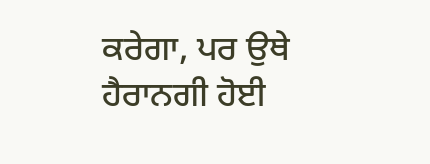ਕਰੇਗਾ, ਪਰ ਉਥੇ ਹੈਰਾਨਗੀ ਹੋਈ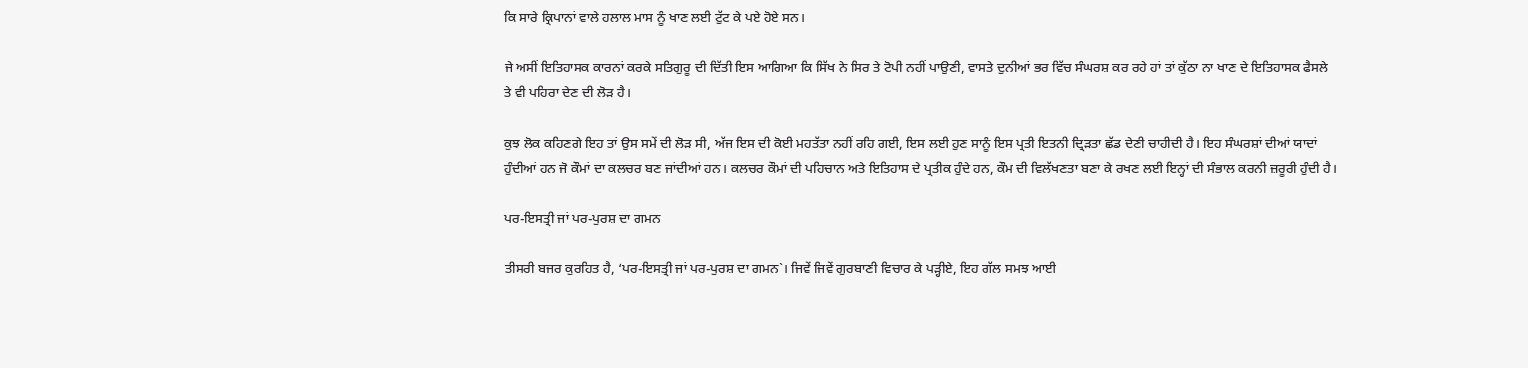ਕਿ ਸਾਰੇ ਕ੍ਰਿਪਾਨਾਂ ਵਾਲੇ ਹਲਾਲ ਮਾਸ ਨੂੰ ਖਾਣ ਲਈ ਟੁੱਟ ਕੇ ਪਏ ਹੋਏ ਸਨ।

ਜੇ ਅਸੀਂ ਇਤਿਹਾਸਕ ਕਾਰਨਾਂ ਕਰਕੇ ਸਤਿਗੁਰੂ ਦੀ ਦਿੱਤੀ ਇਸ ਆਗਿਆ ਕਿ ਸਿੱਖ ਨੇ ਸਿਰ ਤੇ ਟੋਪੀ ਨਹੀਂ ਪਾਉਣੀ, ਵਾਸਤੇ ਦੁਨੀਆਂ ਭਰ ਵਿੱਚ ਸੰਘਰਸ਼ ਕਰ ਰਹੇ ਹਾਂ ਤਾਂ ਕੁੱਠਾ ਨਾ ਖਾਣ ਦੇ ਇਤਿਹਾਸਕ ਫੈਸਲੇ ਤੇ ਵੀ ਪਹਿਰਾ ਦੇਣ ਦੀ ਲੋੜ ਹੈ।

ਕੁਝ ਲੋਕ ਕਹਿਣਗੇ ਇਹ ਤਾਂ ਉਸ ਸਮੇਂ ਦੀ ਲੋੜ ਸੀ, ਅੱਜ ਇਸ ਦੀ ਕੋਈ ਮਹਤੱਤਾ ਨਹੀਂ ਰਹਿ ਗਈ, ਇਸ ਲਈ ਹੁਣ ਸਾਨੂੰ ਇਸ ਪ੍ਰਤੀ ਇਤਨੀ ਦ੍ਰਿੜਤਾ ਛੱਡ ਦੇਣੀ ਚਾਹੀਦੀ ਹੈ। ਇਹ ਸੰਘਰਸ਼ਾਂ ਦੀਆਂ ਯਾਦਾਂ ਹੁੰਦੀਆਂ ਹਨ ਜੋ ਕੌਮਾਂ ਦਾ ਕਲਚਰ ਬਣ ਜਾਂਦੀਆਂ ਹਨ। ਕਲਚਰ ਕੌਮਾਂ ਦੀ ਪਹਿਚਾਨ ਅਤੇ ਇਤਿਹਾਸ ਦੇ ਪ੍ਰਤੀਕ ਹੁੰਦੇ ਹਨ, ਕੌਮ ਦੀ ਵਿਲੱਖਣਤਾ ਬਣਾ ਕੇ ਰਖਣ ਲਈ ਇਨ੍ਹਾਂ ਦੀ ਸੰਭਾਲ ਕਰਨੀ ਜ਼ਰੂਰੀ ਹੁੰਦੀ ਹੈ।

ਪਰ-ਇਸਤ੍ਰੀ ਜਾਂ ਪਰ-ਪੁਰਸ਼ ਦਾ ਗਮਨ

ਤੀਸਰੀ ਬਜਰ ਕੁਰਹਿਤ ਹੈ, ‘ਪਰ-ਇਸਤ੍ਰੀ ਜਾਂ ਪਰ-ਪੁਰਸ਼ ਦਾ ਗਮਨ`। ਜਿਵੇਂ ਜਿਵੇਂ ਗੁਰਬਾਣੀ ਵਿਚਾਰ ਕੇ ਪੜ੍ਹੀਏ, ਇਹ ਗੱਲ ਸਮਝ ਆਈ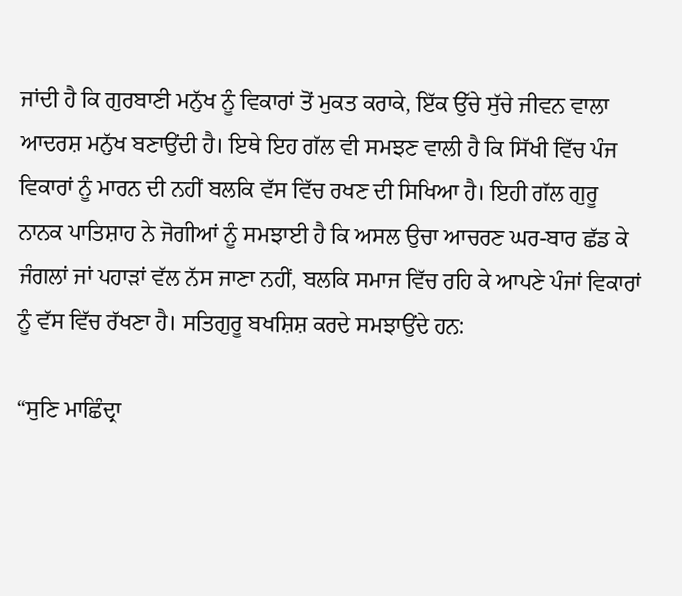ਜਾਂਦੀ ਹੈ ਕਿ ਗੁਰਬਾਣੀ ਮਨੁੱਖ ਨੂੰ ਵਿਕਾਰਾਂ ਤੋਂ ਮੁਕਤ ਕਰਾਕੇ, ਇੱਕ ਉੱਚੇ ਸੁੱਚੇ ਜੀਵਨ ਵਾਲਾ ਆਦਰਸ਼ ਮਨੁੱਖ ਬਣਾਉਂਦੀ ਹੈ। ਇਥੇ ਇਹ ਗੱਲ ਵੀ ਸਮਝਣ ਵਾਲੀ ਹੈ ਕਿ ਸਿੱਖੀ ਵਿੱਚ ਪੰਜ ਵਿਕਾਰਾਂ ਨੂੰ ਮਾਰਨ ਦੀ ਨਹੀਂ ਬਲਕਿ ਵੱਸ ਵਿੱਚ ਰਖਣ ਦੀ ਸਿਖਿਆ ਹੈ। ਇਹੀ ਗੱਲ ਗੁਰੂ ਨਾਨਕ ਪਾਤਿਸ਼ਾਹ ਨੇ ਜੋਗੀਆਂ ਨੂੰ ਸਮਝਾਈ ਹੈ ਕਿ ਅਸਲ ਉਚਾ ਆਚਰਣ ਘਰ-ਬਾਰ ਛੱਡ ਕੇ ਜੰਗਲਾਂ ਜਾਂ ਪਹਾੜਾਂ ਵੱਲ ਨੱਸ ਜਾਣਾ ਨਹੀਂ, ਬਲਕਿ ਸਮਾਜ ਵਿੱਚ ਰਹਿ ਕੇ ਆਪਣੇ ਪੰਜਾਂ ਵਿਕਾਰਾਂ ਨੂੰ ਵੱਸ ਵਿੱਚ ਰੱਖਣਾ ਹੈ। ਸਤਿਗੁਰੂ ਬਖਸ਼ਿਸ਼ ਕਰਦੇ ਸਮਝਾਉਂਦੇ ਹਨ:

“ਸੁਣਿ ਮਾਛਿੰਦ੍ਰਾ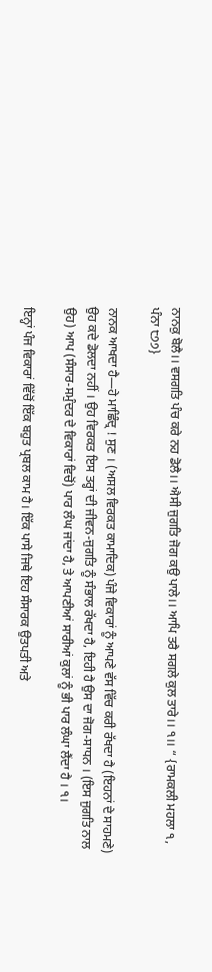ਨਾਨਕੁ ਬੋਲੈ।। ਵਸਗਤਿ ਪੰਚ ਕਰੇ ਨਹ ਡੋਲੈ।। ਐਸੀ ਜੁਗਤਿ ਜੋਗ ਕਉ ਪਾਲੇ।। ਆਪਿ ਤਰੈ ਸਗਲੇ ਕੁਲ ਤਾਰੇ।। ੧।। “ {ਰਾਮਕਲੀ ਮਹਲਾ ੧, ਪੰਨਾ ੮੭੭}

ਨਾਨਕ ਆਖਦਾ ਹੈ—ਹੇ ਮਾਛਿੰਦ੍ਰ ! ਸੁਣ । (ਅਸਲ ਵਿਰਕਤ ਕਾਮਾਦਿਕ) ਪੰਜੇ ਵਿਕਾਰਾਂ ਨੂੰ ਆਪਣੇ ਵੱਸ ਵਿੱਚ ਕਰੀ ਰੱਖਦਾ ਹੈ (ਇਹਨਾਂ ਦੇ ਸਾਹਮਣੇ) ਉਹ ਕਦੇ ਡੋਲਦਾ ਨਹੀਂ । ਉਹ ਵਿਰਕਤ ਇਸ ਤਰ੍ਹਾਂ ਦੀ ਜੀਵਨ-ਜੁਗਤਿ ਨੂੰ ਸੰਭਾਲ ਰੱਖਦਾ ਹੈ, ਇਹੀ ਹੈ ਉਸ ਦਾ ਜੋਗ-ਸਾਧਨ । (ਇਸ ਜੁਗਤਿ ਨਾਲ ਉਹ) ਆਪ (ਸੰਸਾਰ-ਸਮੁੰਦਰ ਦੇ ਵਿਕਾਰਾਂ ਵਿਚੋਂ) ਪਾਰ ਲੰਘ ਜਾਂਦਾ ਹੈ, ਤੇ ਆਪਣੀਆਂ ਸਾਰੀਆਂ ਕੁਲਾਂ ਨੂੰ ਭੀ ਪਾਰ ਲੰਘਾ ਲੈਂਦਾ ਹੈ । ੧।

ਇਨ੍ਹਾਂ ਪੰਜ ਵਿਕਾਰਾਂ ਵਿੱਚੋਂ ਇੱਕ ਬਹੁਤ ਪ੍ਰਬਲ ਕਾਮ ਹੈ। ਇੱਕ ਪਾਸੇ ਜਿਥੇ ਇਹ ਸੰਸਾਰਕ ਉਤਪਤੀ ਅਤੇ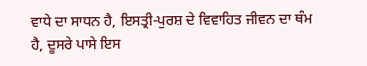ਵਾਧੇ ਦਾ ਸਾਧਨ ਹੈ, ਇਸਤ੍ਰੀ-ਪੁਰਸ਼ ਦੇ ਵਿਵਾਹਿਤ ਜੀਵਨ ਦਾ ਥੰਮ ਹੈ, ਦੂਸਰੇ ਪਾਸੇ ਇਸ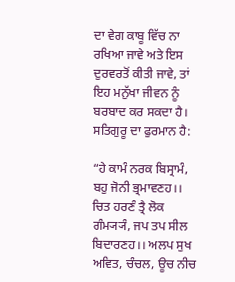ਦਾ ਵੇਗ ਕਾਬੂ ਵਿੱਚ ਨਾ ਰਖਿਆ ਜਾਵੇ ਅਤੇ ਇਸ ਦੁਰਵਰਤੋਂ ਕੀਤੀ ਜਾਵੇ, ਤਾਂ ਇਹ ਮਨੁੱਖਾ ਜੀਵਨ ਨੂੰ ਬਰਬਾਦ ਕਰ ਸਕਦਾ ਹੈ। ਸਤਿਗੁਰੂ ਦਾ ਫੁਰਮਾਨ ਹੈ:

“ਹੇ ਕਾਮੰ ਨਰਕ ਬਿਸ੍ਰਾਮੰ, ਬਹੁ ਜੋਨੀ ਭ੍ਰਮਾਵਣਹ।। ਚਿਤ ਹਰਣੰ ਤ੍ਰੈ ਲੋਕ ਗੰਮ੍ਯ੍ਯੰ, ਜਪ ਤਪ ਸੀਲ ਬਿਦਾਰਣਹ।। ਅਲਪ ਸੁਖ ਅਵਿਤ, ਚੰਚਲ, ਊਚ ਨੀਚ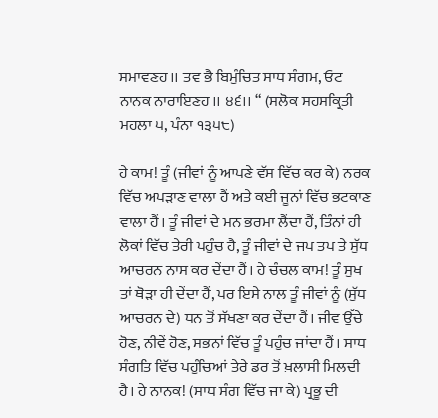ਸਮਾਵਣਹ।। ਤਵ ਭੈ ਬਿਮੁੰਚਿਤ ਸਾਧ ਸੰਗਮ, ਓਟ ਨਾਨਕ ਨਾਰਾਇਣਹ।। ੪੬।। “ (ਸਲੋਕ ਸਹਸਕ੍ਰਿਤੀ ਮਹਲਾ ੫, ਪੰਨਾ ੧੩੫੮)

ਹੇ ਕਾਮ! ਤੂੰ (ਜੀਵਾਂ ਨੂੰ ਆਪਣੇ ਵੱਸ ਵਿੱਚ ਕਰ ਕੇ) ਨਰਕ ਵਿੱਚ ਅਪੜਾਣ ਵਾਲਾ ਹੈਂ ਅਤੇ ਕਈ ਜੂਨਾਂ ਵਿੱਚ ਭਟਕਾਣ ਵਾਲਾ ਹੈਂ। ਤੂੰ ਜੀਵਾਂ ਦੇ ਮਨ ਭਰਮਾ ਲੈਂਦਾ ਹੈਂ, ਤਿੰਨਾਂ ਹੀ ਲੋਕਾਂ ਵਿੱਚ ਤੇਰੀ ਪਹੁੰਚ ਹੈ, ਤੂੰ ਜੀਵਾਂ ਦੇ ਜਪ ਤਪ ਤੇ ਸੁੱਧ ਆਚਰਨ ਨਾਸ ਕਰ ਦੇਂਦਾ ਹੈਂ। ਹੇ ਚੰਚਲ ਕਾਮ! ਤੂੰ ਸੁਖ ਤਾਂ ਥੋੜਾ ਹੀ ਦੇਂਦਾ ਹੈਂ, ਪਰ ਇਸੇ ਨਾਲ ਤੂੰ ਜੀਵਾਂ ਨੂੰ (ਸੁੱਧ ਆਚਰਨ ਦੇ) ਧਨ ਤੋਂ ਸੱਖਣਾ ਕਰ ਦੇਂਦਾ ਹੈਂ। ਜੀਵ ਉੱਚੇ ਹੋਣ, ਨੀਵੇਂ ਹੋਣ, ਸਭਨਾਂ ਵਿੱਚ ਤੂੰ ਪਹੁੰਚ ਜਾਂਦਾ ਹੈਂ। ਸਾਧ ਸੰਗਤਿ ਵਿੱਚ ਪਹੁੰਚਿਆਂ ਤੇਰੇ ਡਰ ਤੋਂ ਖ਼ਲਾਸੀ ਮਿਲਦੀ ਹੈ। ਹੇ ਨਾਨਕ! (ਸਾਧ ਸੰਗ ਵਿੱਚ ਜਾ ਕੇ) ਪ੍ਰਭੂ ਦੀ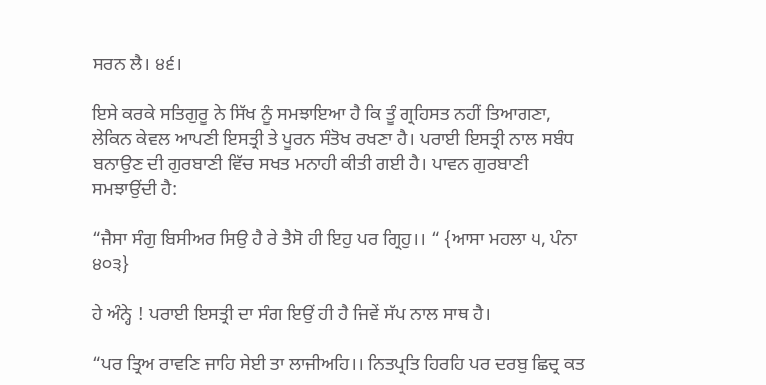ਸਰਨ ਲੈ। ੪੬।

ਇਸੇ ਕਰਕੇ ਸਤਿਗੁਰੂ ਨੇ ਸਿੱਖ ਨੂੰ ਸਮਝਾਇਆ ਹੈ ਕਿ ਤੂੰ ਗ੍ਰਹਿਸਤ ਨਹੀਂ ਤਿਆਗਣਾ, ਲੇਕਿਨ ਕੇਵਲ ਆਪਣੀ ਇਸਤ੍ਰੀ ਤੇ ਪੂਰਨ ਸੰਤੋਖ ਰਖਣਾ ਹੈ। ਪਰਾਈ ਇਸਤ੍ਰੀ ਨਾਲ ਸਬੰਧ ਬਨਾਉਣ ਦੀ ਗੁਰਬਾਣੀ ਵਿੱਚ ਸਖਤ ਮਨਾਹੀ ਕੀਤੀ ਗਈ ਹੈ। ਪਾਵਨ ਗੁਰਬਾਣੀ ਸਮਝਾਉਂਦੀ ਹੈ:

“ਜੈਸਾ ਸੰਗੁ ਬਿਸੀਅਰ ਸਿਉ ਹੈ ਰੇ ਤੈਸੋ ਹੀ ਇਹੁ ਪਰ ਗ੍ਰਿਹੁ।। “ {ਆਸਾ ਮਹਲਾ ੫, ਪੰਨਾ ੪੦੩}

ਹੇ ਅੰਨ੍ਹੇ ! ਪਰਾਈ ਇਸਤ੍ਰੀ ਦਾ ਸੰਗ ਇਉਂ ਹੀ ਹੈ ਜਿਵੇਂ ਸੱਪ ਨਾਲ ਸਾਥ ਹੈ।

“ਪਰ ਤ੍ਰਿਅ ਰਾਵਣਿ ਜਾਹਿ ਸੇਈ ਤਾ ਲਾਜੀਅਹਿ।। ਨਿਤਪ੍ਰਤਿ ਹਿਰਹਿ ਪਰ ਦਰਬੁ ਛਿਦ੍ਰ ਕਤ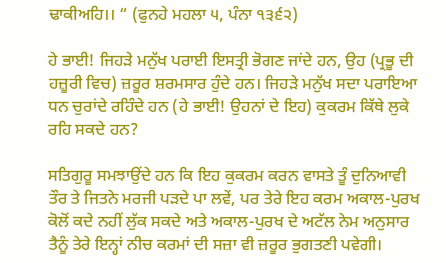ਢਾਕੀਅਹਿ।। “ (ਫੁਨਹੇ ਮਹਲਾ ੫, ਪੰਨਾ ੧੩੬੨)

ਹੇ ਭਾਈ! ਜਿਹੜੇ ਮਨੁੱਖ ਪਰਾਈ ਇਸਤ੍ਰੀ ਭੋਗਣ ਜਾਂਦੇ ਹਨ, ਉਹ (ਪ੍ਰਭੂ ਦੀ ਹਜ਼ੂਰੀ ਵਿਚ) ਜ਼ਰੂਰ ਸ਼ਰਮਸਾਰ ਹੁੰਦੇ ਹਨ। ਜਿਹੜੇ ਮਨੁੱਖ ਸਦਾ ਪਰਾਇਆ ਧਨ ਚੁਰਾਂਦੇ ਰਹਿੰਦੇ ਹਨ (ਹੇ ਭਾਈ! ਉਹਨਾਂ ਦੇ ਇਹ) ਕੁਕਰਮ ਕਿੱਥੇ ਲੁਕੇ ਰਹਿ ਸਕਦੇ ਹਨ?

ਸਤਿਗੁਰੂ ਸਮਝਾਉਂਦੇ ਹਨ ਕਿ ਇਹ ਕੁਕਰਮ ਕਰਨ ਵਾਸਤੇ ਤੂੰ ਦੁਨਿਆਵੀ ਤੌਰ ਤੇ ਜਿਤਨੇ ਮਰਜੀ ਪੜਦੇ ਪਾ ਲਵੇਂ, ਪਰ ਤੇਰੇ ਇਹ ਕਰਮ ਅਕਾਲ-ਪੁਰਖ ਕੋਲੋਂ ਕਦੇ ਨਹੀਂ ਲੁੱਕ ਸਕਦੇ ਅਤੇ ਅਕਾਲ-ਪੁਰਖ ਦੇ ਅਟੱਲ ਨੇਮ ਅਨੁਸਾਰ ਤੈਨੂੰ ਤੇਰੇ ਇਨ੍ਹਾਂ ਨੀਚ ਕਰਮਾਂ ਦੀ ਸਜ਼ਾ ਵੀ ਜ਼ਰੂਰ ਭੁਗਤਣੀ ਪਵੇਗੀ।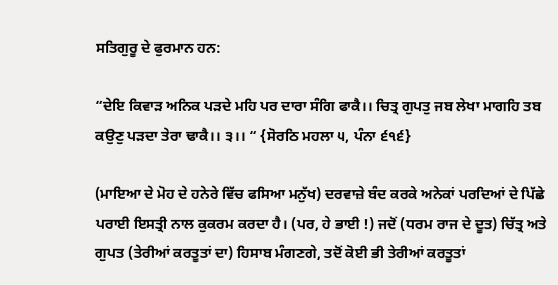ਸਤਿਗੁਰੂ ਦੇ ਫੁਰਮਾਨ ਹਨ:

“ਦੇਇ ਕਿਵਾੜ ਅਨਿਕ ਪੜਦੇ ਮਹਿ ਪਰ ਦਾਰਾ ਸੰਗਿ ਫਾਕੈ।। ਚਿਤ੍ਰ ਗੁਪਤੁ ਜਬ ਲੇਖਾ ਮਾਗਹਿ ਤਬ ਕਉਣੁ ਪੜਦਾ ਤੇਰਾ ਢਾਕੈ।। ੩।। “ {ਸੋਰਠਿ ਮਹਲਾ ੫, ਪੰਨਾ ੬੧੬}

(ਮਾਇਆ ਦੇ ਮੋਹ ਦੇ ਹਨੇਰੇ ਵਿੱਚ ਫਸਿਆ ਮਨੁੱਖ) ਦਰਵਾਜ਼ੇ ਬੰਦ ਕਰਕੇ ਅਨੇਕਾਂ ਪਰਦਿਆਂ ਦੇ ਪਿੱਛੇ ਪਰਾਈ ਇਸਤ੍ਰੀ ਨਾਲ ਕੁਕਰਮ ਕਰਦਾ ਹੈ। (ਪਰ, ਹੇ ਭਾਈ !) ਜਦੋਂ (ਧਰਮ ਰਾਜ ਦੇ ਦੂਤ) ਚਿੱਤ੍ਰ ਅਤੇ ਗੁਪਤ (ਤੇਰੀਆਂ ਕਰਤੂਤਾਂ ਦਾ) ਹਿਸਾਬ ਮੰਗਣਗੇ, ਤਦੋਂ ਕੋਈ ਭੀ ਤੇਰੀਆਂ ਕਰਤੂਤਾਂ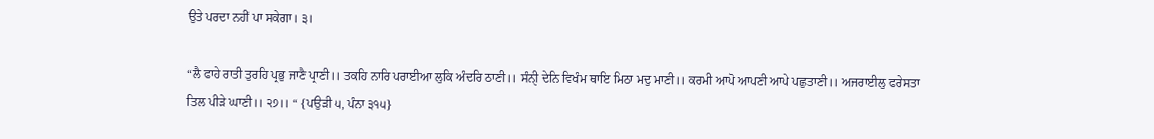ਉਤੇ ਪਰਦਾ ਨਹੀਂ ਪਾ ਸਕੇਗਾ। ੩।

“ਲੈ ਫਾਹੇ ਰਾਤੀ ਤੁਰਹਿ ਪ੍ਰਭੁ ਜਾਣੈ ਪ੍ਰਾਣੀ।। ਤਕਹਿ ਨਾਰਿ ਪਰਾਈਆ ਲੁਕਿ ਅੰਦਰਿ ਠਾਣੀ।। ਸੰਨੀੑ ਦੇਨਿ ਵਿਖੰਮ ਥਾਇ ਮਿਠਾ ਮਦੁ ਮਾਣੀ।। ਕਰਮੀ ਆਪੋ ਆਪਣੀ ਆਪੇ ਪਛੁਤਾਣੀ।। ਅਜਰਾਈਲੁ ਫਰੇਸਤਾ ਤਿਲ ਪੀੜੇ ਘਾਣੀ।। ੨੭।। “ {ਪਉੜੀ ੫, ਪੰਨਾ ੩੧੫}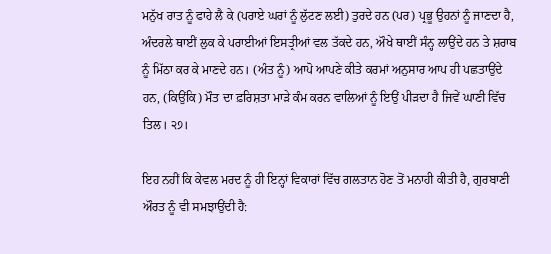ਮਨੁੱਖ ਰਾਤ ਨੂੰ ਫਾਹੇ ਲੈ ਕੇ (ਪਰਾਏ ਘਰਾਂ ਨੂੰ ਲੁੱਟਣ ਲਈ) ਤੁਰਦੇ ਹਨ (ਪਰ) ਪ੍ਰਭੂ ਉਹਨਾਂ ਨੂੰ ਜਾਣਦਾ ਹੈ, ਅੰਦਰਲੇ ਥਾਈਂ ਲੁਕ ਕੇ ਪਰਾਈਆਂ ਇਸਤ੍ਰੀਆਂ ਵਲ ਤੱਕਦੇ ਹਨ, ਔਖੇ ਥਾਈਂ ਸੰਨ੍ਹ ਲਾਉਂਦੇ ਹਨ ਤੇ ਸ਼ਰਾਬ ਨੂੰ ਮਿੱਠਾ ਕਰ ਕੇ ਮਾਣਦੇ ਹਨ। (ਅੰਤ ਨੂੰ) ਆਪੋ ਆਪਣੇ ਕੀਤੇ ਕਰਮਾਂ ਅਨੁਸਾਰ ਆਪ ਹੀ ਪਛਤਾਉਂਦੇ ਹਨ, (ਕਿਉਂਕਿ) ਮੌਤ ਦਾ ਫ਼ਰਿਸ਼ਤਾ ਮਾੜੇ ਕੰਮ ਕਰਨ ਵਾਲਿਆਂ ਨੂੰ ਇਉਂ ਪੀੜਦਾ ਹੈ ਜਿਵੇਂ ਘਾਣੀ ਵਿੱਚ ਤਿਲ। ੨੭।

ਇਹ ਨਹੀਂ ਕਿ ਕੇਵਲ ਮਰਦ ਨੂੰ ਹੀ ਇਨ੍ਹਾਂ ਵਿਕਾਰਾਂ ਵਿੱਚ ਗਲਤਾਨ ਹੋਣ ਤੋਂ ਮਨਾਹੀ ਕੀਤੀ ਹੈ, ਗੁਰਬਾਣੀ ਔਰਤ ਨੂੰ ਵੀ ਸਮਝਾਉਂਦੀ ਹੈ: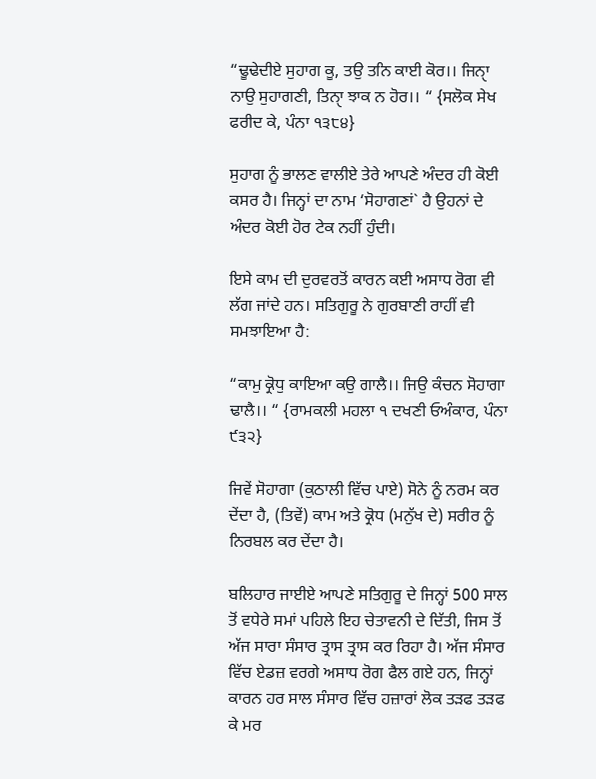“ਢੂਢੇਦੀਏ ਸੁਹਾਗ ਕੂ, ਤਉ ਤਨਿ ਕਾਈ ਕੋਰ।। ਜਿਨਾੑ ਨਾਉ ਸੁਹਾਗਣੀ, ਤਿਨਾੑ ਝਾਕ ਨ ਹੋਰ।। “ {ਸਲੋਕ ਸੇਖ ਫਰੀਦ ਕੇ, ਪੰਨਾ ੧੩੮੪}

ਸੁਹਾਗ ਨੂੰ ਭਾਲਣ ਵਾਲੀਏ ਤੇਰੇ ਆਪਣੇ ਅੰਦਰ ਹੀ ਕੋਈ ਕਸਰ ਹੈ। ਜਿਨ੍ਹਾਂ ਦਾ ਨਾਮ ‘ਸੋਹਾਗਣਾਂ` ਹੈ ਉਹਨਾਂ ਦੇ ਅੰਦਰ ਕੋਈ ਹੋਰ ਟੇਕ ਨਹੀਂ ਹੁੰਦੀ।

ਇਸੇ ਕਾਮ ਦੀ ਦੁਰਵਰਤੋਂ ਕਾਰਨ ਕਈ ਅਸਾਧ ਰੋਗ ਵੀ ਲੱਗ ਜਾਂਦੇ ਹਨ। ਸਤਿਗੁਰੂ ਨੇ ਗੁਰਬਾਣੀ ਰਾਹੀਂ ਵੀ ਸਮਝਾਇਆ ਹੈ:

“ਕਾਮੁ ਕ੍ਰੋਧੁ ਕਾਇਆ ਕਉ ਗਾਲੈ।। ਜਿਉ ਕੰਚਨ ਸੋਹਾਗਾ ਢਾਲੈ।। “ {ਰਾਮਕਲੀ ਮਹਲਾ ੧ ਦਖਣੀ ਓਅੰਕਾਰ, ਪੰਨਾ ੯੩੨}

ਜਿਵੇਂ ਸੋਹਾਗਾ (ਕੁਠਾਲੀ ਵਿੱਚ ਪਾਏ) ਸੋਨੇ ਨੂੰ ਨਰਮ ਕਰ ਦੇਂਦਾ ਹੈ, (ਤਿਵੇਂ) ਕਾਮ ਅਤੇ ਕ੍ਰੋਧ (ਮਨੁੱਖ ਦੇ) ਸਰੀਰ ਨੂੰ ਨਿਰਬਲ ਕਰ ਦੇਂਦਾ ਹੈ।

ਬਲਿਹਾਰ ਜਾਈਏ ਆਪਣੇ ਸਤਿਗੁਰੂ ਦੇ ਜਿਨ੍ਹਾਂ 500 ਸਾਲ ਤੋਂ ਵਧੇਰੇ ਸਮਾਂ ਪਹਿਲੇ ਇਹ ਚੇਤਾਵਨੀ ਦੇ ਦਿੱਤੀ, ਜਿਸ ਤੋਂ ਅੱਜ ਸਾਰਾ ਸੰਸਾਰ ਤ੍ਰਾਸ ਤ੍ਰਾਸ ਕਰ ਰਿਹਾ ਹੈ। ਅੱਜ ਸੰਸਾਰ ਵਿੱਚ ਏਡਜ਼ ਵਰਗੇ ਅਸਾਧ ਰੋਗ ਫੈਲ ਗਏ ਹਨ, ਜਿਨ੍ਹਾਂ ਕਾਰਨ ਹਰ ਸਾਲ ਸੰਸਾਰ ਵਿੱਚ ਹਜ਼ਾਰਾਂ ਲੋਕ ਤੜਫ ਤੜਫ ਕੇ ਮਰ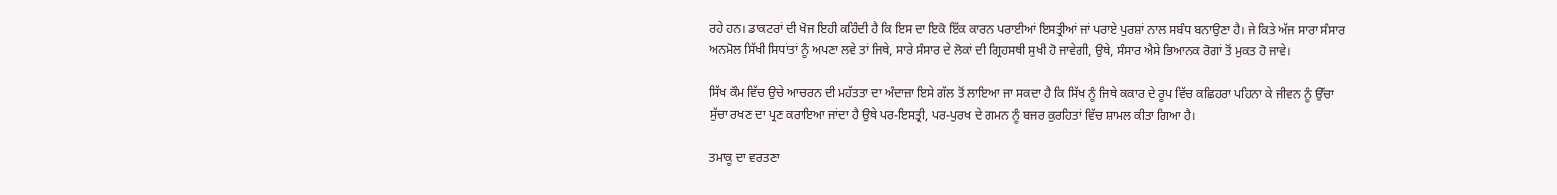ਰਹੇ ਹਨ। ਡਾਕਟਰਾਂ ਦੀ ਖੋਜ ਇਹੀ ਕਹਿੰਦੀ ਹੈ ਕਿ ਇਸ ਦਾ ਇਕੋ ਇੱਕ ਕਾਰਨ ਪਰਾਈਆਂ ਇਸਤ੍ਰੀਆਂ ਜਾਂ ਪਰਾਏ ਪੁਰਸ਼ਾਂ ਨਾਲ ਸਬੰਧ ਬਨਾਉਣਾ ਹੈ। ਜੇ ਕਿਤੇ ਅੱਜ ਸਾਰਾ ਸੰਸਾਰ ਅਨਮੋਲ ਸਿੱਖੀ ਸਿਧਾਂਤਾਂ ਨੂੰ ਅਪਣਾ ਲਵੇ ਤਾਂ ਜਿਥੇ, ਸਾਰੇ ਸੰਸਾਰ ਦੇ ਲੋਕਾਂ ਦੀ ਗ੍ਰਿਹਸਥੀ ਸੁਖੀ ਹੋ ਜਾਵੇਗੀ, ਉਥੇ, ਸੰਸਾਰ ਐਸੇ ਭਿਆਨਕ ਰੋਗਾਂ ਤੋਂ ਮੁਕਤ ਹੋ ਜਾਵੇ।

ਸਿੱਖ ਕੌਮ ਵਿੱਚ ਉਚੇ ਆਚਰਨ ਦੀ ਮਹੱਤਤਾ ਦਾ ਅੰਦਾਜ਼ਾ ਇਸੇ ਗੱਲ ਤੋਂ ਲਾਇਆ ਜਾ ਸਕਦਾ ਹੈ ਕਿ ਸਿੱਖ ਨੂੰ ਜਿਥੇ ਕਕਾਰ ਦੇ ਰੂਪ ਵਿੱਚ ਕਛਿਹਰਾ ਪਹਿਨਾ ਕੇ ਜੀਵਨ ਨੂੰ ਉੱਚਾ ਸੁੱਚਾ ਰਖਣ ਦਾ ਪ੍ਰਣ ਕਰਾਇਆ ਜਾਂਦਾ ਹੈ ਉਥੇ ਪਰ-ਇਸਤ੍ਰੀ, ਪਰ-ਪੁਰਖ ਦੇ ਗਮਨ ਨੂੰ ਬਜਰ ਕੁਰਹਿਤਾਂ ਵਿੱਚ ਸ਼ਾਮਲ ਕੀਤਾ ਗਿਆ ਹੈ।

ਤਮਾਕੂ ਦਾ ਵਰਤਣਾ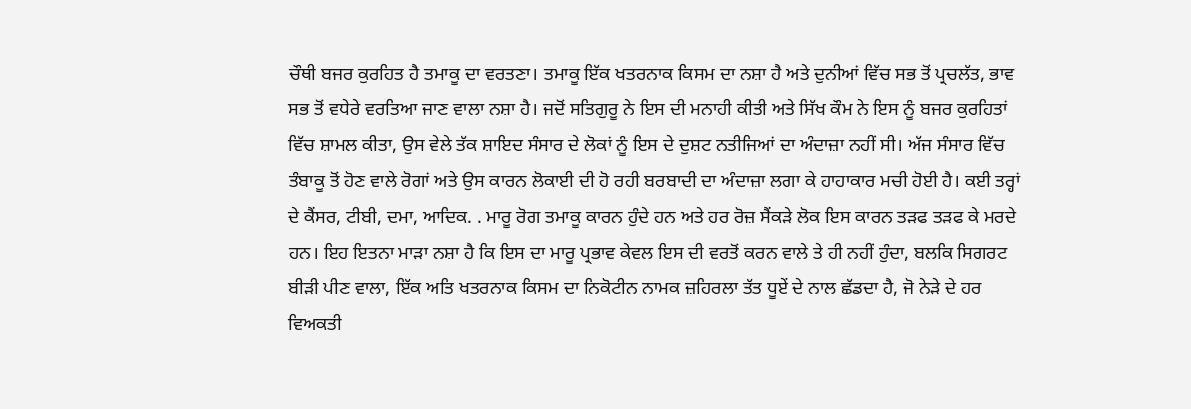ਚੌਥੀ ਬਜਰ ਕੁਰਹਿਤ ਹੈ ਤਮਾਕੂ ਦਾ ਵਰਤਣਾ। ਤਮਾਕੂ ਇੱਕ ਖਤਰਨਾਕ ਕਿਸਮ ਦਾ ਨਸ਼ਾ ਹੈ ਅਤੇ ਦੁਨੀਆਂ ਵਿੱਚ ਸਭ ਤੋਂ ਪ੍ਰਚਲੱਤ, ਭਾਵ ਸਭ ਤੋਂ ਵਧੇਰੇ ਵਰਤਿਆ ਜਾਣ ਵਾਲਾ ਨਸ਼ਾ ਹੈ। ਜਦੋਂ ਸਤਿਗੁਰੂ ਨੇ ਇਸ ਦੀ ਮਨਾਹੀ ਕੀਤੀ ਅਤੇ ਸਿੱਖ ਕੌਮ ਨੇ ਇਸ ਨੂੰ ਬਜਰ ਕੁਰਹਿਤਾਂ ਵਿੱਚ ਸ਼ਾਮਲ ਕੀਤਾ, ਉਸ ਵੇਲੇ ਤੱਕ ਸ਼ਾਇਦ ਸੰਸਾਰ ਦੇ ਲੋਕਾਂ ਨੂੰ ਇਸ ਦੇ ਦੁਸ਼ਟ ਨਤੀਜਿਆਂ ਦਾ ਅੰਦਾਜ਼ਾ ਨਹੀਂ ਸੀ। ਅੱਜ ਸੰਸਾਰ ਵਿੱਚ ਤੰਬਾਕੂ ਤੋਂ ਹੋਣ ਵਾਲੇ ਰੋਗਾਂ ਅਤੇ ਉਸ ਕਾਰਨ ਲੋਕਾਈ ਦੀ ਹੋ ਰਹੀ ਬਰਬਾਦੀ ਦਾ ਅੰਦਾਜ਼ਾ ਲਗਾ ਕੇ ਹਾਹਾਕਾਰ ਮਚੀ ਹੋਈ ਹੈ। ਕਈ ਤਰ੍ਹਾਂ ਦੇ ਕੈਂਸਰ, ਟੀਬੀ, ਦਮਾ, ਆਦਿਕ. . ਮਾਰੂ ਰੋਗ ਤਮਾਕੂ ਕਾਰਨ ਹੁੰਦੇ ਹਨ ਅਤੇ ਹਰ ਰੋਜ਼ ਸੈਂਕੜੇ ਲੋਕ ਇਸ ਕਾਰਨ ਤੜਫ ਤੜਫ ਕੇ ਮਰਦੇ ਹਨ। ਇਹ ਇਤਨਾ ਮਾੜਾ ਨਸ਼ਾ ਹੈ ਕਿ ਇਸ ਦਾ ਮਾਰੂ ਪ੍ਰਭਾਵ ਕੇਵਲ ਇਸ ਦੀ ਵਰਤੋਂ ਕਰਨ ਵਾਲੇ ਤੇ ਹੀ ਨਹੀਂ ਹੁੰਦਾ, ਬਲਕਿ ਸਿਗਰਟ ਬੀੜੀ ਪੀਣ ਵਾਲਾ, ਇੱਕ ਅਤਿ ਖਤਰਨਾਕ ਕਿਸਮ ਦਾ ਨਿਕੋਟੀਨ ਨਾਮਕ ਜ਼ਹਿਰਲਾ ਤੱਤ ਧੂਏਂ ਦੇ ਨਾਲ ਛੱਡਦਾ ਹੈ, ਜੋ ਨੇੜੇ ਦੇ ਹਰ ਵਿਅਕਤੀ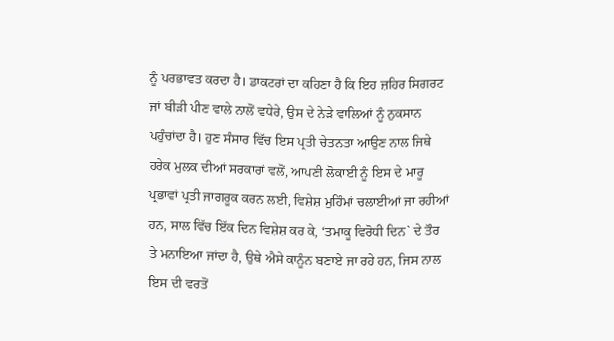ਨੂੰ ਪਰਭਾਵਤ ਕਰਦਾ ਹੈ। ਡਾਕਟਰਾਂ ਦਾ ਕਹਿਣਾ ਹੈ ਕਿ ਇਹ ਜ਼ਹਿਰ ਸਿਗਰਟ ਜਾਂ ਬੀੜੀ ਪੀਣ ਵਾਲੇ ਨਾਲੋਂ ਵਧੇਰੇ, ਉਸ ਦੇ ਨੇੜੇ ਵਾਲਿਆਂ ਨੂੰ ਨੁਕਸਾਨ ਪਹੁੰਚਾਂਦਾ ਹੈ। ਹੁਣ ਸੰਸਾਰ ਵਿੱਚ ਇਸ ਪ੍ਰਤੀ ਚੇਤਨਤਾ ਆਉਣ ਨਾਲ ਜਿਥੇ ਹਰੇਕ ਮੁਲਕ ਦੀਆਂ ਸਰਕਾਰਾਂ ਵਲੋਂ, ਆਪਣੀ ਲੋਕਾਈ ਨੂੰ ਇਸ ਦੇ ਮਾਰੂ ਪ੍ਰਭਾਵਾਂ ਪ੍ਰਤੀ ਜਾਗਰੂਕ ਕਰਨ ਲਈ, ਵਿਸ਼ੇਸ਼ ਮੁਹਿੰਮਾਂ ਚਲਾਈਆਂ ਜਾ ਰਹੀਆਂ ਹਨ, ਸਾਲ ਵਿੱਚ ਇੱਕ ਦਿਨ ਵਿਸ਼ੇਸ਼ ਕਰ ਕੇ, ‘ਤਮਾਕੂ ਵਿਰੋਧੀ ਦਿਨ` ਦੇ ਤੌਰ ਤੇ ਮਨਾਇਆ ਜਾਂਦਾ ਹੈ, ਉਥੇ ਐਸੇ ਕਾਨੂੰਨ ਬਣਾਏ ਜਾ ਰਹੇ ਹਨ, ਜਿਸ ਨਾਲ ਇਸ ਦੀ ਵਰਤੋਂ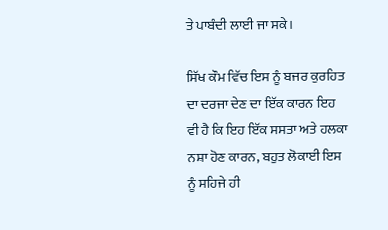ਤੇ ਪਾਬੰਦੀ ਲਾਈ ਜਾ ਸਕੇ।

ਸਿੱਖ ਕੌਮ ਵਿੱਚ ਇਸ ਨੂੰ ਬਜਰ ਕੁਰਹਿਤ ਦਾ ਦਰਜਾ ਦੇਣ ਦਾ ਇੱਕ ਕਾਰਨ ਇਹ ਵੀ ਹੈ ਕਿ ਇਹ ਇੱਕ ਸਸਤਾ ਅਤੇ ਹਲਕਾ ਨਸ਼ਾ ਹੋਣ ਕਾਰਨ, ਬਹੁਤ ਲੋਕਾਈ ਇਸ ਨੂੰ ਸਹਿਜੇ ਹੀ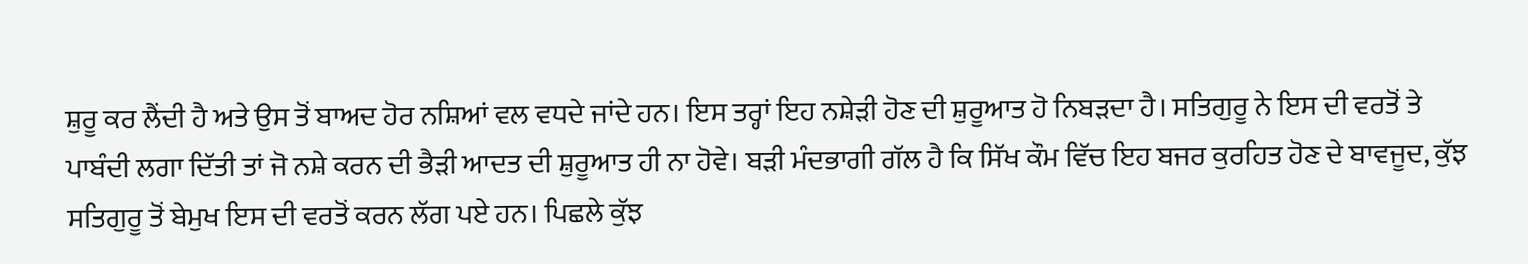ਸ਼ੁਰੂ ਕਰ ਲੈਂਦੀ ਹੈ ਅਤੇ ਉਸ ਤੋਂ ਬਾਅਦ ਹੋਰ ਨਸ਼ਿਆਂ ਵਲ ਵਧਦੇ ਜਾਂਦੇ ਹਨ। ਇਸ ਤਰ੍ਹਾਂ ਇਹ ਨਸ਼ੇੜੀ ਹੋਣ ਦੀ ਸ਼ੁਰੂਆਤ ਹੋ ਨਿਬੜਦਾ ਹੈ। ਸਤਿਗੁਰੂ ਨੇ ਇਸ ਦੀ ਵਰਤੋਂ ਤੇ ਪਾਬੰਦੀ ਲਗਾ ਦਿੱਤੀ ਤਾਂ ਜੋ ਨਸ਼ੇ ਕਰਨ ਦੀ ਭੈੜੀ ਆਦਤ ਦੀ ਸ਼ੁਰੂਆਤ ਹੀ ਨਾ ਹੋਵੇ। ਬੜੀ ਮੰਦਭਾਗੀ ਗੱਲ ਹੈ ਕਿ ਸਿੱਖ ਕੌਮ ਵਿੱਚ ਇਹ ਬਜਰ ਕੁਰਹਿਤ ਹੋਣ ਦੇ ਬਾਵਜੂਦ, ਕੁੱਝ ਸਤਿਗੁਰੂ ਤੋਂ ਬੇਮੁਖ ਇਸ ਦੀ ਵਰਤੋਂ ਕਰਨ ਲੱਗ ਪਏ ਹਨ। ਪਿਛਲੇ ਕੁੱਝ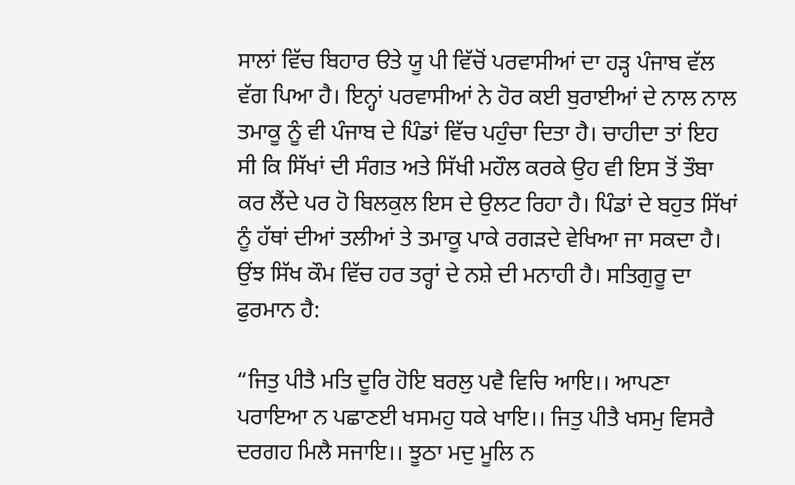ਸਾਲਾਂ ਵਿੱਚ ਬਿਹਾਰ ੳਤੇ ਯੂ ਪੀ ਵਿੱਚੋਂ ਪਰਵਾਸੀਆਂ ਦਾ ਹੜ੍ਹ ਪੰਜਾਬ ਵੱਲ ਵੱਗ ਪਿਆ ਹੈ। ਇਨ੍ਹਾਂ ਪਰਵਾਸੀਆਂ ਨੇ ਹੋਰ ਕਈ ਬੁਰਾਈਆਂ ਦੇ ਨਾਲ ਨਾਲ ਤਮਾਕੂ ਨੂੰ ਵੀ ਪੰਜਾਬ ਦੇ ਪਿੰਡਾਂ ਵਿੱਚ ਪਹੁੰਚਾ ਦਿਤਾ ਹੈ। ਚਾਹੀਦਾ ਤਾਂ ਇਹ ਸੀ ਕਿ ਸਿੱਖਾਂ ਦੀ ਸੰਗਤ ਅਤੇ ਸਿੱਖੀ ਮਹੌਲ ਕਰਕੇ ਉਹ ਵੀ ਇਸ ਤੋਂ ਤੌਬਾ ਕਰ ਲੈਂਦੇ ਪਰ ਹੋ ਬਿਲਕੁਲ ਇਸ ਦੇ ਉਲਟ ਰਿਹਾ ਹੈ। ਪਿੰਡਾਂ ਦੇ ਬਹੁਤ ਸਿੱਖਾਂ ਨੂੰ ਹੱਥਾਂ ਦੀਆਂ ਤਲੀਆਂ ਤੇ ਤਮਾਕੂ ਪਾਕੇ ਰਗੜਦੇ ਵੇਖਿਆ ਜਾ ਸਕਦਾ ਹੈ। ਉਂਝ ਸਿੱਖ ਕੌਮ ਵਿੱਚ ਹਰ ਤਰ੍ਹਾਂ ਦੇ ਨਸ਼ੇ ਦੀ ਮਨਾਹੀ ਹੈ। ਸਤਿਗੁਰੂ ਦਾ ਫੁਰਮਾਨ ਹੈ:

“ਜਿਤੁ ਪੀਤੈ ਮਤਿ ਦੂਰਿ ਹੋਇ ਬਰਲੁ ਪਵੈ ਵਿਚਿ ਆਇ।। ਆਪਣਾ ਪਰਾਇਆ ਨ ਪਛਾਣਈ ਖਸਮਹੁ ਧਕੇ ਖਾਇ।। ਜਿਤੁ ਪੀਤੈ ਖਸਮੁ ਵਿਸਰੈ ਦਰਗਹ ਮਿਲੈ ਸਜਾਇ।। ਝੂਠਾ ਮਦੁ ਮੂਲਿ ਨ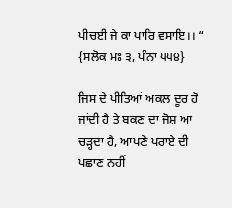ਪੀਚਈ ਜੇ ਕਾ ਪਾਰਿ ਵਸਾਇ।। “ {ਸਲੋਕ ਮਃ ੩, ਪੰਨਾ ੫੫੪}

ਜਿਸ ਦੇ ਪੀਤਿਆਂ ਅਕਲ ਦੂਰ ਹੋ ਜਾਂਦੀ ਹੈ ਤੇ ਬਕਣ ਦਾ ਜੋਸ਼ ਆ ਚੜ੍ਹਦਾ ਹੈ, ਆਪਣੇ ਪਰਾਏ ਦੀ ਪਛਾਣ ਨਹੀਂ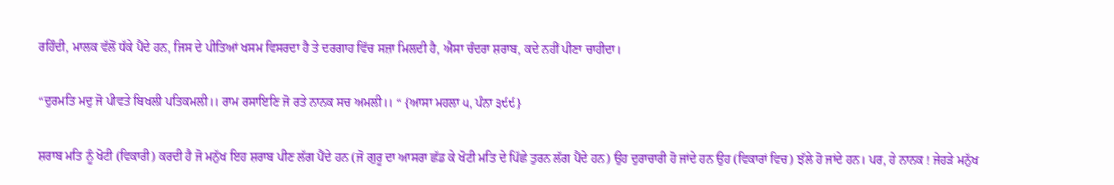ਰਹਿੰਦੀ, ਮਾਲਕ ਵੱਲੋਂ ਧੱਕੇ ਪੈਂਦੇ ਹਨ, ਜਿਸ ਦੇ ਪੀਤਿਆਂ ਖਸਮ ਵਿਸਰਦਾ ਹੈ ਤੇ ਦਰਗਾਹ ਵਿੱਚ ਸਜ਼ਾ ਮਿਲਦੀ ਹੈ, ਐਸਾ ਚੰਦਰਾ ਸ਼ਰਾਬ, ਕਦੇ ਨਹੀਂ ਪੀਣਾ ਚਾਹੀਦਾ।

“ਦੁਰਮਤਿ ਮਦੁ ਜੋ ਪੀਵਤੇ ਬਿਖਲੀ ਪਤਿਕਮਲੀ।। ਰਾਮ ਰਸਾਇਣਿ ਜੋ ਰਤੇ ਨਾਨਕ ਸਚ ਅਮਲੀ।। “ {ਆਸਾ ਮਹਲਾ ੫, ਪੰਨਾ ੩੯੯}

ਸ਼ਰਾਬ ਮਤਿ ਨੂੰ ਖੋਟੀ (ਵਿਕਾਰੀ) ਕਰਦੀ ਹੈ ਜੋ ਮਨੁੱਖ ਇਹ ਸ਼ਰਾਬ ਪੀਣ ਲੱਗ ਪੈਂਦੇ ਹਨ (ਜੋ ਗੁਰੂ ਦਾ ਆਸਰਾ ਛੱਡ ਕੇ ਖੋਟੀ ਮਤਿ ਦੇ ਪਿੱਛੇ ਤੁਰਨ ਲੱਗ ਪੈਂਦੇ ਹਨ) ਉਹ ਦੁਰਾਚਾਰੀ ਹੋ ਜਾਂਦੇ ਹਨ ਉਹ (ਵਿਕਾਰਾਂ ਵਿਚ) ਝੱਲੇ ਹੋ ਜਾਂਦੇ ਹਨ। ਪਰ, ਹੇ ਨਾਨਕ ! ਜੇਹੜੇ ਮਨੁੱਖ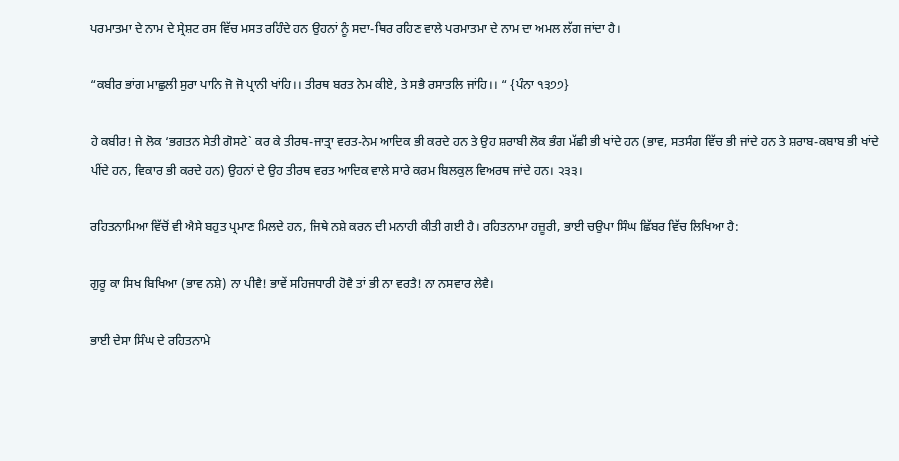ਪਰਮਾਤਮਾ ਦੇ ਨਾਮ ਦੇ ਸ੍ਰੇਸ਼ਟ ਰਸ ਵਿੱਚ ਮਸਤ ਰਹਿੰਦੇ ਹਨ ਉਹਨਾਂ ਨੂੰ ਸਦਾ-ਥਿਰ ਰਹਿਣ ਵਾਲੇ ਪਰਮਾਤਮਾ ਦੇ ਨਾਮ ਦਾ ਅਮਲ ਲੱਗ ਜਾਂਦਾ ਹੈ।

“ਕਬੀਰ ਭਾਂਗ ਮਾਛੁਲੀ ਸੁਰਾ ਪਾਨਿ ਜੋ ਜੋ ਪ੍ਰਾਨੀ ਖਾਂਹਿ।। ਤੀਰਥ ਬਰਤ ਨੇਮ ਕੀਏ, ਤੇ ਸਭੈ ਰਸਾਤਲਿ ਜਾਂਹਿ।। “ {ਪੰਨਾ ੧੩੭੭}

ਹੇ ਕਬੀਰ! ਜੇ ਲੋਕ ‘ਭਗਤਨ ਸੇਤੀ ਗੋਸਟੇ` ਕਰ ਕੇ ਤੀਰਥ-ਜਾਤ੍ਰਾ ਵਰਤ-ਨੇਮ ਆਦਿਕ ਭੀ ਕਰਦੇ ਹਨ ਤੇ ਉਹ ਸ਼ਰਾਬੀ ਲੋਕ ਭੰਗ ਮੱਛੀ ਭੀ ਖਾਂਦੇ ਹਨ (ਭਾਵ, ਸਤਸੰਗ ਵਿੱਚ ਭੀ ਜਾਂਦੇ ਹਨ ਤੇ ਸ਼ਰਾਬ-ਕਬਾਬ ਭੀ ਖਾਂਦੇ ਪੀਂਦੇ ਹਨ, ਵਿਕਾਰ ਭੀ ਕਰਦੇ ਹਨ) ਉਹਨਾਂ ਦੇ ਉਹ ਤੀਰਥ ਵਰਤ ਆਦਿਕ ਵਾਲੇ ਸਾਰੇ ਕਰਮ ਬਿਲਕੁਲ ਵਿਅਰਥ ਜਾਂਦੇ ਹਨ। ੨੩੩।

ਰਹਿਤਨਾਮਿਆ ਵਿੱਚੋਂ ਵੀ ਐਸੇ ਬਹੁਤ ਪ੍ਰਮਾਣ ਮਿਲਦੇ ਹਨ, ਜਿਥੇ ਨਸ਼ੇ ਕਰਨ ਦੀ ਮਨਾਹੀ ਕੀਤੀ ਗਈ ਹੈ। ਰਹਿਤਨਾਮਾ ਹਜ਼ੂਰੀ, ਭਾਈ ਚਉਪਾ ਸਿੰਘ ਛਿੱਬਰ ਵਿੱਚ ਲਿਖਿਆ ਹੈ:

ਗੁਰੂ ਕਾ ਸਿਖ ਬਿਖਿਆ (ਭਾਵ ਨਸ਼ੇ) ਨਾ ਪੀਵੈ! ਭਾਵੇਂ ਸਹਿਜਧਾਰੀ ਹੋਵੈ ਤਾਂ ਭੀ ਨਾ ਵਰਤੈ! ਨਾ ਨਸਵਾਰ ਲੇਵੈ।

ਭਾਈ ਦੇਸਾ ਸਿੰਘ ਦੇ ਰਹਿਤਨਾਮੇ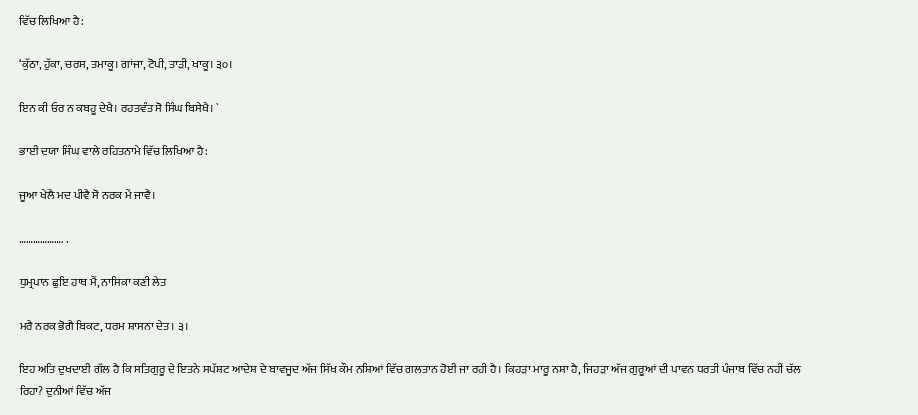ਵਿੱਚ ਲਿਖਿਆ ਹੈ:

‘ਕੁੱਠਾ, ਹੁੱਕਾ, ਚਰਸ, ਤਮਾਕੂ। ਗਾਂਜਾ, ਟੋਪੀ, ਤਾੜੀ, ਖਾਕੂ। ੩੦।

ਇਨ ਕੀ ਓਰ ਨ ਕਬਹੂ ਦੇਖੈ। ਰਹਤਵੰਤ ਸੋ ਸਿੰਘ ਬਿਸੇਖੈ। `

ਭਾਈ ਦਯਾ ਸਿੰਘ ਵਾਲੇ ਰਹਿਤਨਾਮੇ ਵਿੱਚ ਲਿਖਿਆ ਹੈ:

ਜੂਆ ਖੇਲੈ ਮਦ ਪੀਵੈ ਸੋ ਨਰਕ ਮੇਂ ਜਾਵੈ।

………………. .

ਧੁਮ੍ਰਪਾਨ ਛੁਇ ਹਾਥ ਮੈਂ, ਨਾਸਿਕਾ ਕਣੀ ਲੇਤ

ਮਰੈ ਨਰਕ ਭੋਗੈ ਬਿਕਟ, ਧਰਮ ਸ਼ਾਸਨਾ ਦੇਤ। ੩।

ਇਹ ਅਤਿ ਦੁਖਦਾਈ ਗੱਲ ਹੈ ਕਿ ਸਤਿਗੁਰੂ ਦੇ ਇਤਨੇ ਸਪੱਸ਼ਟ ਆਦੇਸ਼ ਦੇ ਬਾਵਜੂਦ ਅੱਜ ਸਿੱਖ ਕੌਮ ਨਸ਼ਿਆਂ ਵਿੱਚ ਗਲਤਾਨ ਹੋਈ ਜਾ ਰਹੀ ਹੈ। ਕਿਹੜਾ ਮਾਰੂ ਨਸ਼ਾ ਹੈ, ਜਿਹੜਾ ਅੱਜ ਗੁਰੂਆਂ ਦੀ ਪਾਵਨ ਧਰਤੀ ਪੰਜਾਬ ਵਿੱਚ ਨਹੀਂ ਚੱਲ ਰਿਹਾ? ਦੁਨੀਆਂ ਵਿੱਚ ਅੱਜ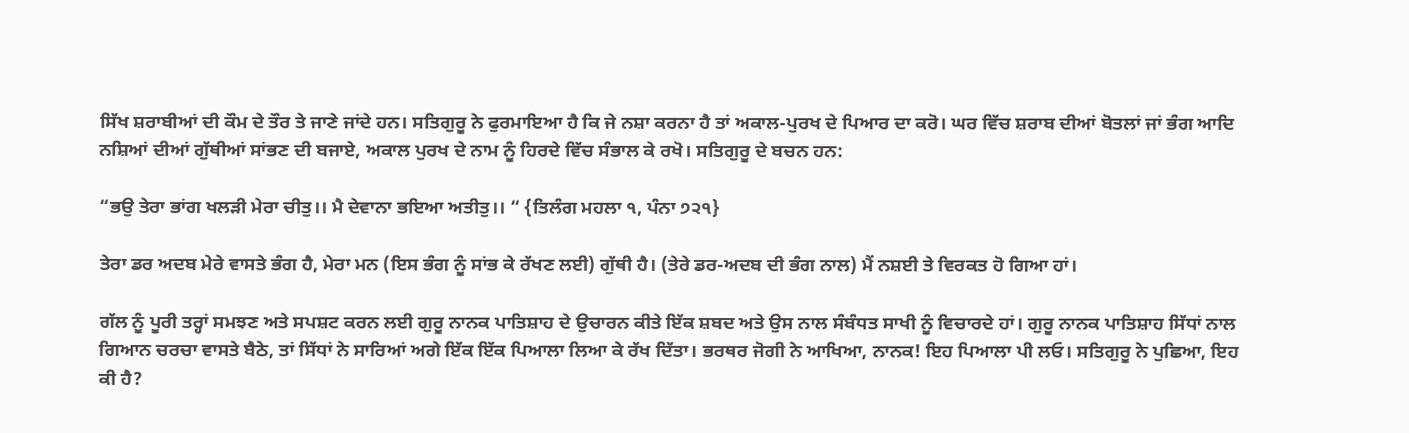ਸਿੱਖ ਸ਼ਰਾਬੀਆਂ ਦੀ ਕੌਮ ਦੇ ਤੌਰ ਤੇ ਜਾਣੇ ਜਾਂਦੇ ਹਨ। ਸਤਿਗੁਰੂ ਨੇ ਫੁਰਮਾਇਆ ਹੈ ਕਿ ਜੇ ਨਸ਼ਾ ਕਰਨਾ ਹੈ ਤਾਂ ਅਕਾਲ-ਪੁਰਖ ਦੇ ਪਿਆਰ ਦਾ ਕਰੋ। ਘਰ ਵਿੱਚ ਸ਼ਰਾਬ ਦੀਆਂ ਬੋਤਲਾਂ ਜਾਂ ਭੰਗ ਆਦਿ ਨਸ਼ਿਆਂ ਦੀਆਂ ਗੁੱਥੀਆਂ ਸਾਂਭਣ ਦੀ ਬਜਾਏ, ਅਕਾਲ ਪੁਰਖ ਦੇ ਨਾਮ ਨੂੰ ਹਿਰਦੇ ਵਿੱਚ ਸੰਭਾਲ ਕੇ ਰਖੋ। ਸਤਿਗੁਰੂ ਦੇ ਬਚਨ ਹਨ:

“ਭਉ ਤੇਰਾ ਭਾਂਗ ਖਲੜੀ ਮੇਰਾ ਚੀਤੁ।। ਮੈ ਦੇਵਾਨਾ ਭਇਆ ਅਤੀਤੁ।। “ {ਤਿਲੰਗ ਮਹਲਾ ੧, ਪੰਨਾ ੭੨੧}

ਤੇਰਾ ਡਰ ਅਦਬ ਮੇਰੇ ਵਾਸਤੇ ਭੰਗ ਹੈ, ਮੇਰਾ ਮਨ (ਇਸ ਭੰਗ ਨੂੰ ਸਾਂਭ ਕੇ ਰੱਖਣ ਲਈ) ਗੁੱਥੀ ਹੈ। (ਤੇਰੇ ਡਰ-ਅਦਬ ਦੀ ਭੰਗ ਨਾਲ) ਮੈਂ ਨਸ਼ਈ ਤੇ ਵਿਰਕਤ ਹੋ ਗਿਆ ਹਾਂ।

ਗੱਲ ਨੂੰ ਪੂਰੀ ਤਰ੍ਹਾਂ ਸਮਝਣ ਅਤੇ ਸਪਸ਼ਟ ਕਰਨ ਲਈ ਗੁਰੂ ਨਾਨਕ ਪਾਤਿਸ਼ਾਹ ਦੇ ਉਚਾਰਨ ਕੀਤੇ ਇੱਕ ਸ਼ਬਦ ਅਤੇ ਉਸ ਨਾਲ ਸੰਬੰਧਤ ਸਾਖੀ ਨੂੰ ਵਿਚਾਰਦੇ ਹਾਂ। ਗੁਰੂ ਨਾਨਕ ਪਾਤਿਸ਼ਾਹ ਸਿੱਧਾਂ ਨਾਲ ਗਿਆਨ ਚਰਚਾ ਵਾਸਤੇ ਬੈਠੇ, ਤਾਂ ਸਿੱਧਾਂ ਨੇ ਸਾਰਿਆਂ ਅਗੇ ਇੱਕ ਇੱਕ ਪਿਆਲਾ ਲਿਆ ਕੇ ਰੱਖ ਦਿੱਤਾ। ਭਰਥਰ ਜੋਗੀ ਨੇ ਆਖਿਆ, ਨਾਨਕ! ਇਹ ਪਿਆਲਾ ਪੀ ਲਓ। ਸਤਿਗੁਰੂ ਨੇ ਪੁਛਿਆ, ਇਹ ਕੀ ਹੈ?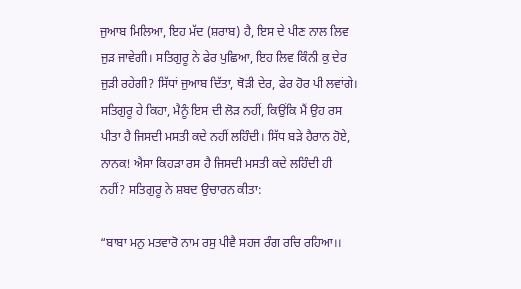ਜੁਆਬ ਮਿਲਿਆ, ਇਹ ਮੱਦ (ਸ਼ਰਾਬ) ਹੈ, ਇਸ ਦੇ ਪੀਣ ਨਾਲ ਲਿਵ ਜੁੜ ਜਾਵੇਗੀ। ਸਤਿਗੁਰੂ ਨੇ ਫੇਰ ਪੁਛਿਆ, ਇਹ ਲਿਵ ਕਿੰਨੀ ਕੁ ਦੇਰ ਜੁੜੀ ਰਹੇਗੀ? ਸਿੱਧਾਂ ਜੁਆਬ ਦਿੱਤਾ, ਥੋੜੀ ਦੇਰ, ਫੇਰ ਹੋਰ ਪੀ ਲਵਾਂਗੇ। ਸਤਿਗੁਰੂ ਹੇ ਕਿਹਾ, ਮੈਨੂੰ ਇਸ ਦੀ ਲੋੜ ਨਹੀਂ, ਕਿਉਂਕਿ ਮੈਂ ਉਹ ਰਸ ਪੀਤਾ ਹੈ ਜਿਸਦੀ ਮਸਤੀ ਕਦੇ ਨਹੀਂ ਲਹਿੰਦੀ। ਸਿੱਧ ਬੜੇ ਹੈਰਾਨ ਹੋਏ, ਨਾਨਕ! ਐਸਾ ਕਿਹੜਾ ਰਸ ਹੈ ਜਿਸਦੀ ਮਸਤੀ ਕਦੇ ਲਹਿੰਦੀ ਹੀ ਨਹੀਂ? ਸਤਿਗੁਰੂ ਨੇ ਸ਼ਬਦ ਉਚਾਰਨ ਕੀਤਾ:

“ਬਾਬਾ ਮਨੁ ਮਤਵਾਰੋ ਨਾਮ ਰਸੁ ਪੀਵੈ ਸਹਜ ਰੰਗ ਰਚਿ ਰਹਿਆ।।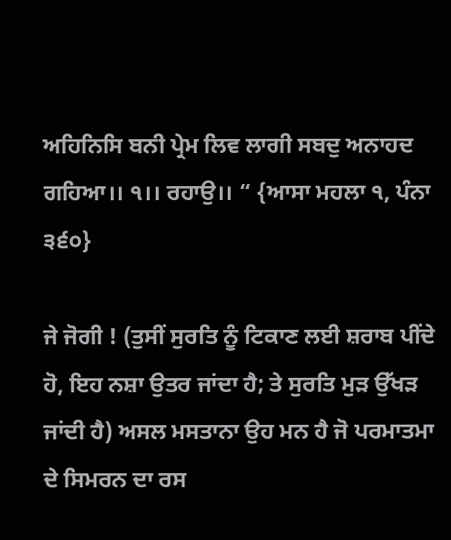ਅਹਿਨਿਸਿ ਬਨੀ ਪ੍ਰੇਮ ਲਿਵ ਲਾਗੀ ਸਬਦੁ ਅਨਾਹਦ ਗਹਿਆ।। ੧।। ਰਹਾਉ।। “ {ਆਸਾ ਮਹਲਾ ੧, ਪੰਨਾ ੩੬੦}

ਜੇ ਜੋਗੀ ! (ਤੁਸੀਂ ਸੁਰਤਿ ਨੂੰ ਟਿਕਾਣ ਲਈ ਸ਼ਰਾਬ ਪੀਂਦੇ ਹੋ, ਇਹ ਨਸ਼ਾ ਉਤਰ ਜਾਂਦਾ ਹੈ; ਤੇ ਸੁਰਤਿ ਮੁੜ ਉੱਖੜ ਜਾਂਦੀ ਹੈ) ਅਸਲ ਮਸਤਾਨਾ ਉਹ ਮਨ ਹੈ ਜੋ ਪਰਮਾਤਮਾ ਦੇ ਸਿਮਰਨ ਦਾ ਰਸ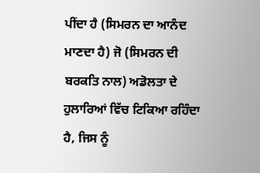ਪੀਂਦਾ ਹੈ (ਸਿਮਰਨ ਦਾ ਆਨੰਦ ਮਾਣਦਾ ਹੈ) ਜੋ (ਸਿਮਰਨ ਦੀ ਬਰਕਤਿ ਨਾਲ) ਅਡੋਲਤਾ ਦੇ ਹੁਲਾਰਿਆਂ ਵਿੱਚ ਟਿਕਿਆ ਰਹਿੰਦਾ ਹੈ, ਜਿਸ ਨੂੰ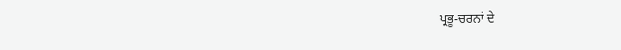ਪ੍ਰਭੂ-ਚਰਨਾਂ ਦੇ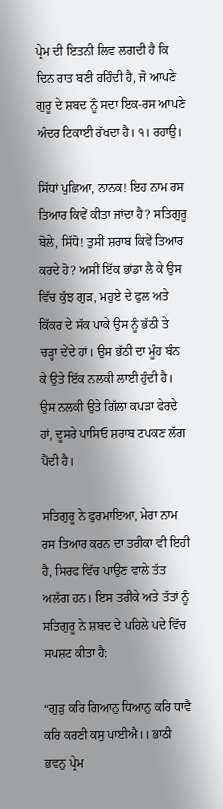ਪ੍ਰੇਮ ਦੀ ਇਤਨੀ ਲਿਵ ਲਗਦੀ ਹੈ ਕਿ ਦਿਨ ਰਾਤ ਬਣੀ ਰਹਿੰਦੀ ਹੈ, ਜੋ ਆਪਣੇ ਗੁਰੂ ਦੇ ਸ਼ਬਦ ਨੂੰ ਸਦਾ ਇਕ-ਰਸ ਆਪਣੇ ਅੰਦਰ ਟਿਕਾਈ ਰੱਖਦਾ ਹੈ। ੧। ਰਹਾਉ।

ਸਿੱਧਾਂ ਪੁਛਿਆ, ਨਾਨਕ! ਇਹ ਨਾਮ ਰਸ ਤਿਆਰ ਕਿਵੇਂ ਕੀਤਾ ਜਾਂਦਾ ਹੈ? ਸਤਿਗੁਰੂ ਬੋਲੇ, ਸਿੱਧੋ! ਤੁਸੀਂ ਸ਼ਰਾਬ ਕਿਵੇਂ ਤਿਆਰ ਕਰਦੇ ਹੋ? ਅਸੀਂ ਇੱਕ ਭਾਂਡਾ ਲੈ ਕੇ ਉਸ ਵਿੱਚ ਕੁੱਝ ਗੁੜ, ਮਹੁਏ ਦੇ ਫੁਲ ਅਤੇ ਕਿੱਕਰ ਦੇ ਸੱਕ ਪਾਕੇ ਉਸ ਨੂੰ ਭੱਠੀ ਤੇ ਚੜ੍ਹਾ ਦੇਂਦੇ ਹਾਂ। ਉਸ ਭੱਠੀ ਦਾ ਮੂੰਹ ਬੰਨ ਕੇ ਉਤੇ ਇੱਕ ਨਲਕੀ ਲਾਈ ਹੁੰਦੀ ਹੈ। ਉਸ ਨਲਕੀ ਉਤੇ ਗਿੱਲਾ ਕਪੜਾ ਫੇਰਦੇ ਹਾਂ, ਦੂਸਰੇ ਪਾਸਿਓ ਸ਼ਰਾਬ ਟਪਕਣ ਲੱਗ ਪੈਂਦੀ ਹੈ।

ਸਤਿਗੁਰੂ ਨੇ ਫੁਰਮਾਇਆ, ਮੇਰਾ ਨਾਮ ਰਸ ਤਿਆਰ ਕਰਨ ਦਾ ਤਰੀਕਾ ਵੀ ਇਹੀ ਹੈ, ਸਿਰਫ ਵਿੱਚ ਪਾਉਣ ਵਾਲੇ ਤੱਤ ਅਲੱਗ ਹਨ। ਇਸ ਤਰੀਕੇ ਅਤੇ ਤੱਤਾਂ ਨੂੰ ਸਤਿਗੁਰੂ ਨੇ ਸ਼ਬਦ ਦੇ ਪਹਿਲੇ ਪਦੇ ਵਿੱਚ ਸਪਸ਼ਟ ਕੀਤਾ ਹੈ:

“ਗੁੜੁ ਕਰਿ ਗਿਆਨੁ ਧਿਆਨੁ ਕਰਿ ਧਾਵੈ ਕਰਿ ਕਰਣੀ ਕਸੁ ਪਾਈਐ।। ਭਾਠੀ ਭਵਨੁ ਪ੍ਰੇਮ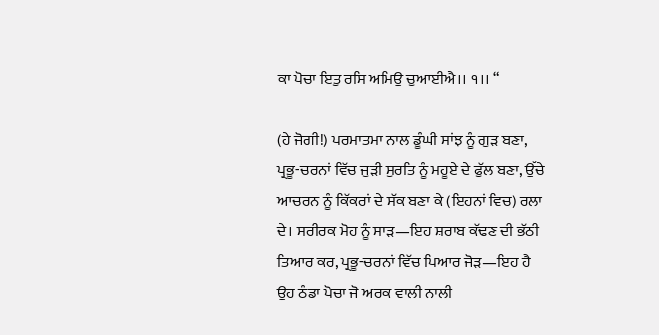ਕਾ ਪੋਚਾ ਇਤੁ ਰਸਿ ਅਮਿਉ ਚੁਆਈਐ।। ੧।। “

(ਹੇ ਜੋਗੀ!) ਪਰਮਾਤਮਾ ਨਾਲ ਡੂੰਘੀ ਸਾਂਝ ਨੂੰ ਗੁੜ ਬਣਾ, ਪ੍ਰਭੂ-ਚਰਨਾਂ ਵਿੱਚ ਜੁੜੀ ਸੁਰਤਿ ਨੂੰ ਮਹੂਏ ਦੇ ਫੁੱਲ ਬਣਾ, ਉੱਚੇ ਆਚਰਨ ਨੂੰ ਕਿੱਕਰਾਂ ਦੇ ਸੱਕ ਬਣਾ ਕੇ (ਇਹਨਾਂ ਵਿਚ) ਰਲਾ ਦੇ। ਸਰੀਰਕ ਮੋਹ ਨੂੰ ਸਾੜ—ਇਹ ਸ਼ਰਾਬ ਕੱਢਣ ਦੀ ਭੱਠੀ ਤਿਆਰ ਕਰ, ਪ੍ਰਭੂ-ਚਰਨਾਂ ਵਿੱਚ ਪਿਆਰ ਜੋੜ—ਇਹ ਹੈ ਉਹ ਠੰਡਾ ਪੋਚਾ ਜੋ ਅਰਕ ਵਾਲੀ ਨਾਲੀ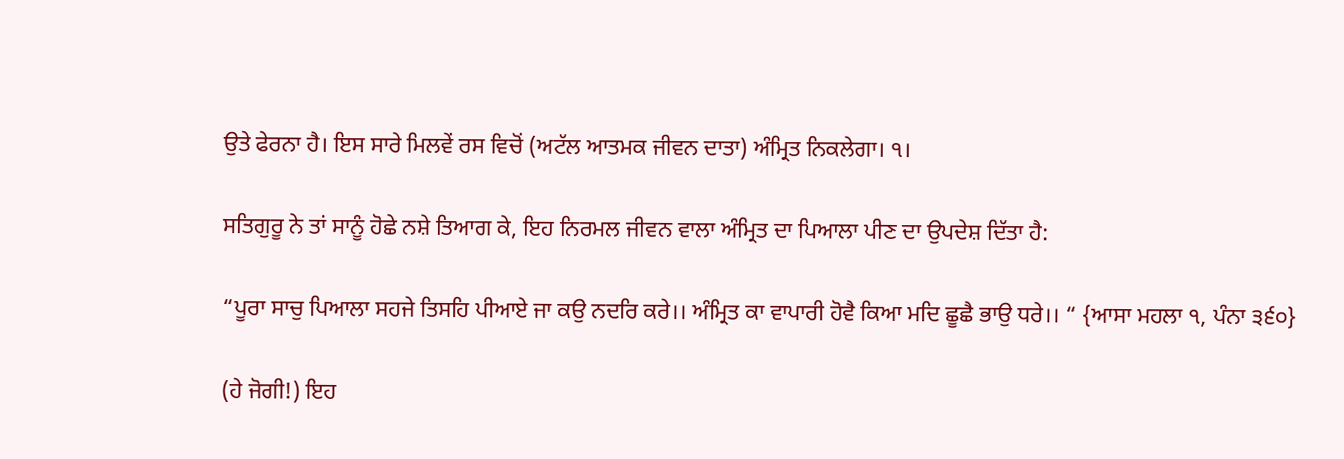ਉਤੇ ਫੇਰਨਾ ਹੈ। ਇਸ ਸਾਰੇ ਮਿਲਵੇਂ ਰਸ ਵਿਚੋਂ (ਅਟੱਲ ਆਤਮਕ ਜੀਵਨ ਦਾਤਾ) ਅੰਮ੍ਰਿਤ ਨਿਕਲੇਗਾ। ੧।

ਸਤਿਗੁਰੂ ਨੇ ਤਾਂ ਸਾਨੂੰ ਹੋਛੇ ਨਸ਼ੇ ਤਿਆਗ ਕੇ, ਇਹ ਨਿਰਮਲ ਜੀਵਨ ਵਾਲਾ ਅੰਮ੍ਰਿਤ ਦਾ ਪਿਆਲਾ ਪੀਣ ਦਾ ਉਪਦੇਸ਼ ਦਿੱਤਾ ਹੈ:

“ਪੂਰਾ ਸਾਚੁ ਪਿਆਲਾ ਸਹਜੇ ਤਿਸਹਿ ਪੀਆਏ ਜਾ ਕਉ ਨਦਰਿ ਕਰੇ।। ਅੰਮ੍ਰਿਤ ਕਾ ਵਾਪਾਰੀ ਹੋਵੈ ਕਿਆ ਮਦਿ ਛੂਛੈ ਭਾਉ ਧਰੇ।। “ {ਆਸਾ ਮਹਲਾ ੧, ਪੰਨਾ ੩੬੦}

(ਹੇ ਜੋਗੀ!) ਇਹ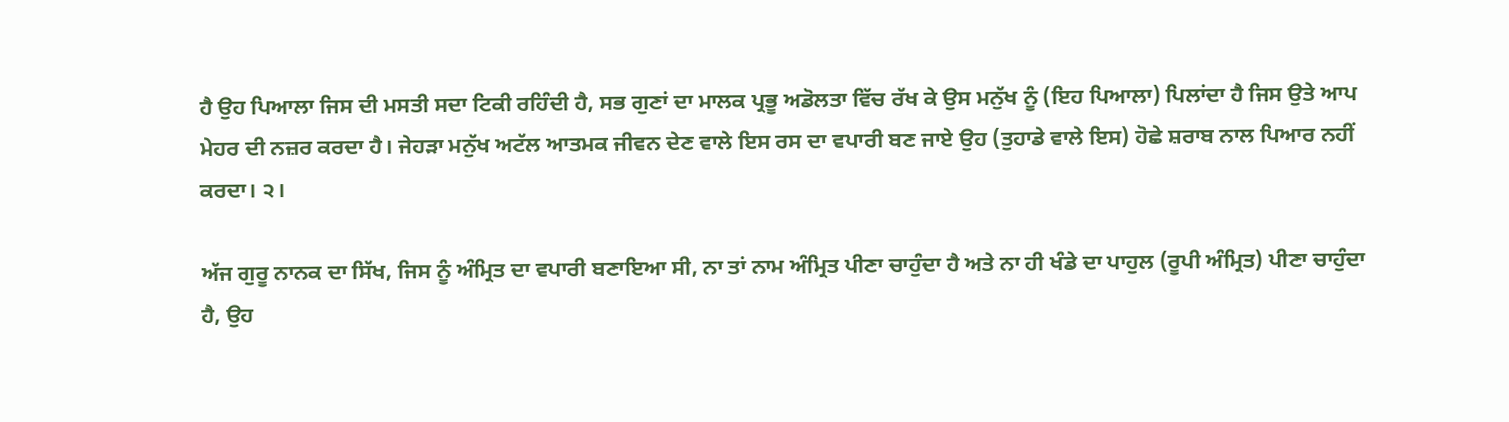ਹੈ ਉਹ ਪਿਆਲਾ ਜਿਸ ਦੀ ਮਸਤੀ ਸਦਾ ਟਿਕੀ ਰਹਿੰਦੀ ਹੈ, ਸਭ ਗੁਣਾਂ ਦਾ ਮਾਲਕ ਪ੍ਰਭੂ ਅਡੋਲਤਾ ਵਿੱਚ ਰੱਖ ਕੇ ਉਸ ਮਨੁੱਖ ਨੂੰ (ਇਹ ਪਿਆਲਾ) ਪਿਲਾਂਦਾ ਹੈ ਜਿਸ ਉਤੇ ਆਪ ਮੇਹਰ ਦੀ ਨਜ਼ਰ ਕਰਦਾ ਹੈ। ਜੇਹੜਾ ਮਨੁੱਖ ਅਟੱਲ ਆਤਮਕ ਜੀਵਨ ਦੇਣ ਵਾਲੇ ਇਸ ਰਸ ਦਾ ਵਪਾਰੀ ਬਣ ਜਾਏ ਉਹ (ਤੁਹਾਡੇ ਵਾਲੇ ਇਸ) ਹੋਛੇ ਸ਼ਰਾਬ ਨਾਲ ਪਿਆਰ ਨਹੀਂ ਕਰਦਾ। ੨।

ਅੱਜ ਗੁਰੂ ਨਾਨਕ ਦਾ ਸਿੱਖ, ਜਿਸ ਨੂੰ ਅੰਮ੍ਰਿਤ ਦਾ ਵਪਾਰੀ ਬਣਾਇਆ ਸੀ, ਨਾ ਤਾਂ ਨਾਮ ਅੰਮ੍ਰਿਤ ਪੀਣਾ ਚਾਹੁੰਦਾ ਹੈ ਅਤੇ ਨਾ ਹੀ ਖੰਡੇ ਦਾ ਪਾਹੁਲ (ਰੂਪੀ ਅੰਮ੍ਰਿਤ) ਪੀਣਾ ਚਾਹੁੰਦਾ ਹੈ, ਉਹ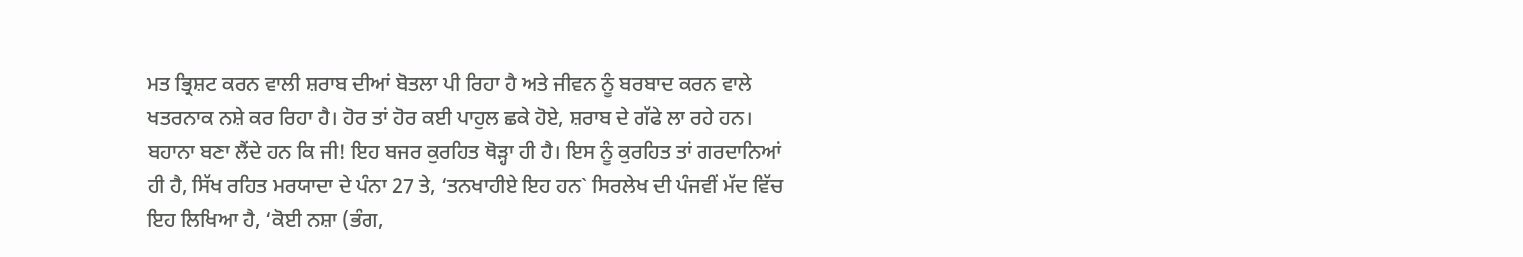ਮਤ ਭ੍ਰਿਸ਼ਟ ਕਰਨ ਵਾਲੀ ਸ਼ਰਾਬ ਦੀਆਂ ਬੋਤਲਾ ਪੀ ਰਿਹਾ ਹੈ ਅਤੇ ਜੀਵਨ ਨੂੰ ਬਰਬਾਦ ਕਰਨ ਵਾਲੇ ਖਤਰਨਾਕ ਨਸ਼ੇ ਕਰ ਰਿਹਾ ਹੈ। ਹੋਰ ਤਾਂ ਹੋਰ ਕਈ ਪਾਹੁਲ ਛਕੇ ਹੋਏ, ਸ਼ਰਾਬ ਦੇ ਗੱਫੇ ਲਾ ਰਹੇ ਹਨ। ਬਹਾਨਾ ਬਣਾ ਲੈਂਦੇ ਹਨ ਕਿ ਜੀ! ਇਹ ਬਜਰ ਕੁਰਹਿਤ ਥੋੜ੍ਹਾ ਹੀ ਹੈ। ਇਸ ਨੂੰ ਕੁਰਹਿਤ ਤਾਂ ਗਰਦਾਨਿਆਂ ਹੀ ਹੈ, ਸਿੱਖ ਰਹਿਤ ਮਰਯਾਦਾ ਦੇ ਪੰਨਾ 27 ਤੇ, ‘ਤਨਖਾਹੀਏ ਇਹ ਹਨ` ਸਿਰਲੇਖ ਦੀ ਪੰਜਵੀਂ ਮੱਦ ਵਿੱਚ ਇਹ ਲਿਖਿਆ ਹੈ, ‘ਕੋਈ ਨਸ਼ਾ (ਭੰਗ,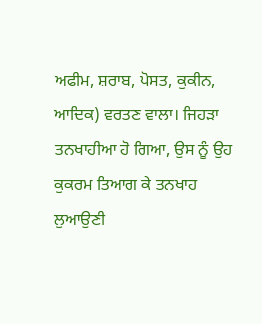ਅਫੀਮ, ਸ਼ਰਾਬ, ਪੋਸਤ, ਕੁਕੀਨ, ਆਦਿਕ) ਵਰਤਣ ਵਾਲਾ। ਜਿਹੜਾ ਤਨਖਾਹੀਆ ਹੋ ਗਿਆ, ਉਸ ਨੂੰ ਉਹ ਕੁਕਰਮ ਤਿਆਗ ਕੇ ਤਨਖਾਹ ਲੁਆਉਣੀ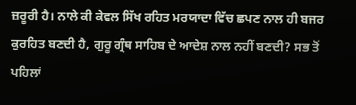ਜ਼ਰੂਰੀ ਹੈ। ਨਾਲੇ ਕੀ ਕੇਵਲ ਸਿੱਖ ਰਹਿਤ ਮਰਯਾਦਾ ਵਿੱਚ ਛਪਣ ਨਾਲ ਹੀ ਬਜਰ ਕੁਰਹਿਤ ਬਣਦੀ ਹੈ, ਗੁਰੂ ਗ੍ਰੰਥ ਸਾਹਿਬ ਦੇ ਆਦੇਸ਼ ਨਾਲ ਨਹੀਂ ਬਣਦੀ? ਸਭ ਤੋਂ ਪਹਿਲਾਂ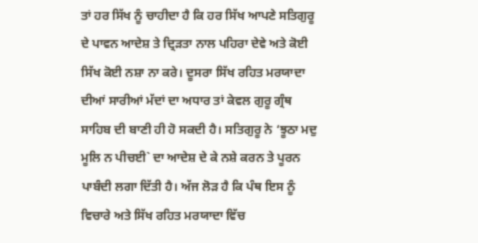ਤਾਂ ਹਰ ਸਿੱਖ ਨੂੰ ਚਾਹੀਦਾ ਹੈ ਕਿ ਹਰ ਸਿੱਖ ਆਪਣੇ ਸਤਿਗੁਰੂ ਦੇ ਪਾਵਨ ਆਦੇਸ਼ ਤੇ ਦ੍ਰਿੜਤਾ ਨਾਲ ਪਹਿਰਾ ਦੇਵੇ ਅਤੇ ਕੋਈ ਸਿੱਖ ਕੋਈ ਨਸ਼ਾ ਨਾ ਕਰੇ। ਦੂਸਰਾ ਸਿੱਖ ਰਹਿਤ ਮਰਯਾਦਾ ਦੀਆਂ ਸਾਰੀਆਂ ਮੱਦਾਂ ਦਾ ਅਧਾਰ ਤਾਂ ਕੇਵਲ ਗੁਰੂ ਗ੍ਰੰਥ ਸਾਹਿਬ ਦੀ ਬਾਣੀ ਹੀ ਹੋ ਸਕਦੀ ਹੈ। ਸਤਿਗੁਰੂ ਨੇ ‘ਝੂਠਾ ਮਦੁ ਮੂਲਿ ਨ ਪੀਚਈ` ਦਾ ਆਦੇਸ਼ ਦੇ ਕੇ ਨਸ਼ੇ ਕਰਨ ਤੇ ਪੂਰਨ ਪਾਬੰਦੀ ਲਗਾ ਦਿੱਤੀ ਹੈ। ਅੱਜ ਲੋੜ ਹੈ ਕਿ ਪੰਥ ਇਸ ਨੂੰ ਵਿਚਾਰੇ ਅਤੇ ਸਿੱਖ ਰਹਿਤ ਮਰਯਾਦਾ ਵਿੱਚ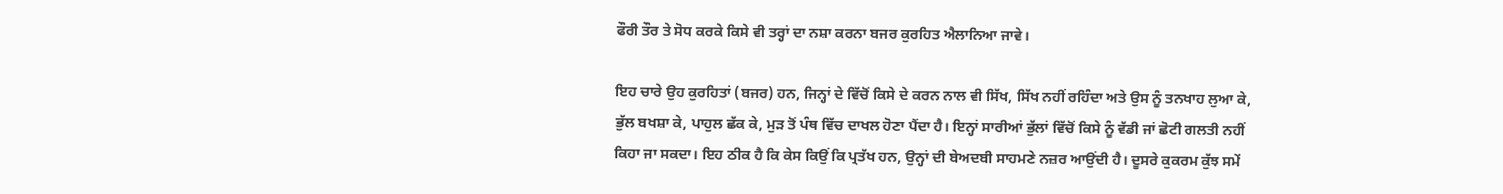ਫੌਰੀ ਤੌਰ ਤੇ ਸੋਧ ਕਰਕੇ ਕਿਸੇ ਵੀ ਤਰ੍ਹਾਂ ਦਾ ਨਸ਼ਾ ਕਰਨਾ ਬਜਰ ਕੁਰਹਿਤ ਐਲਾਨਿਆ ਜਾਵੇ।

ਇਹ ਚਾਰੇ ਉਹ ਕੁਰਹਿਤਾਂ (ਬਜਰ) ਹਨ, ਜਿਨ੍ਹਾਂ ਦੇ ਵਿੱਚੋਂ ਕਿਸੇ ਦੇ ਕਰਨ ਨਾਲ ਵੀ ਸਿੱਖ, ਸਿੱਖ ਨਹੀਂ ਰਹਿੰਦਾ ਅਤੇ ਉਸ ਨੂੰ ਤਨਖਾਹ ਲੁਆ ਕੇ, ਭੁੱਲ ਬਖਸ਼ਾ ਕੇ, ਪਾਹੁਲ ਛੱਕ ਕੇ, ਮੁੜ ਤੋਂ ਪੰਥ ਵਿੱਚ ਦਾਖਲ ਹੋਣਾ ਪੈਂਦਾ ਹੈ। ਇਨ੍ਹਾਂ ਸਾਰੀਆਂ ਭੁੱਲਾਂ ਵਿੱਚੋਂ ਕਿਸੇ ਨੂੰ ਵੱਡੀ ਜਾਂ ਛੋਟੀ ਗਲਤੀ ਨਹੀਂ ਕਿਹਾ ਜਾ ਸਕਦਾ। ਇਹ ਠੀਕ ਹੈ ਕਿ ਕੇਸ ਕਿਉਂ ਕਿ ਪ੍ਰਤੱਖ ਹਨ, ਉਨ੍ਹਾਂ ਦੀ ਬੇਅਦਬੀ ਸਾਹਮਣੇ ਨਜ਼ਰ ਆਉਂਦੀ ਹੈ। ਦੂਸਰੇ ਕੁਕਰਮ ਕੁੱਝ ਸਮੇਂ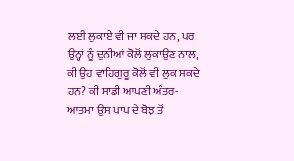ਲਈ ਲੁਕਾਏ ਵੀ ਜਾ ਸਕਦੇ ਹਨ, ਪਰ ਉਨ੍ਹਾਂ ਨੂੰ ਦੁਨੀਆਂ ਕੋਲੋਂ ਲੁਕਾਉਣ ਨਾਲ, ਕੀ ਉਹ ਵਾਹਿਗੁਰੂ ਕੋਲੋਂ ਵੀ ਲੁਕ ਸਕਦੇ ਹਨ? ਕੀ ਸਾਡੀ ਆਪਣੀ ਅੰਤਰ-ਆਤਮਾ ਉਸ ਪਾਪ ਦੇ ਬੋਝ ਤੋਂ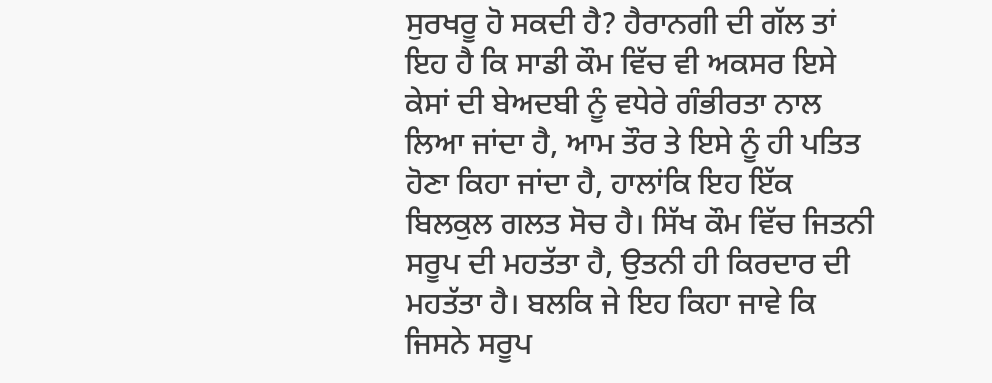ਸੁਰਖਰੂ ਹੋ ਸਕਦੀ ਹੈ? ਹੈਰਾਨਗੀ ਦੀ ਗੱਲ ਤਾਂ ਇਹ ਹੈ ਕਿ ਸਾਡੀ ਕੌਮ ਵਿੱਚ ਵੀ ਅਕਸਰ ਇਸੇ ਕੇਸਾਂ ਦੀ ਬੇਅਦਬੀ ਨੂੰ ਵਧੇਰੇ ਗੰਭੀਰਤਾ ਨਾਲ ਲਿਆ ਜਾਂਦਾ ਹੈ, ਆਮ ਤੌਰ ਤੇ ਇਸੇ ਨੂੰ ਹੀ ਪਤਿਤ ਹੋਣਾ ਕਿਹਾ ਜਾਂਦਾ ਹੈ, ਹਾਲਾਂਕਿ ਇਹ ਇੱਕ ਬਿਲਕੁਲ ਗਲਤ ਸੋਚ ਹੈ। ਸਿੱਖ ਕੌਮ ਵਿੱਚ ਜਿਤਨੀ ਸਰੂਪ ਦੀ ਮਹਤੱਤਾ ਹੈ, ਉਤਨੀ ਹੀ ਕਿਰਦਾਰ ਦੀ ਮਹਤੱਤਾ ਹੈ। ਬਲਕਿ ਜੇ ਇਹ ਕਿਹਾ ਜਾਵੇ ਕਿ ਜਿਸਨੇ ਸਰੂਪ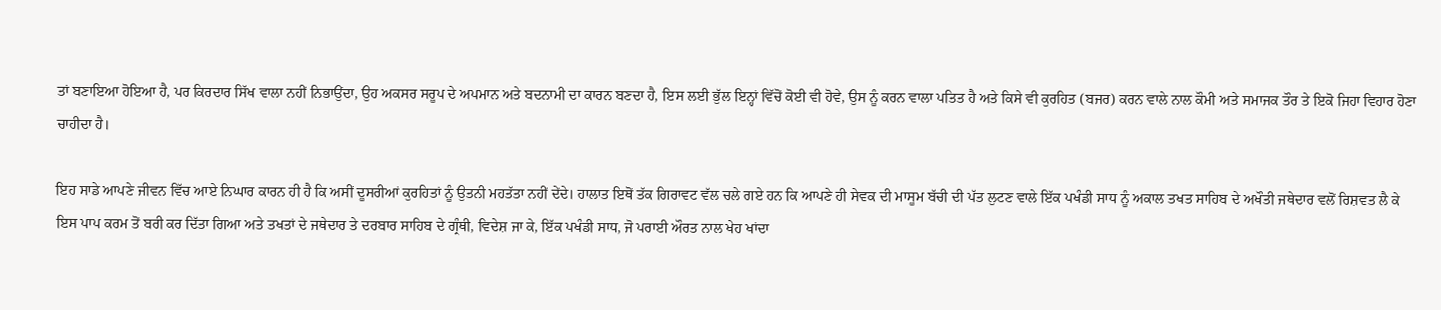ਤਾਂ ਬਣਾਇਆ ਹੋਇਆ ਹੈ, ਪਰ ਕਿਰਦਾਰ ਸਿੱਖ ਵਾਲਾ ਨਹੀਂ ਨਿਭਾਉਂਦਾ, ਉਹ ਅਕਸਰ ਸਰੂਪ ਦੇ ਅਪਮਾਨ ਅਤੇ ਬਦਨਾਮੀ ਦਾ ਕਾਰਨ ਬਣਦਾ ਹੈ, ਇਸ ਲਈ ਭੁੱਲ ਇਨ੍ਹਾਂ ਵਿੱਚੋਂ ਕੋਈ ਵੀ ਹੋਵੇ, ਉਸ ਨੂੰ ਕਰਨ ਵਾਲਾ ਪਤਿਤ ਹੈ ਅਤੇ ਕਿਸੇ ਵੀ ਕੁਰਹਿਤ (ਬਜਰ) ਕਰਨ ਵਾਲੇ ਨਾਲ ਕੌਮੀ ਅਤੇ ਸਮਾਜਕ ਤੌਰ ਤੇ ਇਕੋ ਜਿਹਾ ਵਿਹਾਰ ਹੋਣਾ ਚਾਹੀਦਾ ਹੈ।

ਇਹ ਸਾਡੇ ਆਪਣੇ ਜੀਵਨ ਵਿੱਚ ਆਏ ਨਿਘਾਰ ਕਾਰਨ ਹੀ ਹੈ ਕਿ ਅਸੀਂ ਦੂਸਰੀਆਂ ਕੁਰਹਿਤਾਂ ਨੂੰ ਉਤਨੀ ਮਹਤੱਤਾ ਨਹੀਂ ਦੇਂਦੇ। ਹਾਲਾਤ ਇਥੋਂ ਤੱਕ ਗਿਰਾਵਟ ਵੱਲ ਚਲੇ ਗਏ ਹਨ ਕਿ ਆਪਣੇ ਹੀ ਸੇਵਕ ਦੀ ਮਾਸੂਮ ਬੱਚੀ ਦੀ ਪੱਤ ਲੁਟਣ ਵਾਲੇ ਇੱਕ ਪਖੰਡੀ ਸਾਧ ਨੂੰ ਅਕਾਲ ਤਖਤ ਸਾਹਿਬ ਦੇ ਅਖੌਤੀ ਜਥੇਦਾਰ ਵਲੋਂ ਰਿਸ਼ਵਤ ਲੈ ਕੇ ਇਸ ਪਾਪ ਕਰਮ ਤੋਂ ਬਰੀ ਕਰ ਦਿੱਤਾ ਗਿਆ ਅਤੇ ਤਖਤਾਂ ਦੇ ਜਥੇਦਾਰ ਤੇ ਦਰਬਾਰ ਸਾਹਿਬ ਦੇ ਗ੍ਰੰਥੀ, ਵਿਦੇਸ਼ ਜਾ ਕੇ, ਇੱਕ ਪਖੰਡੀ ਸਾਧ, ਜੋ ਪਰਾਈ ਔਰਤ ਨਾਲ ਖੇਹ ਖਾਂਦਾ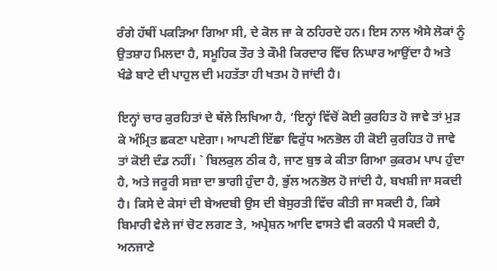ਰੰਗੇ ਹੱਥੀਂ ਪਕੜਿਆ ਗਿਆ ਸੀ, ਦੇ ਕੋਲ ਜਾ ਕੇ ਠਹਿਰਦੇ ਹਨ। ਇਸ ਨਾਲ ਐਸੇ ਲੋਕਾਂ ਨੂੰ ਉਤਸ਼ਾਹ ਮਿਲਦਾ ਹੈ, ਸਮੂਹਿਕ ਤੌਰ ਤੇ ਕੌਮੀ ਕਿਰਦਾਰ ਵਿੱਚ ਨਿਘਾਰ ਆਉਂਦਾ ਹੈ ਅਤੇ ਖੰਡੇ ਬਾਟੇ ਦੀ ਪਾਹੁਲ ਦੀ ਮਹਤੱਤਾ ਹੀ ਖਤਮ ਹੋ ਜਾਂਦੀ ਹੈ।

ਇਨ੍ਹਾਂ ਚਾਰ ਕੁਰਹਿਤਾਂ ਦੇ ਥੱਲੇ ਲਿਖਿਆ ਹੈ, ‘ਇਨ੍ਹਾਂ ਵਿੱਚੋਂ ਕੋਈ ਕੁਰਹਿਤ ਹੋ ਜਾਵੇ ਤਾਂ ਮੁੜ ਕੇ ਅੰਮ੍ਰਿਤ ਛਕਣਾ ਪਏਗਾ। ਆਪਣੀ ਇੱਛਾ ਵਿਰੁੱਧ ਅਨਭੋਲ ਹੀ ਕੋਈ ਕੁਰਹਿਤ ਹੋ ਜਾਵੇ ਤਾਂ ਕੋਈ ਦੰਡ ਨਹੀਂ। ` ਬਿਲਕੁਲ ਠੀਕ ਹੈ, ਜਾਣ ਬੁਝ ਕੇ ਕੀਤਾ ਗਿਆ ਕੁਕਰਮ ਪਾਪ ਹੁੰਦਾ ਹੈ, ਅਤੇ ਜਰੂਰੀ ਸਜ਼ਾ ਦਾ ਭਾਗੀ ਹੁੰਦਾ ਹੈ, ਭੁੱਲ ਅਨਭੋਲ ਹੋ ਜਾਂਦੀ ਹੈ, ਬਖਸ਼ੀ ਜਾ ਸਕਦੀ ਹੈ। ਕਿਸੇ ਦੇ ਕੇਸਾਂ ਦੀ ਬੇਅਦਬੀ ਉਸ ਦੀ ਬੇਸੁਰਤੀ ਵਿੱਚ ਕੀਤੀ ਜਾ ਸਕਦੀ ਹੈ, ਕਿਸੇ ਬਿਮਾਰੀ ਵੇਲੇ ਜਾਂ ਚੋਟ ਲਗਣ ਤੇ, ਅਪ੍ਰੇਸ਼ਨ ਆਦਿ ਵਾਸਤੇ ਵੀ ਕਰਨੀ ਪੈ ਸਕਦੀ ਹੈ, ਅਨਜਾਣੇ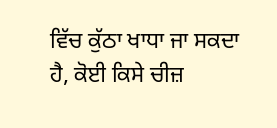ਵਿੱਚ ਕੁੱਠਾ ਖਾਧਾ ਜਾ ਸਕਦਾ ਹੈ, ਕੋਈ ਕਿਸੇ ਚੀਜ਼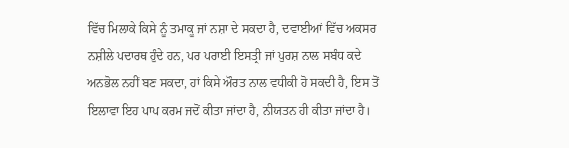ਵਿੱਚ ਮਿਲਾਕੇ ਕਿਸੇ ਨੂੰ ਤਮਾਕੂ ਜਾਂ ਨਸ਼ਾ ਦੇ ਸਕਦਾ ਹੈ, ਦਵਾਈਆਂ ਵਿੱਚ ਅਕਸਰ ਨਸ਼ੀਲੇ ਪਦਾਰਥ ਹੁੰਦੇ ਹਨ, ਪਰ ਪਰਾਈ ਇਸਤ੍ਰੀ ਜਾਂ ਪੁਰਸ਼ ਨਾਲ ਸਬੰਧ ਕਦੇ ਅਨਭੋਲ ਨਹੀਂ ਬਣ ਸਕਦਾ, ਹਾਂ ਕਿਸੇ ਔਰਤ ਨਾਲ ਵਧੀਕੀ ਹੋ ਸਕਦੀ ਹੈ, ਇਸ ਤੋਂ ਇਲਾਵਾ ਇਹ ਪਾਪ ਕਰਮ ਜਦੋਂ ਕੀਤਾ ਜਾਂਦਾ ਹੈ, ਨੀਯਤਨ ਹੀ ਕੀਤਾ ਜਾਂਦਾ ਹੈ।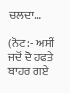ਚਲਦਾ…

(ਨੋਟ:- ਅਸੀਂ ਜਦੋਂ ਦੋ ਹਫਤੇ ਬਾਹਰ ਗਏ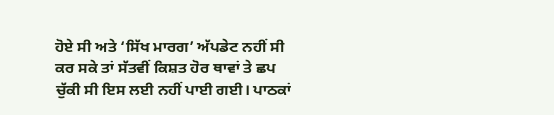ਹੋਏ ਸੀ ਅਤੇ ‘ਸਿੱਖ ਮਾਰਗ’ ਅੱਪਡੇਟ ਨਹੀਂ ਸੀ ਕਰ ਸਕੇ ਤਾਂ ਸੱਤਵੀਂ ਕਿਸ਼ਤ ਹੋਰ ਥਾਵਾਂ ਤੇ ਛਪ ਚੁੱਕੀ ਸੀ ਇਸ ਲਈ ਨਹੀਂ ਪਾਈ ਗਈ। ਪਾਠਕਾਂ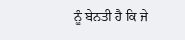ਨੂੰ ਬੇਨਤੀ ਹੈ ਕਿ ਜੇ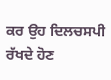ਕਰ ਉਹ ਦਿਲਚਸਪੀ ਰੱਖਦੇ ਹੋਣ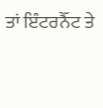ਤਾਂ ਇੰਟਰਨੈੱਟ ਤੇ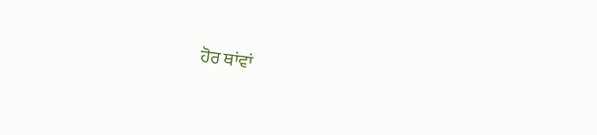ਹੋਰ ਥਾਂਵਾਂ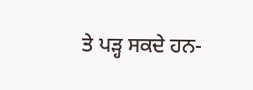ਤੇ ਪੜ੍ਹ ਸਕਦੇ ਹਨ-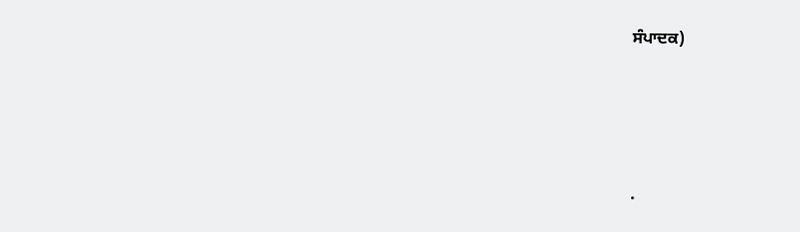ਸੰਪਾਦਕ)




.